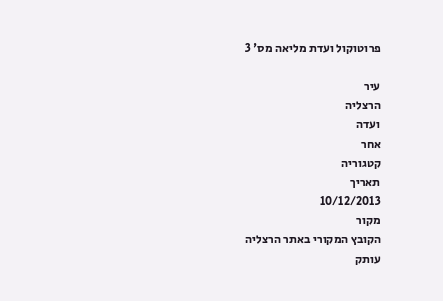פרוטוקול ועדת מליאה מס' 3

עיר
הרצליה
ועדה
אחר
קטגוריה
תאריך
10/12/2013
מקור
הקובץ המקורי באתר הרצליה
עותק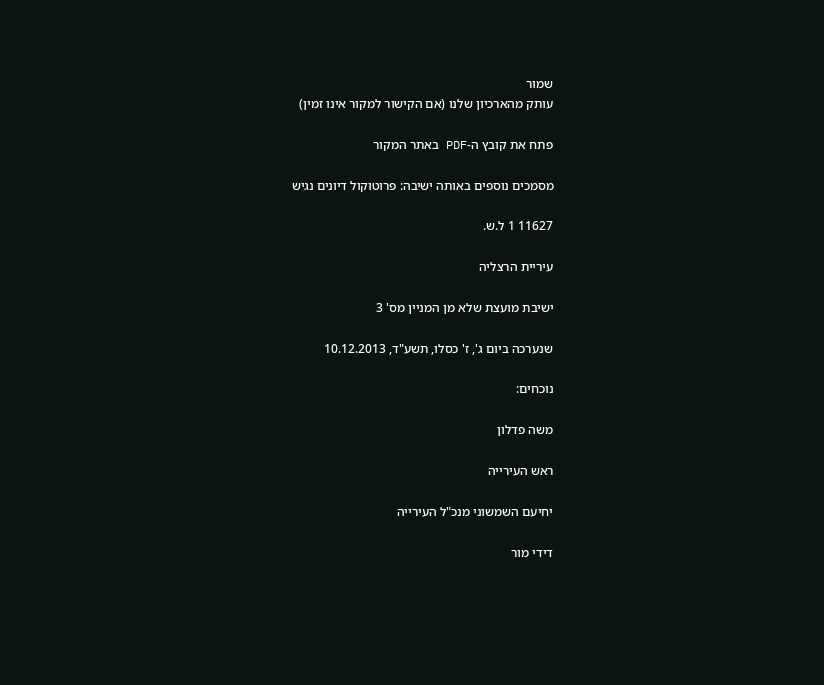שמור
עותק מהארכיון שלנו (אם הקישור למקור אינו זמין)

פתח את קובץ ה-PDF באתר המקור

מסמכים נוספים באותה ישיבה: פרוטוקול דיונים נגיש

11627 1 ל.ש.

עיריית הרצליה

ישיבת מועצת שלא מן המניין מס' 3

שנערכה ביום ג', ז' כסלו, תשע"ד, 10.12.2013

נוכחים:

משה פדלון

ראש העירייה

יחיעם השמשוני מנכ"ל העירייה

דידי מור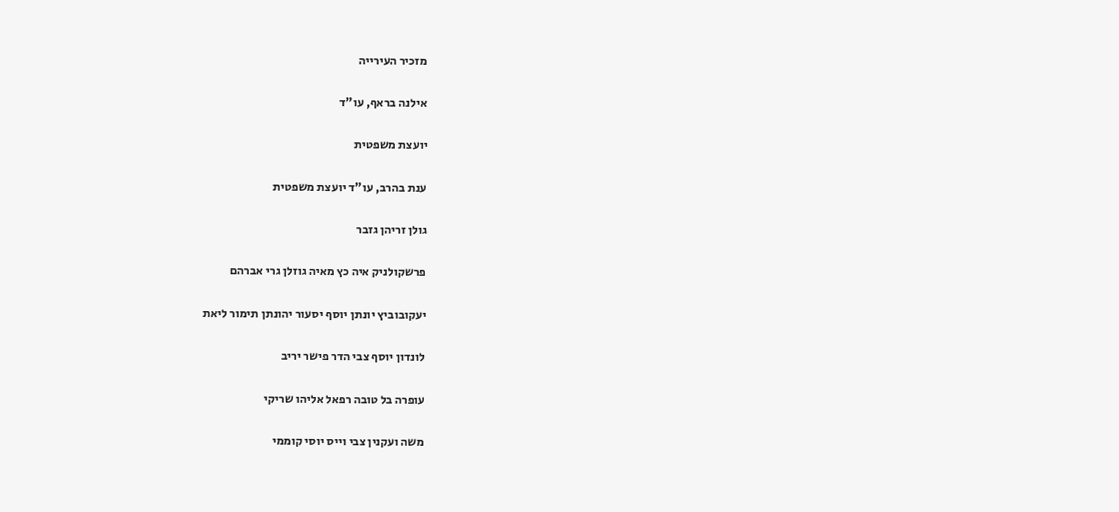מזכיר העירייה

אילנה בראף, עו"ד

יועצת משפטית

ענת בהרב, עו"ד יועצת משפטית

גולן זריהן גזבר

פרשקולניק איה כץ מאיה גוזלן גרי אברהם

יעקובוביץ יונתן יוסף יסעור יהונתן תימור ליאת

לונדון יוסף צבי הדר פישר יריב

עופרה בל טובה רפאל אליהו שריקי

משה ועקנין צבי וייס יוסי קוממי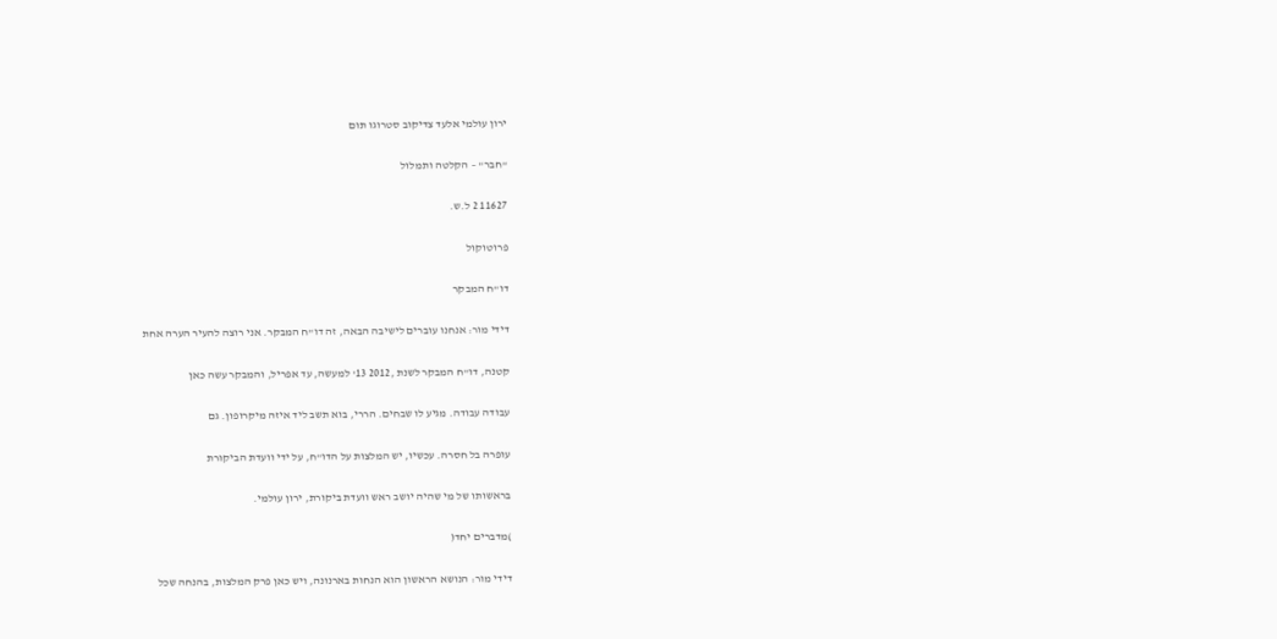ירון עולמי אלעד צדיקוב סטרוגו תום

"חבר" – הקלטה ותמלול

11627 2 ל.ש.

פרוטוקול

דו"ח המבקר

דידי מור: אנחנו עוברים לישיבה הבאה, זה דו"ח המבקר. אני רוצה להעיר הערה אחת

קטנה, דו"ח המבקר לשנת ,2012 13' למעשה, עד אפריל, והמבקר עשה כאן

עבודה עבודה. מגיע לו שבחים. הררי, בוא תשב ליד איזה מיקרופון. גם

עופרה בל חסרה. עכשיו, יש המלצות על הדו"ח, על ידי וועדת הביקורת

בראשותו של מי שהיה יושב ראש וועדת ביקורת, ירון עולמי.

)מדברים יחד(

דידי מור: הנושא הראשון הוא הנחות בארנונה, ויש כאן פרק המלצות, בהנחה שכל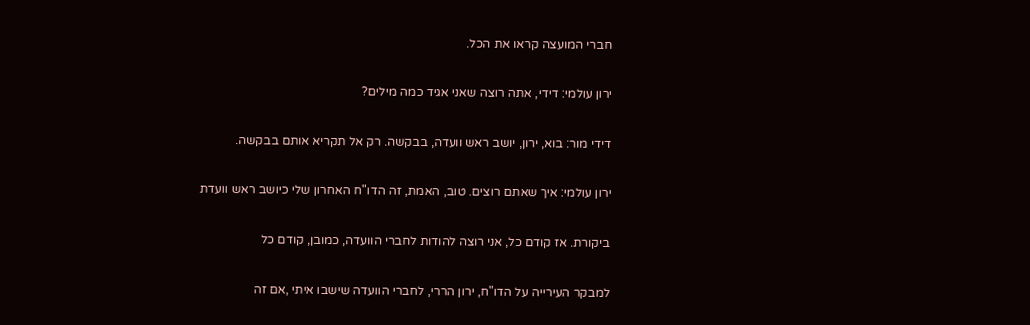חברי המועצה קראו את הכל.

ירון עולמי: דידי, אתה רוצה שאני אגיד כמה מילים?

דידי מור: בוא, ירון, יושב ראש וועדה, בבקשה. רק אל תקריא אותם בבקשה.

ירון עולמי: איך שאתם רוצים. טוב, האמת, זה הדו"ח האחרון שלי כיושב ראש וועדת

ביקורת. אז קודם כל, אני רוצה להודות לחברי הוועדה, כמובן, קודם כל

למבקר העירייה על הדו"ח, ירון הררי, לחברי הוועדה שישבו איתי ,אם זה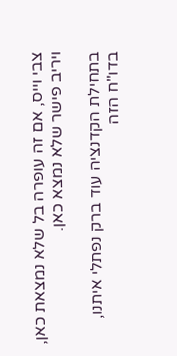צבי וייס, אם זה עופרה בל שלא נמצאת כאן, ויריב פישר שלא נמצא כאן.

בתחילת הקדנציה עוד ברק נפתלי איתנו, בדו"ח הזה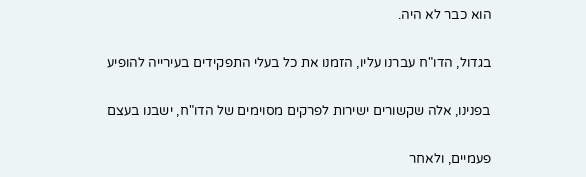הוא כבר לא היה.

בגדול, הדו"ח עברנו עליו, הזמנו את כל בעלי התפקידים בעירייה להופיע

בפנינו, אלה שקשורים ישירות לפרקים מסוימים של הדו"ח, ישבנו בעצם

פעמיים, ולאחר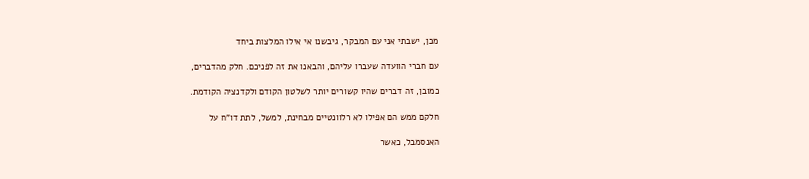מכן, ישבתי אני עם המבקר, גיבשנו אי אילו המלצות ביחד

עם חברי הוועדה שעברו עליהם, והבאנו את זה לפניכם. חלק מהדברים,

כמובן, זה דברים שהיו קשורים יותר לשלטון הקודם ולקדנציה הקודמת.

חלקם ממש הם אפילו לא רלוונטיים מבחינת, למשל, לתת דו"ח על

האנסמבל, כאשר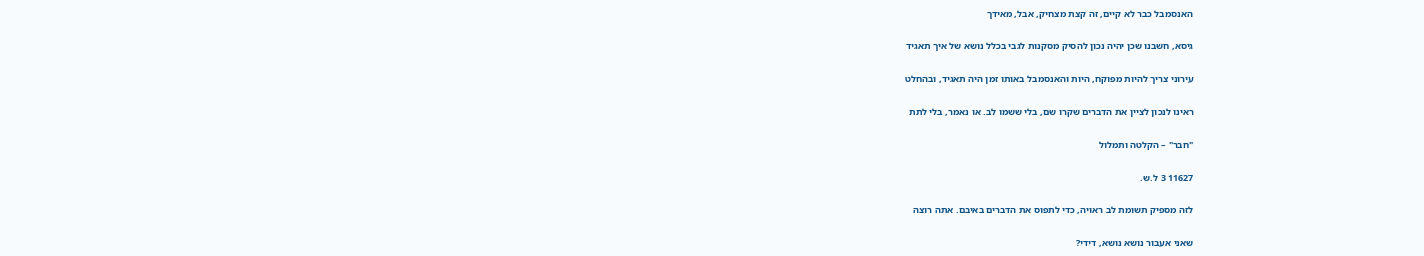האנסמבל כבר לא קיים, זה קצת מצחיק, אבל, מאידך

גיסא, חשבנו שכן יהיה נכון להסיק מסקנות לגבי בכלל נושא של איך תאגיד

עירוני צריך להיות מפוקח, היות והאנסמבל באותו זמן היה תאגיד, ובהחלט

ראינו לנכון לציין את הדברים שקרו שם, בלי ששמו לב. או נאמר, בלי לתת

"חבר" – הקלטה ותמלול

11627 3 ל.ש.

לזה מספיק תשומת לב ראויה, כדי לתפוס את הדברים באיבם. אתה רוצה

שאני אעבור נושא נושא, דידי?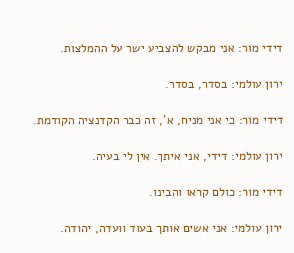דידי מור: אני מבקש להצביע ישר על ההמלצות.

ירון עולמי: בסדר, בסדר.

דידי מור: כי אני מניח, א', זה כבר הקדנציה הקודמת.

ירון עולמי: דידי, אני איתך. אין לי בעיה.

דידי מור: כולם קראו והבינו.

ירון עולמי: אני אשים אותך בעוד וועדה, יהודה.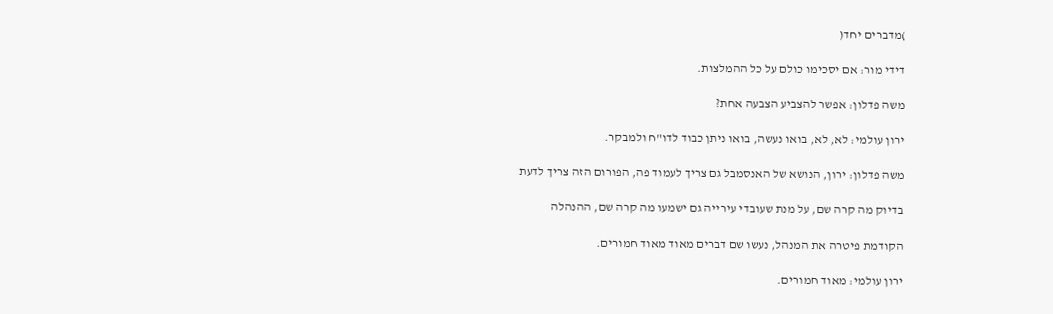)מדברים יחד(

דידי מור: אם יסכימו כולם על כל ההמלצות.

משה פדלון: אפשר להצביע הצבעה אחת?

ירון עולמי: לא, לא, בואו נעשה, בואו ניתן כבוד לדו"ח ולמבקר.

משה פדלון: ירון, הנושא של האנסמבל גם צריך לעמוד פה, הפורום הזה צריך לדעת

בדיוק מה קרה שם, על מנת שעובדי עירייה גם ישמעו מה קרה שם, ההנהלה

הקודמת פיטרה את המנהל, נעשו שם דברים מאוד מאוד חמורים.

ירון עולמי: מאוד חמורים.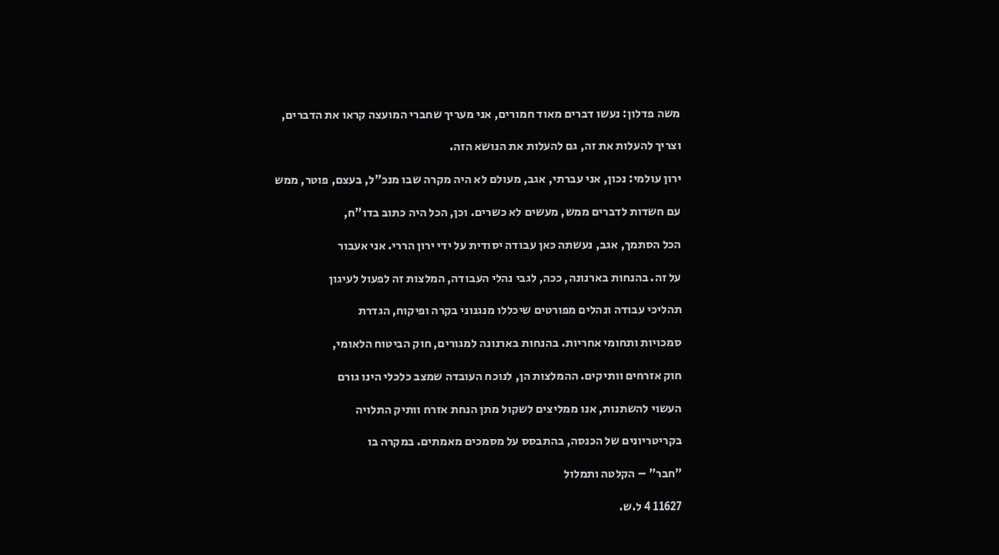משה פדלון: נעשו דברים מאוד חמורים, אני מעריך שחברי המועצה קראו את הדברים,

וצריך להעלות את זה, גם להעלות את הנושא הזה.

ירון עולמי: נכון, אני עברתי, אגב, מעולם לא היה מקרה שבו מנכ"ל, בעצם, פוטר, ממש

עם חשדות לדברים ממש, מעשים לא כשרים. וכן, הכל היה כתוב בדו"ח,

הכל הסתמך, אגב, נעשתה כאן עבודה יסודית על ידי ירון הררי. אני אעבור

על זה. בהנחות בארנונה, ככה, לגבי נהלי העבודה, המלצות זה לפעול לעיגון

תהליכי עבודה ונהלים מפורטים שיכללו מנגנוני בקרה ופיקוח, הגדרת

סמכויות ותחומי אחריות. בהנחות בארנונה למגורים, חוק הביטוח הלאומי,

חוק אזרחים וותיקים. ההמלצות הן, לנוכח העובדה שמצב כלכלי הינו גורם

העשוי להשתנות, אנו ממליצים לשקול מתן הנחת אזרח וותיק התלויה

בקריטריונים של הכנסה, בהתבסס על מסמכים מאמתים. במקרה בו

"חבר" – הקלטה ותמלול

11627 4 ל.ש.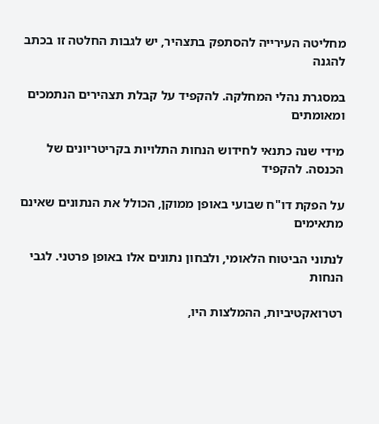מחליטה העירייה להסתפק בתצהיר, יש לגבות החלטה זו בכתב להגנה

במסגרת נהלי המחלקה. להקפיד על קבלת תצהירים הנתמכים ומאומתים

מידי שנה כתנאי לחידוש הנחות התלויות בקריטריונים של הכנסה. להקפיד

על הפקת דו"ח שבועי באופן ממוקן, הכולל את הנתונים שאינם מתאימים

לנתוני הביטוח הלאומי, ולבחון נתונים אלו באופן פרטני. לגבי הנחות

רטרואקטיביות, ההמלצות היו,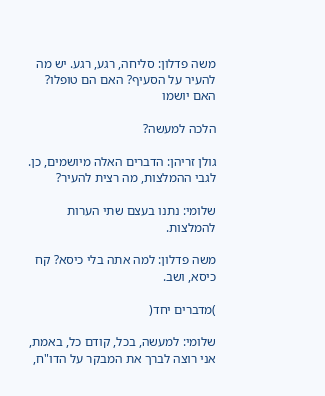משה פדלון: סליחה, רגע, רגע. יש מה להעיר על הסעיף? האם הם טופלו? האם יושמו

הלכה למעשה?

גולן זריהן: הדברים האלה מיושמים, כן. לגבי ההמלצות, מה רצית להעיר?

שלומי: נתנו בעצם שתי הערות להמלצות.

משה פדלון: למה אתה בלי כיסא? קח כיסא, ושב.

)מדברים יחד(

שלומי: למעשה, בכל, קודם כל, באמת, אני רוצה לברך את המבקר על הדו"ח,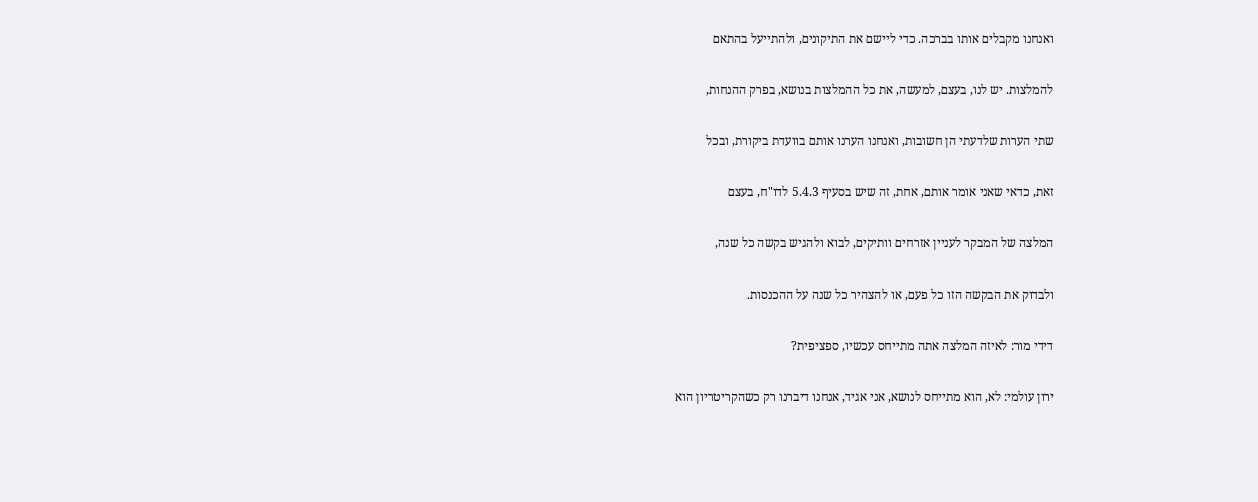ואנחנו מקבלים אותו בברכה. כדי ליישם את התיקונים, ולהתייעל בהתאם

להמלצות. יש לנו, בעצם, למעשה, את כל ההמלצות בנושא, בפרק ההנחות,

שתי הערות שלדעתי הן חשובות, ואנחנו הערנו אותם בוועדת ביקורת, ובכל

זאת, כדאי שאני אומר אותם, אחת, זה שיש בסעיף 5.4.3 לדו"ח, בעצם

המלצה של המבקר לעניין אזרחים וותיקים, לבוא ולהגיש בקשה כל שנה,

ולבדוק את הבקשה הזו כל פעם, או להצהיר כל שנה על ההכנסות.

דידי מור: לאיזה המלצה אתה מתייחס עכשיו, ספציפית?

ירון עולמי: לא, הוא מתייחס לנושא, אני אגיד, אנחנו דיברנו רק כשהקריטריון הוא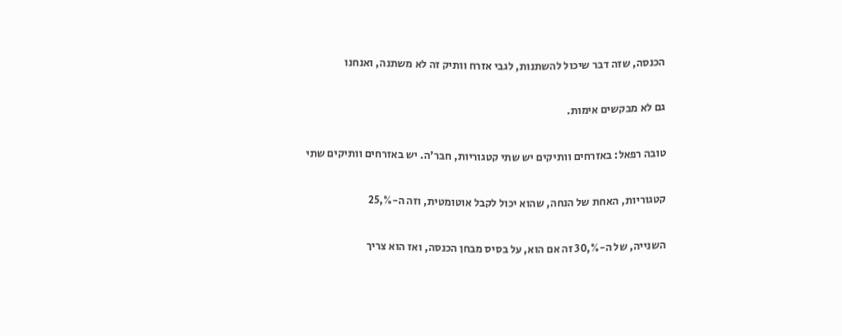הכנסה, שזה דבר שיכול להשתנות, לגבי אזרח וותיק זה לא משתנה, ואנחנו

גם לא מבקשים אימות.

טובה רפאל: באזרחים וותיקים יש שתי קטגוריות, חבר'ה. יש באזרחים וותיקים שתי

קטגוריות, האחת של הנחה, שהוא יכול לקבל אוטומטית, וזה ה-%,25

השנייה, של ה-%,30 זה אם הוא, על בסיס מבחן הכנסה, ואז הוא צריך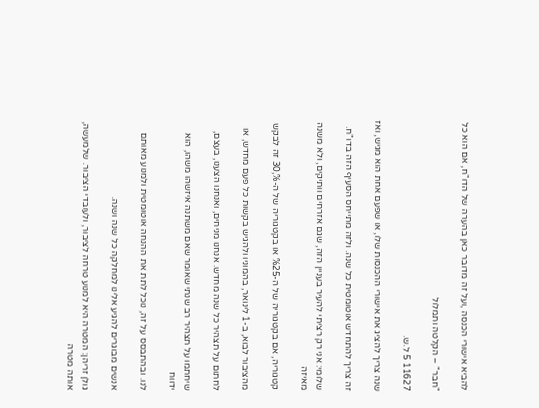להביא אישורי הכנסה ,ועל זה מדובר כאן בהערה של הדו"ח, אם הוא כל

"חבר" – הקלטה ותמלול

11627 5 ל.ש.

שנה צריך להציג את אישורי ההכנסות שלו, או שפעם אחת הוא מגיש, ואז

זה צריך להתחדש אוטומטית כל שנה. ולזה מתייחס הסעיף הזה בדו"ח.

שלומי: אני רק רציתי להעיר בעניין הזה, שגם אזרחים וותיקים, ולא משנה מאיזה

קטגוריה, אם בקטגוריה של ה-%25 או בקטגוריה של ה-%,30 זה לבקש

מהציבור לבוא, ב-1 לינואר, בהמוניו ולהגיש בקשות כל פעם מחדש, או

לחתום על תצהיר כל שנה מחדש. אנחנו מניחים, ואנחנו הצענו, בעצם,

שיחתמו על תצהיר רב שנתי שאומר שאם משתנה איזשהו משהו, הוא ידווח

לנו. ובהתבסס על זה, נוכל לתת את ההנחה אוטומטית ולמנוע מאותם

אנשים מבוגרים להגיע אלינו למחלקה כל שנה ושנה.

גולן זריהן: המטרה היא למנוע טרחה לציבור, ולעובדי הציבור. שלמעשה, אותה מטרה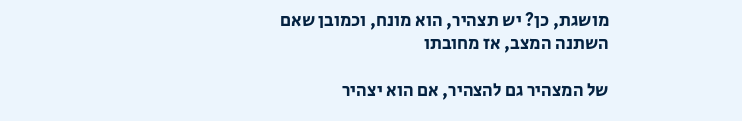מושגת, כן? יש תצהיר, הוא מונח, וכמובן שאם השתנה המצב, אז מחובתו

של המצהיר גם להצהיר, אם הוא יצהיר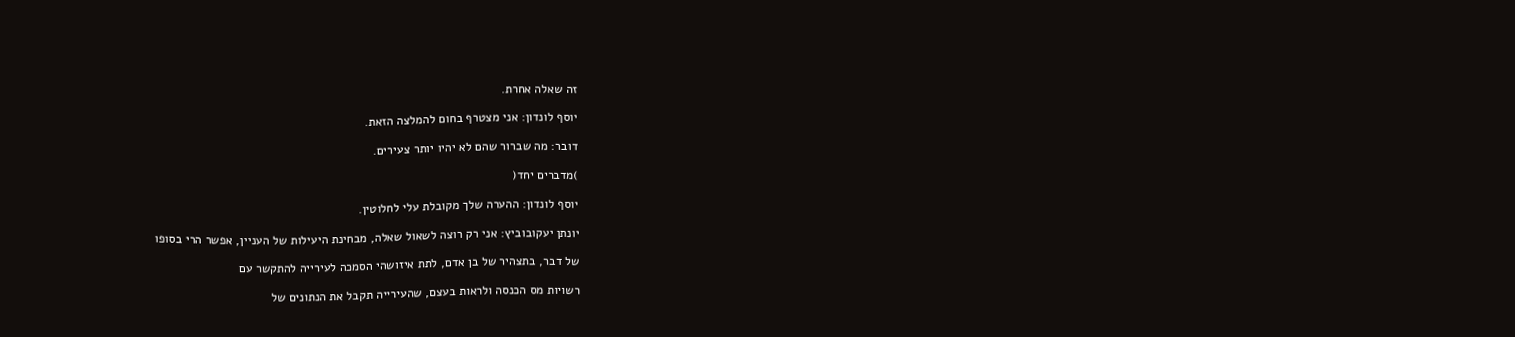זה שאלה אחרת.

יוסף לונדון: אני מצטרף בחום להמלצה הזאת.

דובר: מה שברור שהם לא יהיו יותר צעירים.

)מדברים יחד(

יוסף לונדון: ההערה שלך מקובלת עלי לחלוטין.

יונתן יעקובוביץ: אני רק רוצה לשאול שאלה, מבחינת היעילות של העניין, אפשר הרי בסופו

של דבר, בתצהיר של בן אדם, לתת איזושהי הסמכה לעירייה להתקשר עם

רשויות מס הכנסה ולראות בעצם, שהעירייה תקבל את הנתונים של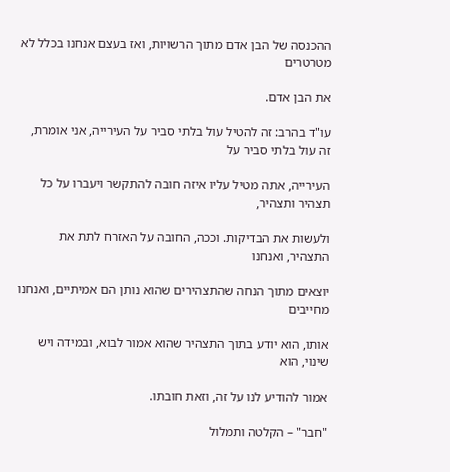ההכנסה של הבן אדם מתוך הרשויות, ואז בעצם אנחנו בכלל לא מטרטרים

את הבן אדם.

עו"ד בהרב: זה להטיל עול בלתי סביר על העירייה, אני אומרת, זה עול בלתי סביר על

העירייה, אתה מטיל עליו איזה חובה להתקשר ויעברו על כל תצהיר ותצהיר,

ולעשות את הבדיקות. וככה, החובה על האזרח לתת את התצהיר, ואנחנו

יוצאים מתוך הנחה שהתצהירים שהוא נותן הם אמיתיים, ואנחנו מחייבים

אותו, הוא יודע בתוך התצהיר שהוא אמור לבוא, ובמידה ויש שינוי, הוא

אמור להודיע לנו על זה, וזאת חובתו.

"חבר" – הקלטה ותמלול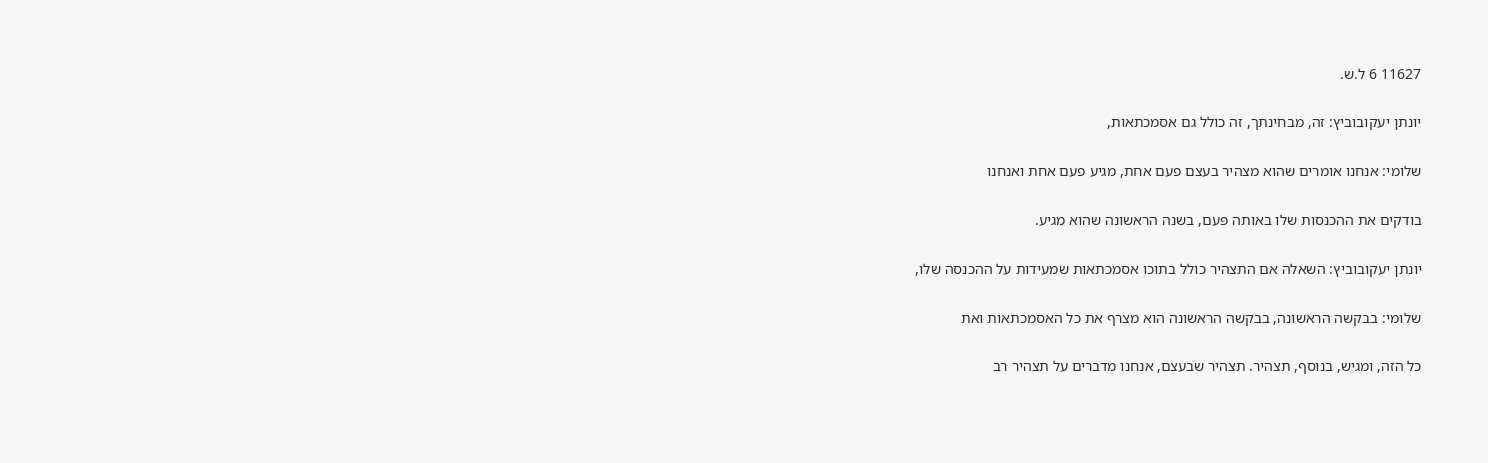11627 6 ל.ש.

יונתן יעקובוביץ: זה, מבחינתך, זה כולל גם אסמכתאות,

שלומי: אנחנו אומרים שהוא מצהיר בעצם פעם אחת, מגיע פעם אחת ואנחנו

בודקים את ההכנסות שלו באותה פעם, בשנה הראשונה שהוא מגיע.

יונתן יעקובוביץ: השאלה אם התצהיר כולל בתוכו אסמכתאות שמעידות על ההכנסה שלו,

שלומי: בבקשה הראשונה, בבקשה הראשונה הוא מצרף את כל האסמכתאות ואת

כל הזה, ומגיש, בנוסף, תצהיר. תצהיר שבעצם, אנחנו מדברים על תצהיר רב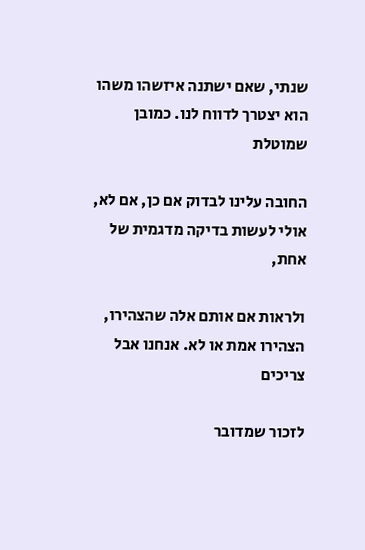שנתי, שאם ישתנה איזשהו משהו הוא יצטרך לדווח לנו. כמובן שמוטלת

החובה עלינו לבדוק אם כן, אם לא, אולי לעשות בדיקה מדגמית של אחת,

ולראות אם אותם אלה שהצהירו, הצהירו אמת או לא. אנחנו אבל צריכים

לזכור שמדובר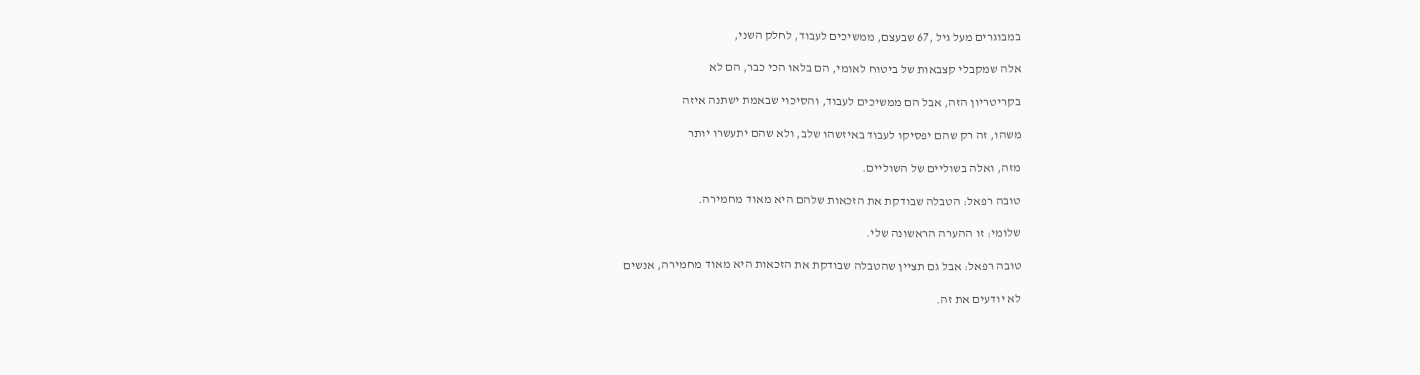במבוגרים מעל גיל ,67 שבעצם, ממשיכים לעבוד, לחלק השני,

אלה שמקבלי קצבאות של ביטוח לאומי, הם בלאו הכי כבר, הם לא

בקריטריון הזה, אבל הם ממשיכים לעבוד, והסיכוי שבאמת ישתנה איזה

משהו, זה רק שהם יפסיקו לעבוד באיזשהו שלב, ולא שהם יתעשרו יותר

מזה, ואלה בשוליים של השוליים.

טובה רפאל: הטבלה שבודקת את הזכאות שלהם היא מאוד מחמירה.

שלומי: זו ההערה הראשונה שלי.

טובה רפאל: אבל גם תציין שהטבלה שבודקת את הזכאות היא מאוד מחמירה, אנשים

לא יודעים את זה.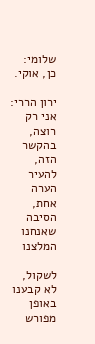שלומי: כן, אוקי.

ירון הררי: אני רק רוצה, בהקשר הזה, להעיר הערה אחת, הסיבה שאנחנו המלצנו

לשקול, לא קבענו באופן מפורש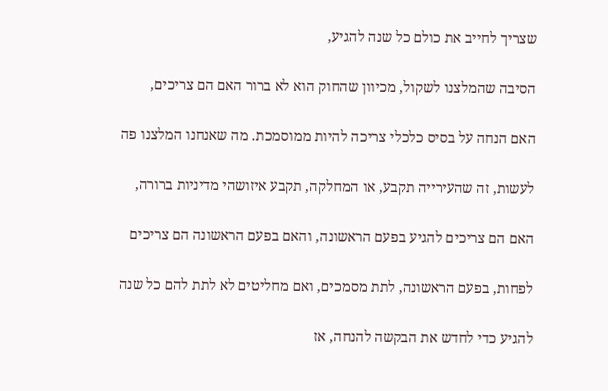שצריך לחייב את כולם כל שנה להגיע,

הסיבה שהמלצנו לשקול, מכיוון שהחוק הוא לא ברור האם הם צריכים,

האם הנחה על בסיס כלכלי צריכה להיות ממוסמכת. מה שאנחנו המלצנו פה

לעשות, זה שהעירייה תקבע, או המחלקה, תקבע איזושהי מדיניות ברורה,

האם הם צריכים להגיע בפעם הראשונה, והאם בפעם הראשונה הם צריכים

לפחות, בפעם הראשונה, לתת מסמכים, ואם מחליטים לא לתת להם כל שנה

להגיע כדי לחדש את הבקשה להנחה, אז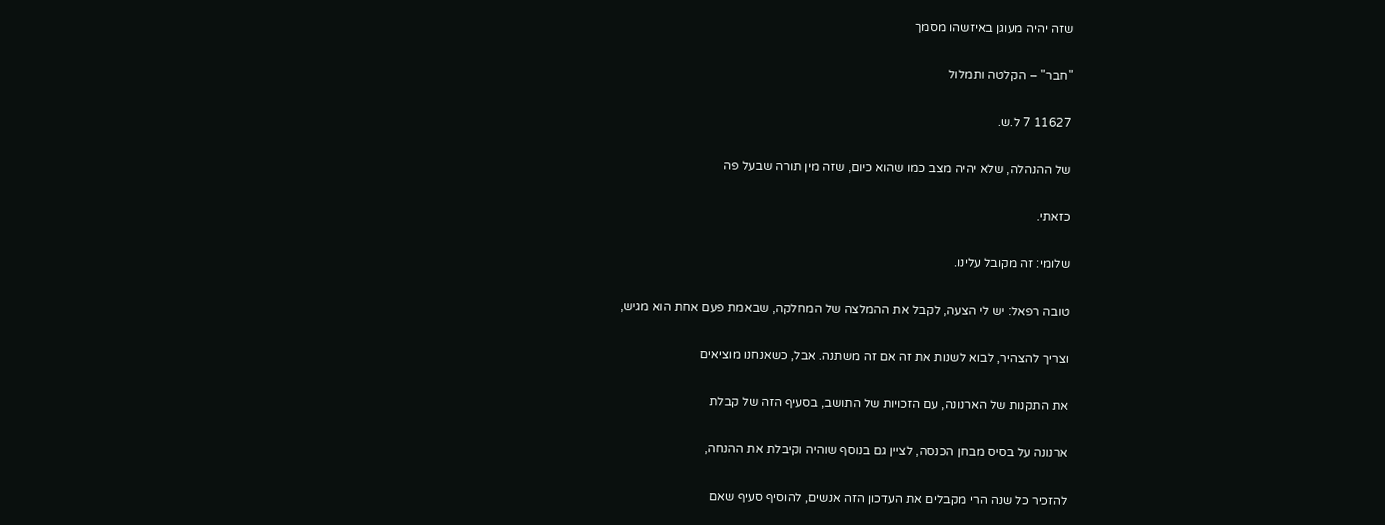שזה יהיה מעוגן באיזשהו מסמך

"חבר" – הקלטה ותמלול

11627 7 ל.ש.

של ההנהלה, שלא יהיה מצב כמו שהוא כיום, שזה מין תורה שבעל פה

כזאתי.

שלומי: זה מקובל עלינו.

טובה רפאל: יש לי הצעה, לקבל את ההמלצה של המחלקה, שבאמת פעם אחת הוא מגיש,

וצריך להצהיר, לבוא לשנות את זה אם זה משתנה. אבל, כשאנחנו מוציאים

את התקנות של הארנונה, עם הזכויות של התושב, בסעיף הזה של קבלת

ארנונה על בסיס מבחן הכנסה, לציין גם בנוסף שוהיה וקיבלת את ההנחה,

להזכיר כל שנה הרי מקבלים את העדכון הזה אנשים, להוסיף סעיף שאם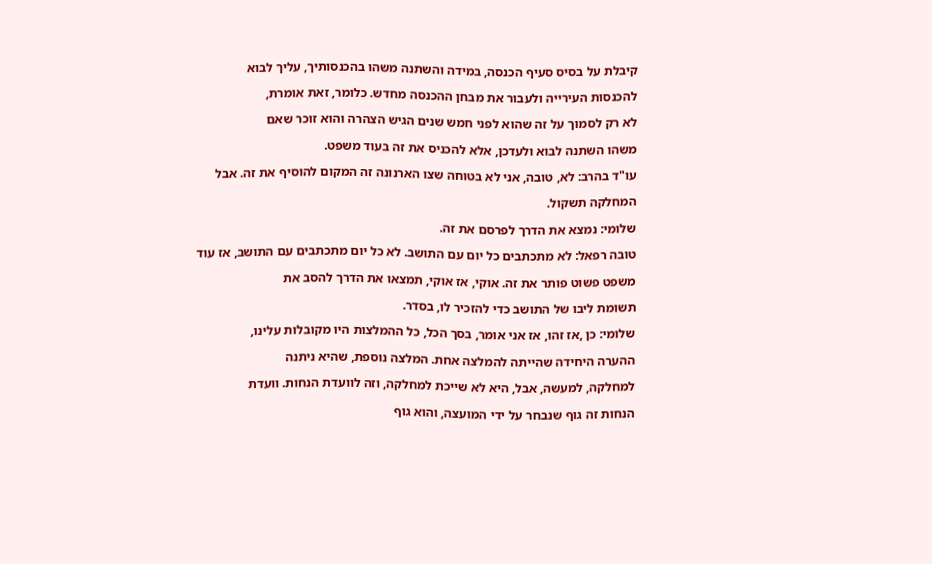קיבלת על בסיס סעיף הכנסה, במידה והשתנה משהו בהכנסותיך, עליך לבוא

להכנסות העירייה ולעבור את מבחן ההכנסה מחדש. כלומר, זאת אומרת,

לא רק לסמוך על זה שהוא לפני חמש שנים הגיש הצהרה והוא זוכר שאם

משהו השתנה לבוא ולעדכן, אלא להכניס את זה בעוד משפט.

עו"ד בהרב: לא, טובה, אני לא בטוחה שצו הארנונה זה המקום להוסיף את זה. אבל

המחלקה תשקול.

שלומי: נמצא את הדרך לפרסם את זה.

טובה רפאל: לא מתכתבים כל יום עם התושב. לא כל יום מתכתבים עם התושב, אז עוד

משפט פשוט פותר את זה. אוקי, אז אוקי, תמצאו את הדרך להסב את

תשומת ליבו של התושב כדי להזכיר לו, בסדר.

שלומי: כן ,אז זהו, אז אני אומר, בסך הכל, כל ההמלצות היו מקובלות עלינו,

ההערה היחידה שהייתה להמלצה אחת. המלצה נוספת, שהיא ניתנה

למחלקה, למעשה, אבל, היא לא שייכת למחלקה, וזה לוועדת הנחות. וועדת

הנחות זה גוף שנבחר על ידי המועצה, והוא גוף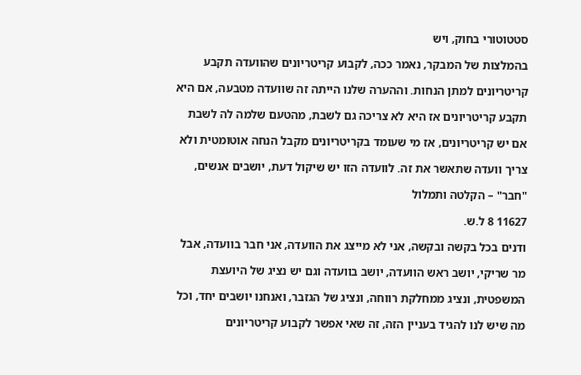סטטוטורי בחוק, ויש

בהמלצות של המבקר, נאמר ככה, לקבוע קריטריונים שהוועדה תקבע

קריטריונים למתן הנחות. וההערה שלנו הייתה זה שוועדה מטבעה, אם היא

תקבע קריטריונים אז היא לא צריכה גם לשבת, מהטעם שלמה לה לשבת

אם יש קריטריונים, אז מי שעומד בקריטריונים מקבל הנחה אוטומטית ולא

צריך וועדה שתאשר את זה. לוועדה הזו יש שיקול דעת, יושבים אנשים,

"חבר" – הקלטה ותמלול

11627 8 ל.ש.

ודנים בכל בקשה ובקשה, אני לא מייצג את הוועדה, אני חבר בוועדה, אבל

מר שריקי, יושב ראש הוועדה, יושב בוועדה וגם יש נציג של היועצת

המשפטית, ונציג ממחלקת רווחה, ונציג של הגזבר, ואנחנו יושבים יחד, וכל

מה שיש לנו להגיד בעניין הזה, זה שאי אפשר לקבוע קריטריונים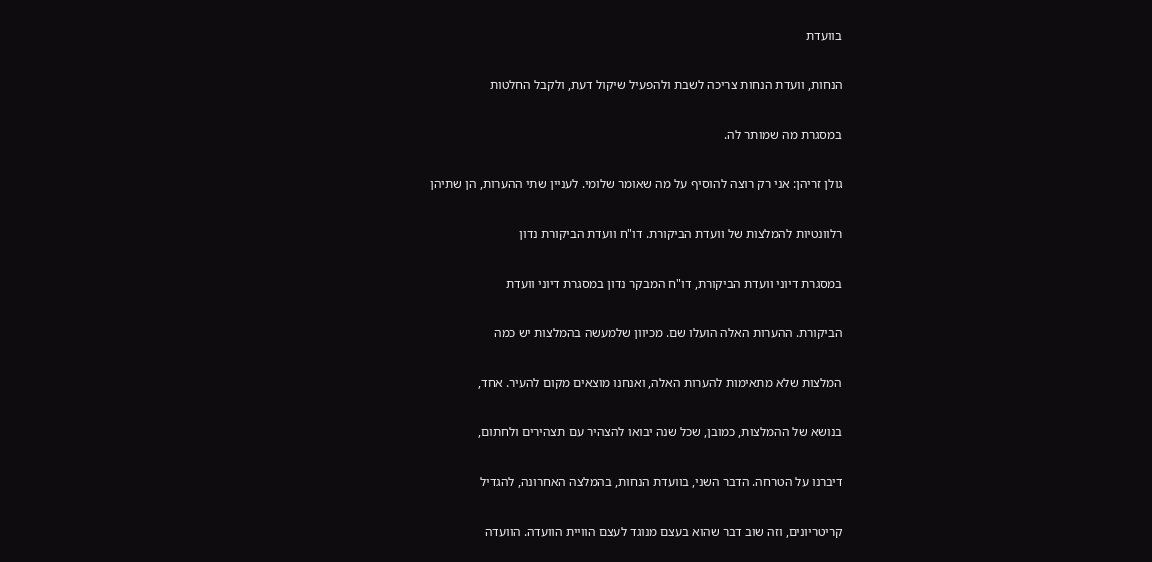בוועדת

הנחות, וועדת הנחות צריכה לשבת ולהפעיל שיקול דעת, ולקבל החלטות

במסגרת מה שמותר לה.

גולן זריהן: אני רק רוצה להוסיף על מה שאומר שלומי. לעניין שתי ההערות, הן שתיהן

רלוונטיות להמלצות של וועדת הביקורת. דו"ח וועדת הביקורת נדון

במסגרת דיוני וועדת הביקורת, דו"ח המבקר נדון במסגרת דיוני וועדת

הביקורת. ההערות האלה הועלו שם. מכיוון שלמעשה בהמלצות יש כמה

המלצות שלא מתאימות להערות האלה, ואנחנו מוצאים מקום להעיר. אחד,

בנושא של ההמלצות, כמובן, שכל שנה יבואו להצהיר עם תצהירים ולחתום,

דיברנו על הטרחה. הדבר השני, בוועדת הנחות, בהמלצה האחרונה, להגדיל

קריטריונים, וזה שוב דבר שהוא בעצם מנוגד לעצם הוויית הוועדה. הוועדה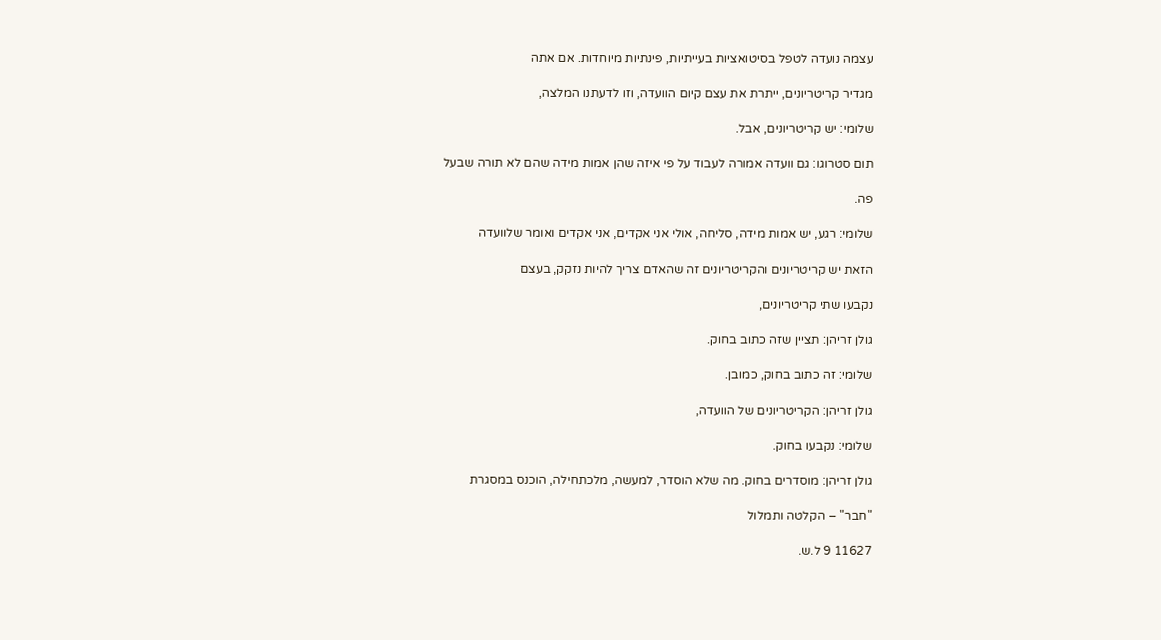עצמה נועדה לטפל בסיטואציות בעייתיות, פינתיות מיוחדות. אם אתה

מגדיר קריטריונים, ייתרת את עצם קיום הוועדה, וזו לדעתנו המלצה,

שלומי: יש קריטריונים, אבל.

תום סטרוגו: גם וועדה אמורה לעבוד על פי איזה שהן אמות מידה שהם לא תורה שבעל

פה.

שלומי: רגע, יש אמות מידה, סליחה, אולי אני אקדים, אני אקדים ואומר שלוועדה

הזאת יש קריטריונים והקריטריונים זה שהאדם צריך להיות נזקק, בעצם

נקבעו שתי קריטריונים,

גולן זריהן: תציין שזה כתוב בחוק.

שלומי: זה כתוב בחוק, כמובן.

גולן זריהן: הקריטריונים של הוועדה,

שלומי: נקבעו בחוק.

גולן זריהן: מוסדרים בחוק. מה שלא הוסדר, למעשה, מלכתחילה, הוכנס במסגרת

"חבר" – הקלטה ותמלול

11627 9 ל.ש.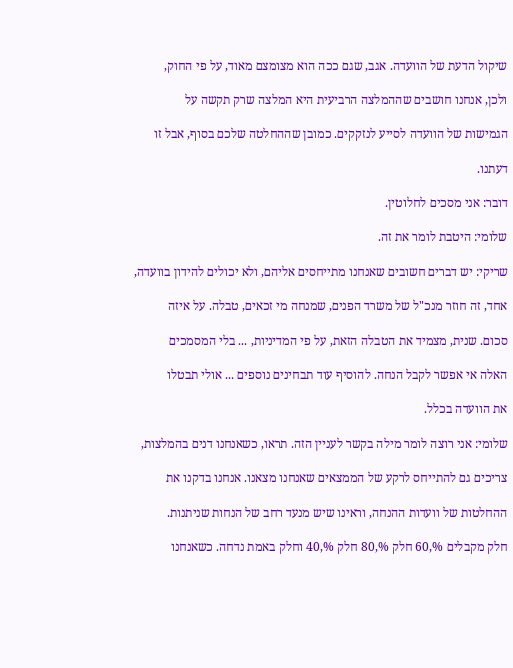שיקול הדעת של הוועדה. אגב, שגם ככה הוא מצומצם מאוד, על פי החוק,

ולכן, אנחנו חושבים שההמלצה הרביעית היא המלצה שרק תקשה על

הגמישות של הוועדה לסייע לנזקקים. כמובן שההחלטה שלכם בסוף, אבל זו

דעתנו.

דובר: אני מסכים לחלוטין.

שלומי: היטבת לומר את זה.

שריקי: יש דברים חשובים שאנחנו מתייחסים אליהם, ולא יכולים להידון בוועדה,

אחד, זה חוזר מנכ"ל של משרד הפנים, שמנחה מי זכאים, טבלה. על איזה

סכום. שנית, מצמיד את הטבלה הזאת, על פי המדיניות, ... בלי המסמכים

האלה אי אפשר לקבל הנחה. להוסיף עוד תבחינים נוספים ... אולי תבטלו

את הוועדה בכלל.

שלומי: אני רוצה לומר מילה בקשר לעניין הזה. תראו, כשאנחנו דנים בהמלצות,

צריכים גם להתייחס לרקע של הממצאים שאנחנו מצאנו. אנחנו בדקנו את

ההחלטות של וועדות ההנחה, וראינו שיש מנעד רחב של הנחות שניתנות.

חלק מקבלים %,60 חלק %,80 חלק %,40 וחלק באמת נדחה. כשאנחנו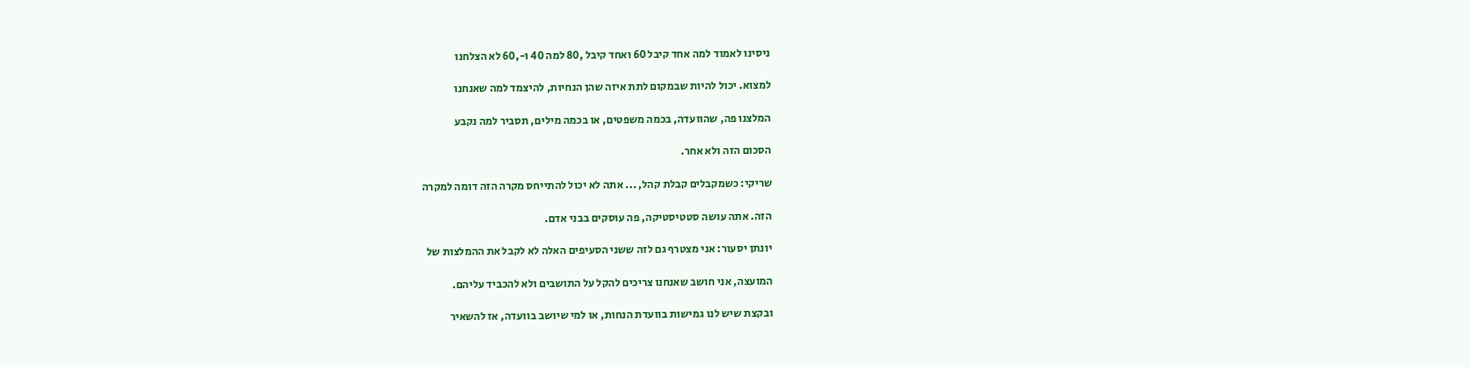ניסינו לאמוד למה אחד קיבל 60 ואחד קיבל ,80 למה 40 ו-,60 לא הצלחנו

למצוא. יכול להיות שבמקום לתת איזה שהן הנחיות, להיצמד למה שאנחנו

המלצנו פה, שהוועדה, בכמה משפטים, או בכמה מילים, תסביר למה נקבע

הסכום הזה ולא אחר.

שריקי: כשמקבלים קבלת קהל, ... אתה לא יכול להתייחס מקרה הזה דומה למקרה

הזה. אתה עושה סטטיסטיקה, פה עוסקים בבני אדם.

יונתן יסעור: אני מצטרף גם לזה ששני הסעיפים האלה לא לקבל את ההמלצות של

המועצה, אני חושב שאנחנו צריכים להקל על התושבים ולא להכביד עליהם.

ובקצת שיש לנו גמישות בוועדת הנחות, או למי שיושב בוועדה, אז להשאיר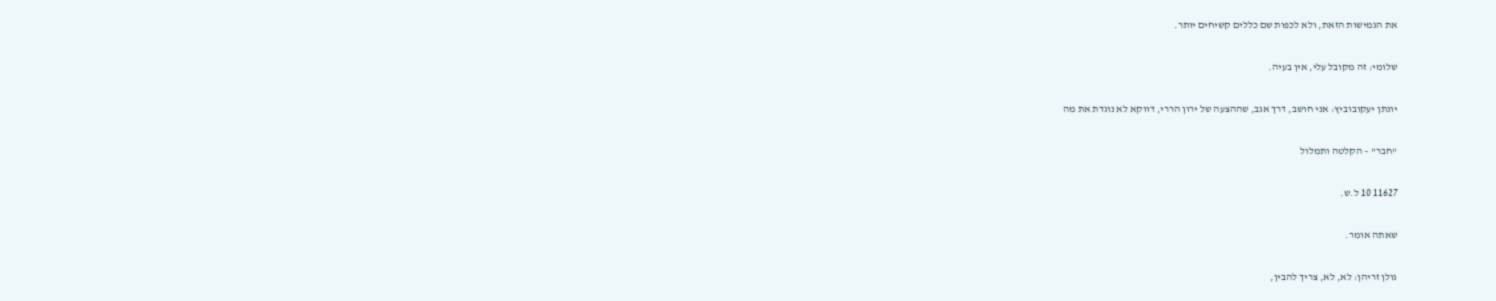את הגמישות הזאת, ולא לכפות שם כללים קשיחים יותר.

שלומי: זה מקובל עלי, אין בעיה.

יונתן יעקובוביץ: אני חושב, דרך אגב, שההצעה של ירון הררי, דווקא לא נוגדת את מה

"חבר" – הקלטה ותמלול

11627 10 ל.ש.

שאתה אומר.

גולן זריהן: לא, לא, צריך להבין,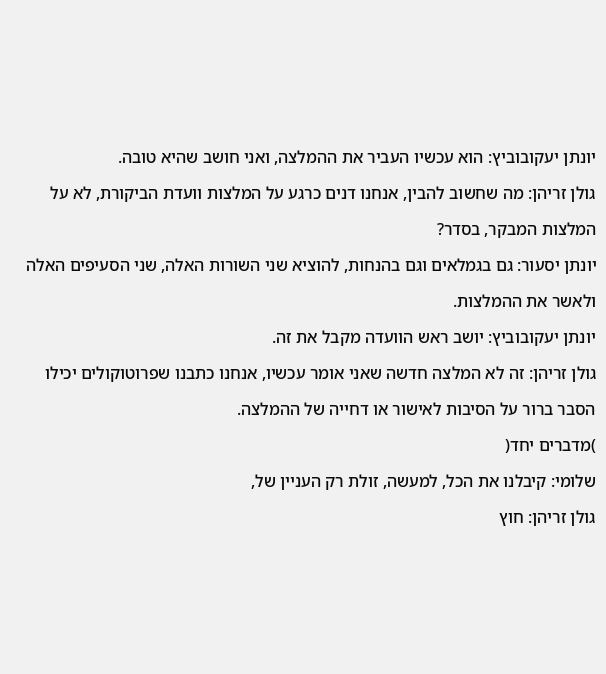יונתן יעקובוביץ: הוא עכשיו העביר את ההמלצה, ואני חושב שהיא טובה.

גולן זריהן: מה שחשוב להבין, אנחנו דנים כרגע על המלצות וועדת הביקורת, לא על

המלצות המבקר, בסדר?

יונתן יסעור: גם בגמלאים וגם בהנחות, להוציא שני השורות האלה, שני הסעיפים האלה

ולאשר את ההמלצות.

יונתן יעקובוביץ: יושב ראש הוועדה מקבל את זה.

גולן זריהן: זה לא המלצה חדשה שאני אומר עכשיו, אנחנו כתבנו שפרוטוקולים יכילו

הסבר ברור על הסיבות לאישור או דחייה של ההמלצה.

)מדברים יחד(

שלומי: קיבלנו את הכל, למעשה, זולת רק העניין של,

גולן זריהן: חוץ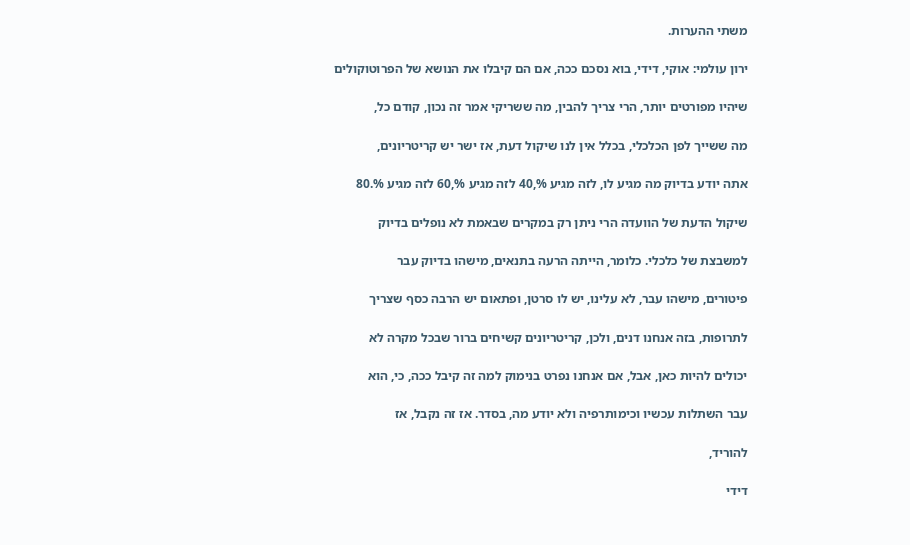משתי ההערות.

ירון עולמי: אוקי, דידי, בוא נסכם ככה, אם הם קיבלו את הנושא של הפרוטוקולים

שיהיו מפורטים יותר, הרי צריך להבין, מה ששריקי אמר זה נכון, קודם כל,

מה ששייך לפן הכלכלי, בכלל אין לנו שיקול דעת, אז ישר יש קריטריונים,

אתה יודע בדיוק מה מגיע לו, לזה מגיע %,40 לזה מגיע %,60 לזה מגיע %.80

שיקול הדעת של הוועדה הרי ניתן רק במקרים שבאמת לא נופלים בדיוק

למשבצת של כלכלי. כלומר, הייתה הרעה בתנאים, מישהו בדיוק עבר

פיטורים, מישהו עבר, לא עלינו, יש לו סרטן, ופתאום יש הרבה כסף שצריך

לתרופות, בזה אנחנו דנים, ולכן, קריטריונים קשיחים ברור שבכל מקרה לא

יכולים להיות כאן, אבל, אם אנחנו נפרט בנימוק למה זה קיבל ככה, כי, הוא

עבר השתלות עכשיו וכימותרפיה ולא יודע מה, בסדר. אז זה נקבל, אז

להוריד,

דידי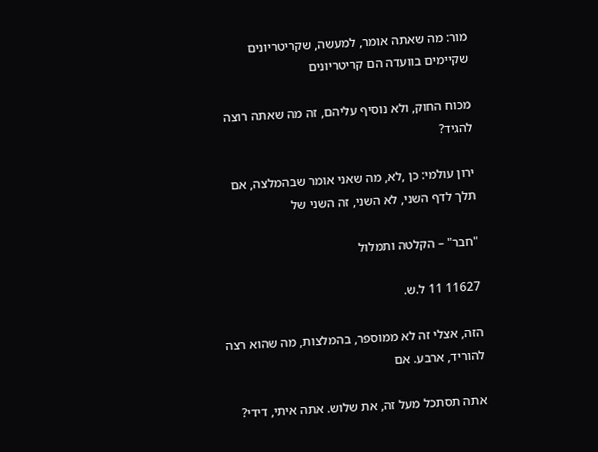מור: מה שאתה אומר, למעשה, שקריטריונים שקיימים בוועדה הם קריטריונים

מכוח החוק, ולא נוסיף עליהם, זה מה שאתה רוצה להגיד?

ירון עולמי: כן ,לא, מה שאני אומר שבהמלצה, אם תלך לדף השני, לא השני, זה השני של

"חבר" – הקלטה ותמלול

11627 11 ל.ש.

הזה, אצלי זה לא ממוספר, בהמלצות, מה שהוא רצה להוריד, ארבע. אם

אתה תסתכל מעל זה, את שלוש. אתה איתי, דידי?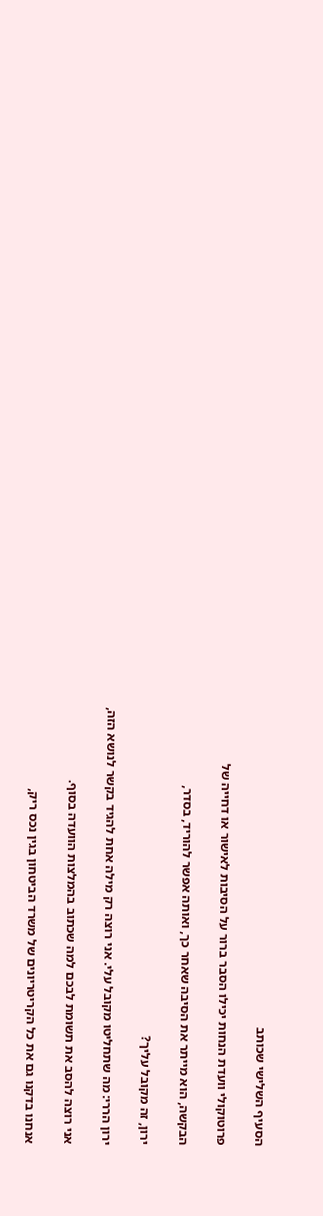הסעיף השלישי שכותב

פרוטוקולי וועדת הנחות יכילו הסבר ברור על הסיבות לאישור או דחייה של

הבקשה, הוא מייתר את הסיבה שאחר כך, ואותה אפשר להוריד, בסדר,

ירון, זה מקובל עליך?

ירון הררי: מה שתחליטו מקובל עלי. אני רוצה רק מילה אחת להגיד בקשר לנושא הזה,

אני רוצה להסב את תשומת לבכם למה שכתוב בהמלצות הוועדה בסוף.

אנחנו בדקנו גם את כל הקריטריונים של משרד הביטחון בגין נכס ריק,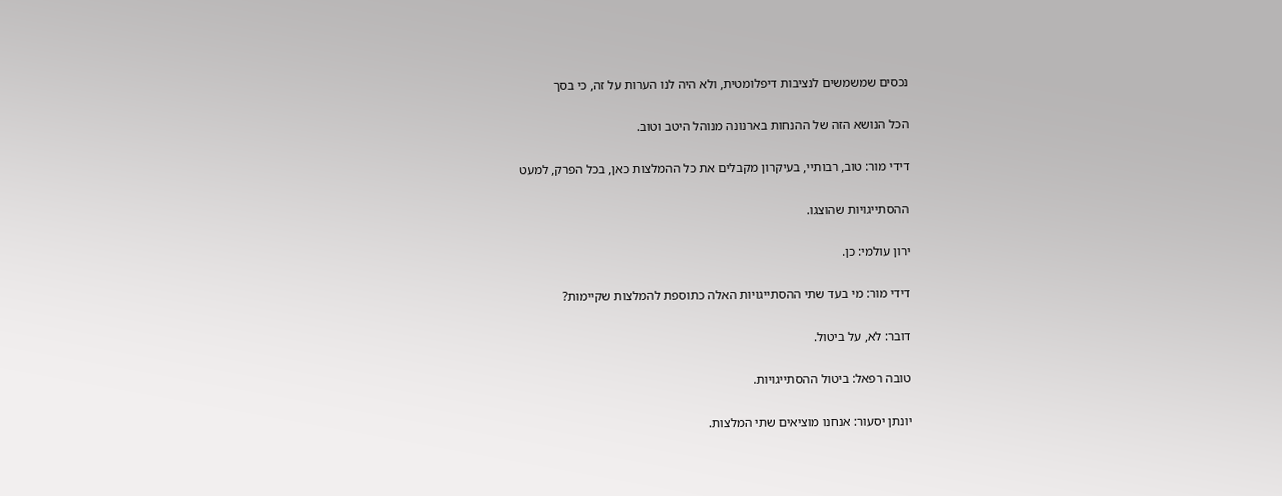נכסים שמשמשים לנציבות דיפלומטית, ולא היה לנו הערות על זה, כי בסך

הכל הנושא הזה של ההנחות בארנונה מנוהל היטב וטוב.

דידי מור: טוב, רבותיי, בעיקרון מקבלים את כל ההמלצות כאן, בכל הפרק, למעט

ההסתייגויות שהוצגו.

ירון עולמי: כן.

דידי מור: מי בעד שתי ההסתייגויות האלה כתוספת להמלצות שקיימות?

דובר: לא, על ביטול.

טובה רפאל: ביטול ההסתייגויות.

יונתן יסעור: אנחנו מוציאים שתי המלצות.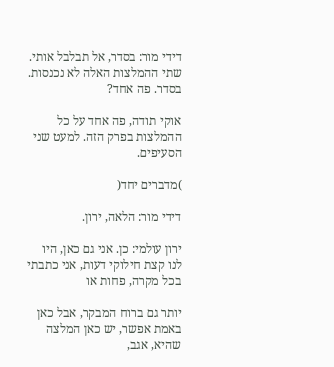דידי מור: בסדר, אל תבלבל אותי. שתי ההמלצות האלה לא נכנסות. בסדר. פה אחד?

אוקי תודה, פה אחד על כל ההמלצות בפרק הזה. למעט שני הסעיפים.

)מדברים יחד(

דידי מור: הלאה, ירון.

ירון עולמי: כן. אני גם כאן, היו לנו קצת חילוקי דעות, אני כתבתי בכל מקרה, פחות או

יותר גם ברוח המבקר, אבל כאן באמת אפשר, יש כאן המלצה שהיא, אגב,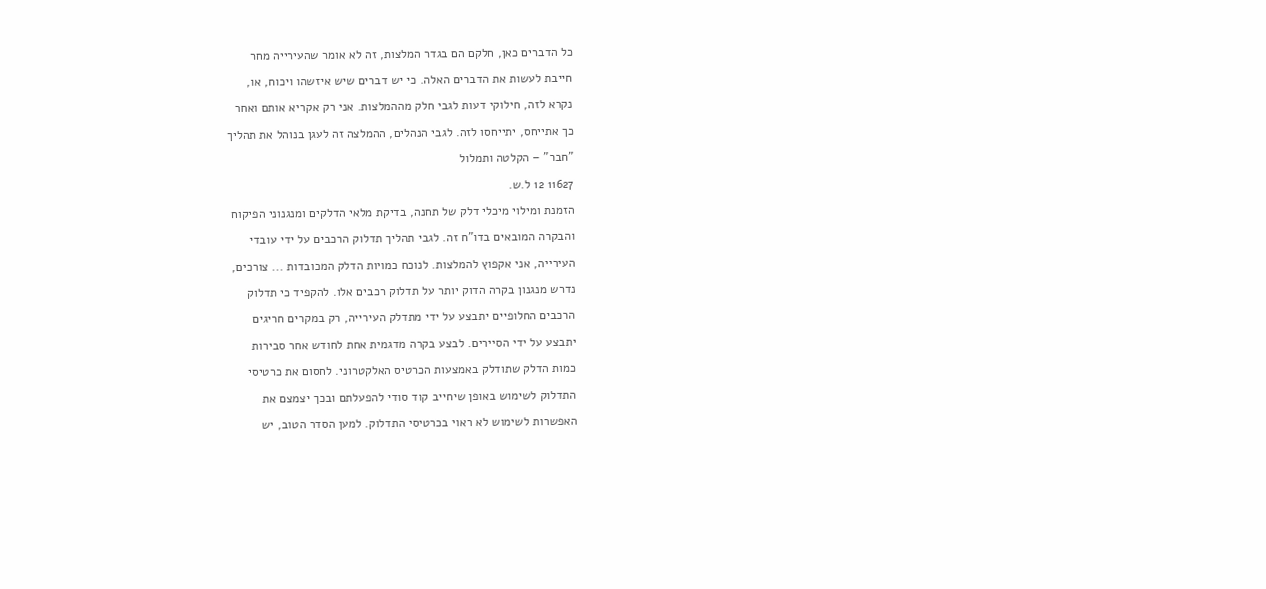כל הדברים כאן, חלקם הם בגדר המלצות, זה לא אומר שהעירייה מחר

חייבת לעשות את הדברים האלה. כי יש דברים שיש איזשהו ויכוח, או,

נקרא לזה, חילוקי דעות לגבי חלק מההמלצות. אני רק אקריא אותם ואחר

כך אתייחס, יתייחסו לזה. לגבי הנהלים, ההמלצה זה לעגן בנוהל את תהליך

"חבר" – הקלטה ותמלול

11627 12 ל.ש.

הזמנת ומילוי מיכלי דלק של תחנה, בדיקת מלאי הדלקים ומנגנוני הפיקוח

והבקרה המובאים בדו"ח זה. לגבי תהליך תדלוק הרכבים על ידי עובדי

העירייה, אני אקפוץ להמלצות. לנוכח כמויות הדלק המכובדות ... צורכים,

נדרש מנגנון בקרה הדוק יותר על תדלוק רכבים אלו. להקפיד כי תדלוק

הרכבים החלופיים יתבצע על ידי מתדלק העירייה, רק במקרים חריגים

יתבצע על ידי הסיירים. לבצע בקרה מדגמית אחת לחודש אחר סבירות

כמות הדלק שתודלק באמצעות הכרטיס האלקטרוני. לחסום את כרטיסי

התדלוק לשימוש באופן שיחייב קוד סודי להפעלתם ובכך יצמצם את

האפשרות לשימוש לא ראוי בכרטיסי התדלוק. למען הסדר הטוב, יש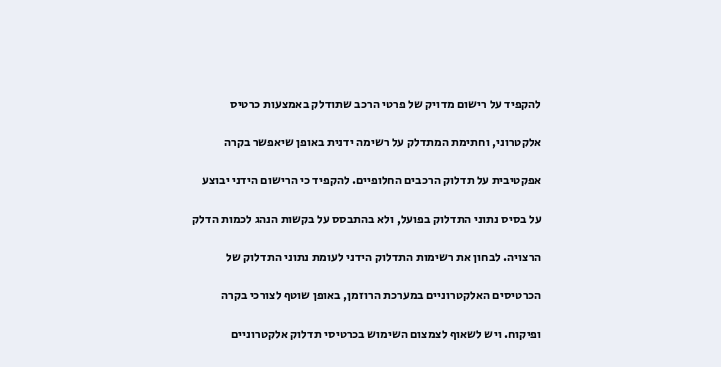להקפיד על רישום מדויק של פרטי הרכב שתודלק באמצעות כרטיס

אלקטרוני, וחתימת המתדלק על רשימה ידנית באופן שיאפשר בקרה

אפקטיבית על תדלוק הרכבים החלופיים. להקפיד כי הרישום הידני יבוצע

על בסיס נתוני התדלוק בפועל, ולא בהתבסס על בקשות הנהג לכמות הדלק

הרצויה. לבחון את רשימות התדלוק הידני לעומת נתוני התדלוק של

הכרטיסים האלקטרוניים במערכת הרוזמן, באופן שוטף לצורכי בקרה

ופיקוח. ויש לשאוף לצמצום השימוש בכרטיסי תדלוק אלקטרוניים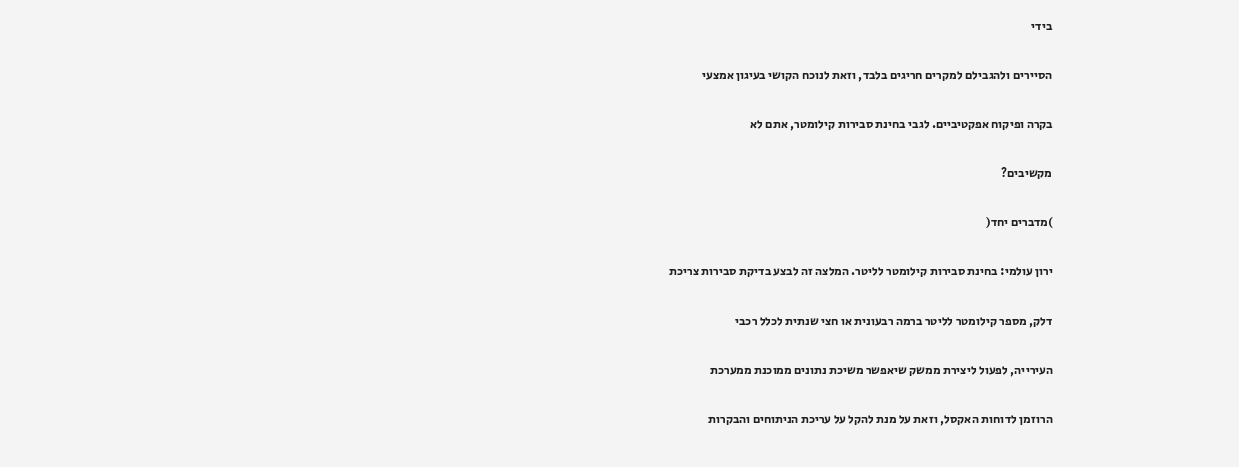בידי

הסיירים ולהגבילם למקרים חריגים בלבד, וזאת לנוכח הקושי בעיגון אמצעי

בקרה ופיקוח אפקטיביים. לגבי בחינת סבירות קילומטר, אתם לא

מקשיבים?

)מדברים יחד(

ירון עולמי: בחינת סבירות קילומטר לליטר. המלצה זה לבצע בדיקת סבירות צריכת

דלק, מספר קילומטר לליטר ברמה רבעונית או חצי שנתית לכלל רכבי

העירייה, לפעול ליצירת ממשק שיאפשר משיכת נתונים ממוכנת ממערכת

הרוזמן לדוחות האקסל, וזאת על מנת להקל על עריכת הניתוחים והבקרות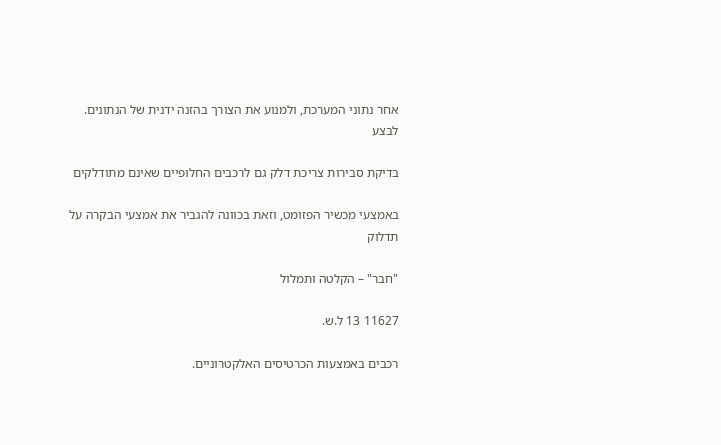אחר נתוני המערכת, ולמנוע את הצורך בהזנה ידנית של הנתונים. לבצע

בדיקת סבירות צריכת דלק גם לרכבים החלופיים שאינם מתודלקים

באמצעי מכשיר הפזומט, וזאת בכוונה להגביר את אמצעי הבקרה על תדלוק

"חבר" – הקלטה ותמלול

11627 13 ל.ש.

רכבים באמצעות הכרטיסים האלקטרוניים.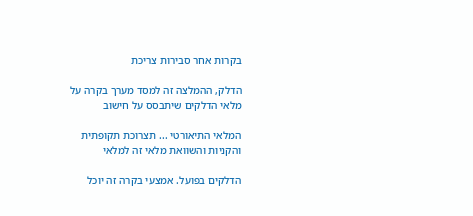בקרות אחר סבירות צריכת

הדלק, ההמלצה זה למסד מערך בקרה על מלאי הדלקים שיתבסס על חישוב

המלאי התיאורטי ... תצרוכת תקופתית והקניות והשוואת מלאי זה למלאי

הדלקים בפועל. אמצעי בקרה זה יוכל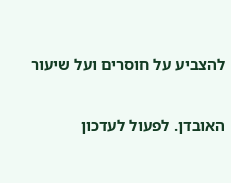להצביע על חוסרים ועל שיעור

האובדן. לפעול לעדכון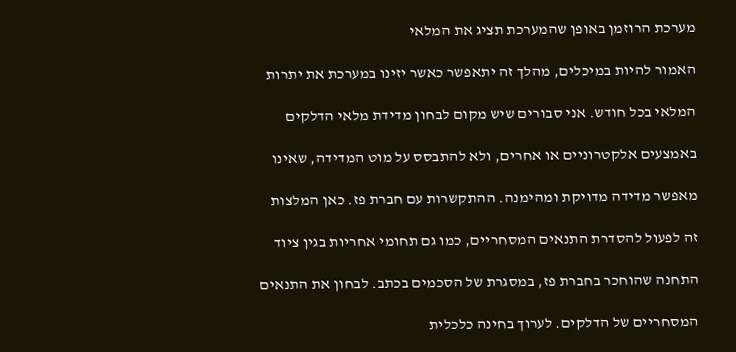מערכת הרוזמן באופן שהמערכת תציג את המלאי

האמור להיות במיכלים, מהלך זה יתאפשר כאשר יזינו במערכת את יתרות

המלאי בכל חודש. אני סבורים שיש מקום לבחון מדידת מלאי הדלקים

באמצעים אלקטרוניים או אחרים, ולא להתבסס על מוט המדידה, שאינו

מאפשר מדידה מדויקת ומהימנה. ההתקשרות עם חברת פז. כאן המלצות

זה לפעול להסדרת התנאים המסחריים, כמו גם תחומי אחריות בגין ציוד

התחנה שהוחכר בחברת פז, במסגרת של הסכמים בכתב. לבחון את התנאים

המסחריים של הדלקים. לערוך בחינה כלכלית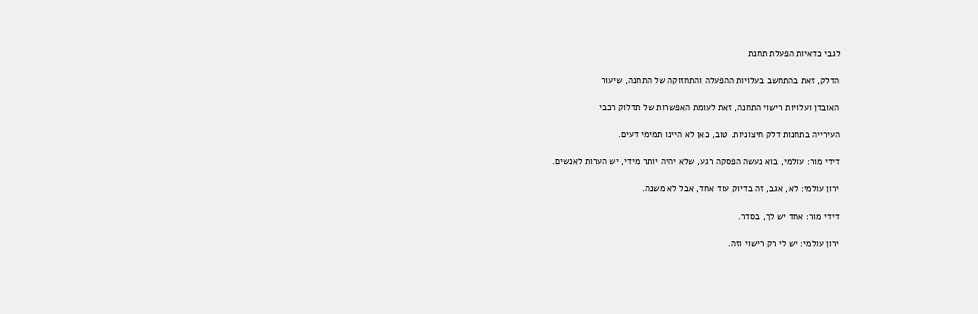לגבי כדאיות הפעלת תחנת

הדלק, זאת בהתחשב בעלויות ההפעלה והתחזוקה של התחנה, שיעור

האובדן ועלויות רישוי התחנה, זאת לעומת האפשרות של תדלוק רכבי

העירייה בתחנות דלק חיצוניות. טוב, כאן לא היינו תמימי דעים.

דידי מור: עולמי, בוא נעשה הפסקה רגע, שלא יהיה יותר מידי, יש הערות לאנשים.

ירון עולמי: לא, אגב, זה בדיוק עוד אחד, אבל לא משנה.

דידי מור: אחד יש לך, בסדר.

ירון עולמי: יש לי רק רישוי וזה.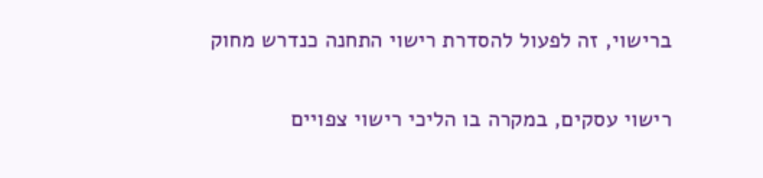ברישוי, זה לפעול להסדרת רישוי התחנה כנדרש מחוק

רישוי עסקים, במקרה בו הליכי רישוי צפויים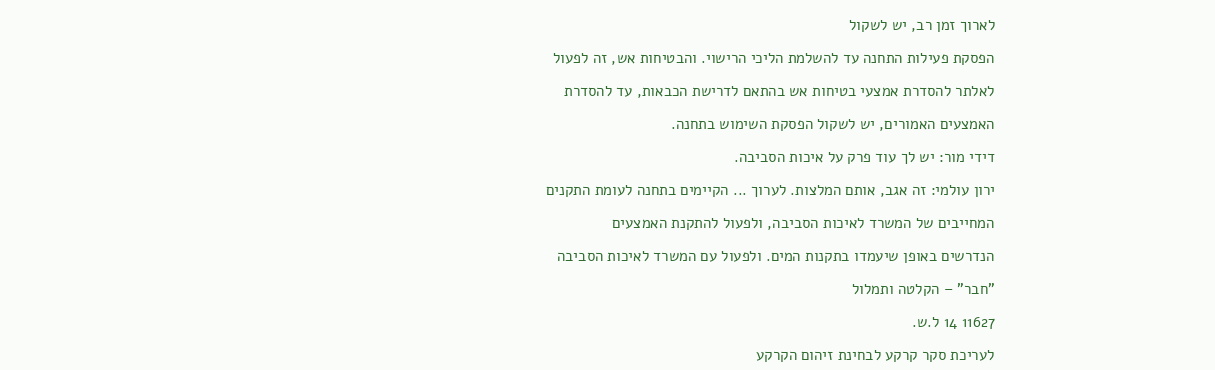לארוך זמן רב, יש לשקול

הפסקת פעילות התחנה עד להשלמת הליכי הרישוי. והבטיחות אש, זה לפעול

לאלתר להסדרת אמצעי בטיחות אש בהתאם לדרישת הכבאות, עד להסדרת

האמצעים האמורים, יש לשקול הפסקת השימוש בתחנה.

דידי מור: יש לך עוד פרק על איכות הסביבה.

ירון עולמי: זה אגב, אותם המלצות. לערוך ... הקיימים בתחנה לעומת התקנים

המחייבים של המשרד לאיכות הסביבה, ולפעול להתקנת האמצעים

הנדרשים באופן שיעמדו בתקנות המים. ולפעול עם המשרד לאיכות הסביבה

"חבר" – הקלטה ותמלול

11627 14 ל.ש.

לעריכת סקר קרקע לבחינת זיהום הקרקע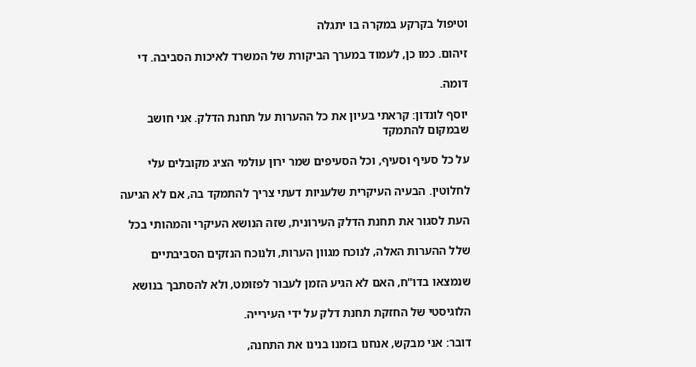וטיפול בקרקע במקרה בו יתגלה

זיהום. כמו כן, לעמוד במערך הביקורת של המשרד לאיכות הסביבה. די

דומה.

יוסף לונדון: קראתי בעיון את כל ההערות על תחנת הדלק. אני חושב שבמקום להתמקד

על כל סעיף וסעיף, וכל הסעיפים שמר ירון עולמי הציג מקובלים עלי

לחלוטין. הבעיה העיקרית שלעניות דעתי צריך להתמקד בה, אם לא הגיעה

העת לסגור את תחנת הדלק העירונית, שזה הנושא העיקרי והמהותי בכל

שלל ההערות האלה, לנוכח מגוון הערות, ולנוכח הנזקים הסביבתיים

שנמצאו בדו"ח, האם לא הגיע הזמן לעבור לפזומט, ולא להסתבך בנושא

הלוגיסטי של החזקת תחנת דלק על ידי העירייה.

דובר: אני מבקש, אנחנו בזמנו בנינו את התחנה,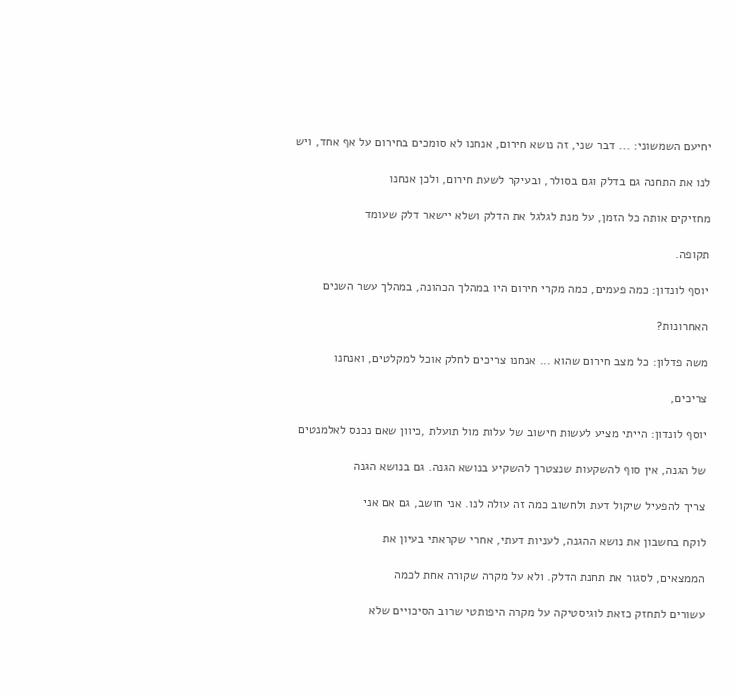יחיעם השמשוני: ... דבר שני, זה נושא חירום, אנחנו לא סומכים בחירום על אף אחד, ויש

לנו את התחנה גם בדלק וגם בסולר, ובעיקר לשעת חירום, ולכן אנחנו

מחזיקים אותה כל הזמן, על מנת לגלגל את הדלק ושלא יישאר דלק שעומד

תקופה.

יוסף לונדון: כמה פעמים, כמה מקרי חירום היו במהלך הכהונה, במהלך עשר השנים

האחרונות?

משה פדלון: כל מצב חירום שהוא ... אנחנו צריכים לחלק אוכל למקלטים, ואנחנו

צריכים,

יוסף לונדון: הייתי מציע לעשות חישוב של עלות מול תועלת ,כיוון שאם נכנס לאלמנטים

של הגנה, אין סוף להשקעות שנצטרך להשקיע בנושא הגנה. גם בנושא הגנה

צריך להפעיל שיקול דעת ולחשוב כמה זה עולה לנו. אני חושב, גם אם אני

לוקח בחשבון את נושא ההגנה, לעניות דעתי, אחרי שקראתי בעיון את

הממצאים, לסגור את תחנת הדלק. ולא על מקרה שקורה אחת לכמה

עשורים לתחזק כזאת לוגיסטיקה על מקרה היפותטי שרוב הסיכויים שלא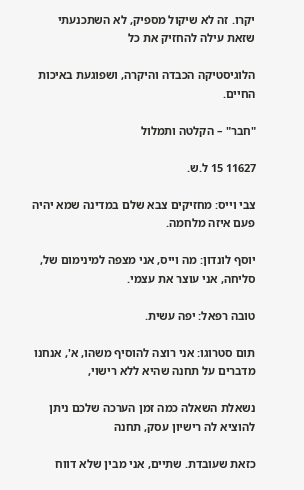יקרו. זה לא שיקול מספיק, לא השתכנעתי שזאת עילה להחזיק את כל

הלוגיסטיקה הכבדה והיקרה, ושפוגעת באיכות החיים.

"חבר" – הקלטה ותמלול

11627 15 ל.ש.

צבי וייס: מחזיקים צבא שלם במדינה שמא יהיה פעם איזה מלחמה.

יוסף לונדון: מה וייס, אני מצפה למינימום של, סליחה, אני עוצר את עצמי.

טובה רפאל: יפה עשית.

תום סטרוגו: אני רוצה להוסיף משהו, א', אנחנו מדברים על תחנה שהיא ללא רישוי,

נשאלת השאלה כמה זמן הערכה שלכם ניתן להוציא לה רישיון עסק, תחנה

כזאת שעובדת. שתיים, אני מבין שלא דווח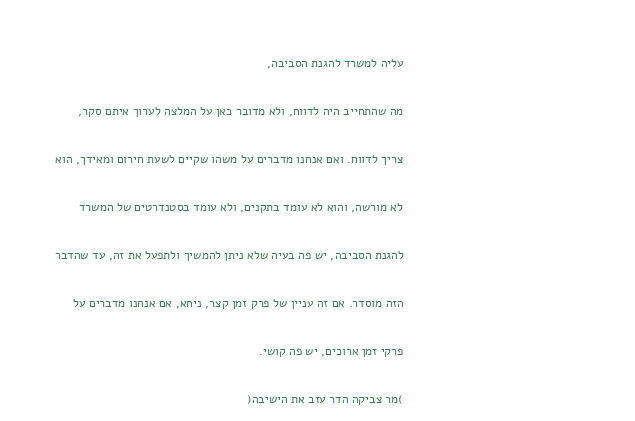עליה למשרד להגנת הסביבה,

מה שהתחייב היה לדווח, ולא מדובר כאן על המלצה לערוך איתם סקר,

צריך לדווח. ואם אנחנו מדברים על משהו שקיים לשעת חירום ומאידך, הוא

לא מורשה, והוא לא עומד בתקנים, ולא עומד בסטנדרטים של המשרד

להגנת הסביבה, יש פה בעיה שלא ניתן להמשיך ולתפעל את זה, עד שהדבר

הזה מוסדר. אם זה עניין של פרק זמן קצר, ניחא, אם אנחנו מדברים על

פרקי זמן ארוכים, יש פה קושי.

)מר צביקה הדר עזב את הישיבה(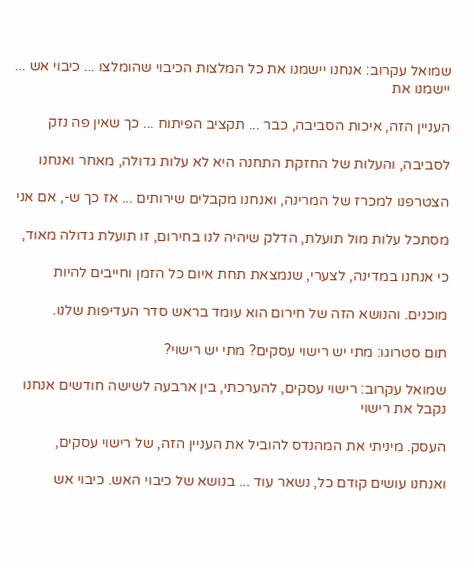שמואל עקרוב: אנחנו יישמנו את כל המלצות הכיבוי שהומלצו ... כיבוי אש ... יישמנו את

העניין הזה, איכות הסביבה, כבר ... תקציב הפיתוח ... כך שאין פה נזק

לסביבה, והעלות של החזקת התחנה היא לא עלות גדולה, מאחר ואנחנו

הצטרפנו למכרז של המרינה, ואנחנו מקבלים שירותים ... אז כך ש-, אם אני

מסתכל עלות מול תועלת, הדלק שיהיה לנו בחירום, זו תועלת גדולה מאוד,

כי אנחנו במדינה, לצערי, שנמצאת תחת איום כל הזמן וחייבים להיות

מוכנים. והנושא הזה של חירום הוא עומד בראש סדר העדיפות שלנו.

תום סטרוגו: מתי יש רישוי עסקים? מתי יש רישוי?

שמואל עקרוב: רישוי עסקים, להערכתי, בין ארבעה לשישה חודשים אנחנו נקבל את רישוי

העסק. מיניתי את המהנדס להוביל את העניין הזה, של רישוי עסקים,

ואנחנו עושים קודם כל, נשאר עוד ... בנושא של כיבוי האש. כיבוי אש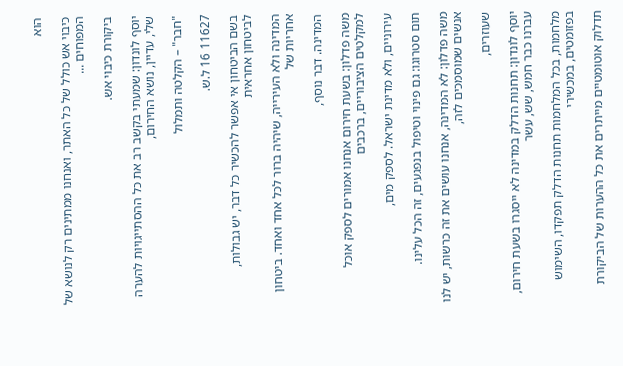הוא

כיבוי אש כולל של כל האתר, ואנחנו ממתינים רק לנושא של המפוחים ...

ביקורת כיבוי אש.

יוסף לונדון: שמעתי בקשב רב את כל ההסתייגויות להערה שלי, עדיין, נושא החירום,

"חבר" – הקלטה ותמלול

11627 16 ל.ש.

בשם הביטחון אי אפשר להכשיר כל דבר, יש גבולות, לביטחון אחראית

המדינה ולא העירייה, שיהיה ברור לכל אחד ואחד. ביטחון אחריות של

המדינה. דבר נוסף,

משה פדלון: בשעת חירום אנחנו אמורים לספק אוכל למקלטים הציבוריים, ברכבים

עירוניים, ולא מדינת ישראל. לספק מים,

תום סטרוגו: גם פינוי וטיפול בנפגעים, זה הכל עלינו.

משה פדלון: לא המדינה, אנחנו עושים את זה כרשות, יש לנו אנשים שמוסמכים לזה,

שעוזרים,

יוסף לונדון: תחנות הדלק במדינה לא ייסגרו בשעת חירום, עברנו כבר חמש, שש, עשר

מלחמות, בכל המלחמות תחנות הדלק תפקדו, השימוש בפזומטים, במכשירי

תדלוק אוטומטיים מייתרים את כל ההערות של הביקורת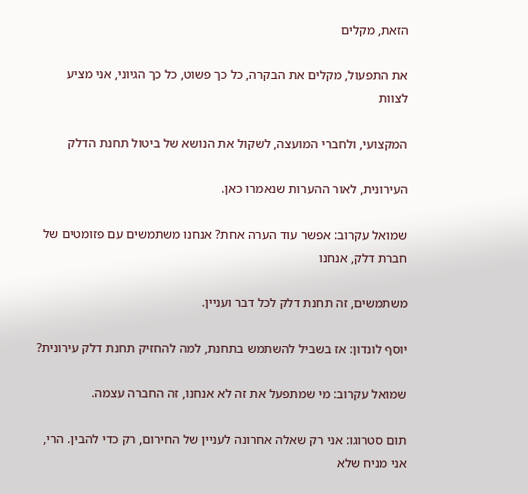הזאת, מקלים

את התפעול, מקלים את הבקרה, כל כך פשוט, כל כך הגיוני, אני מציע לצוות

המקצועי, ולחברי המועצה, לשקול את הנושא של ביטול תחנת הדלק

העירונית, לאור ההערות שנאמרו כאן.

שמואל עקרוב: אפשר עוד הערה אחת? אנחנו משתמשים עם פזומטים של חברת דלק, אנחנו

משתמשים, זה תחנת דלק לכל דבר ועניין.

יוסף לונדון: אז בשביל להשתמש בתחנת, למה להחזיק תחנת דלק עירונית?

שמואל עקרוב: מי שמתפעל את זה לא אנחנו, זה החברה עצמה.

תום סטרוגו: אני רק שאלה אחרונה לעניין של החירום, רק כדי להבין. הרי, אני מניח שלא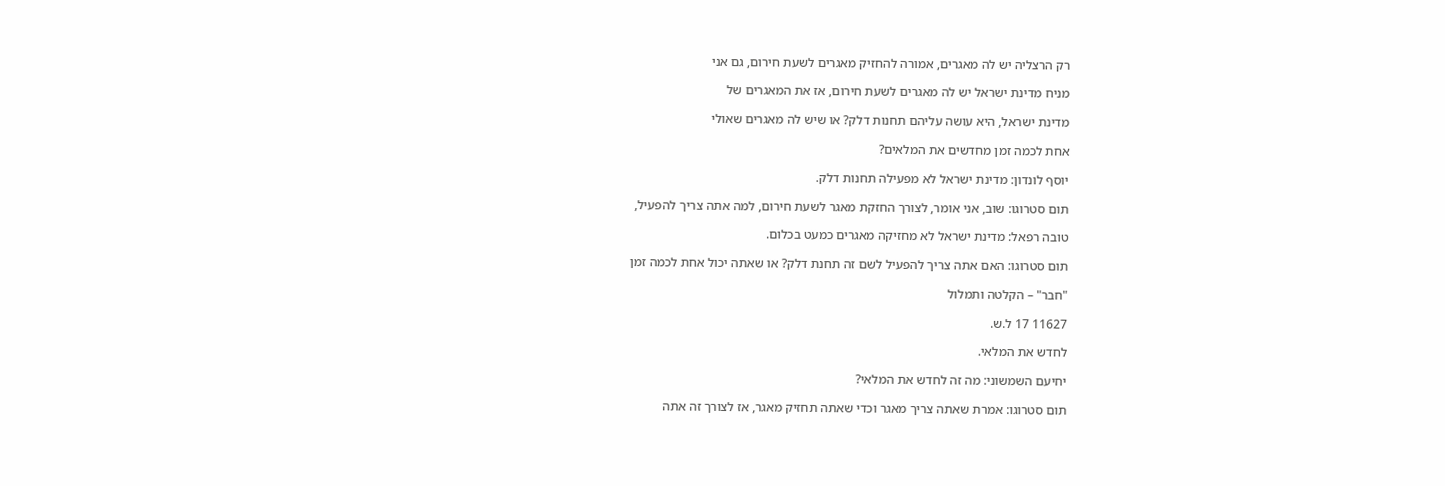רק הרצליה יש לה מאגרים, אמורה להחזיק מאגרים לשעת חירום, גם אני

מניח מדינת ישראל יש לה מאגרים לשעת חירום, אז את המאגרים של

מדינת ישראל, היא עושה עליהם תחנות דלק? או שיש לה מאגרים שאולי

אחת לכמה זמן מחדשים את המלאים?

יוסף לונדון: מדינת ישראל לא מפעילה תחנות דלק.

תום סטרוגו: שוב, אני אומר, לצורך החזקת מאגר לשעת חירום, למה אתה צריך להפעיל,

טובה רפאל: מדינת ישראל לא מחזיקה מאגרים כמעט בכלום.

תום סטרוגו: האם אתה צריך להפעיל לשם זה תחנת דלק? או שאתה יכול אחת לכמה זמן

"חבר" – הקלטה ותמלול

11627 17 ל.ש.

לחדש את המלאי.

יחיעם השמשוני: מה זה לחדש את המלאי?

תום סטרוגו: אמרת שאתה צריך מאגר וכדי שאתה תחזיק מאגר, אז לצורך זה אתה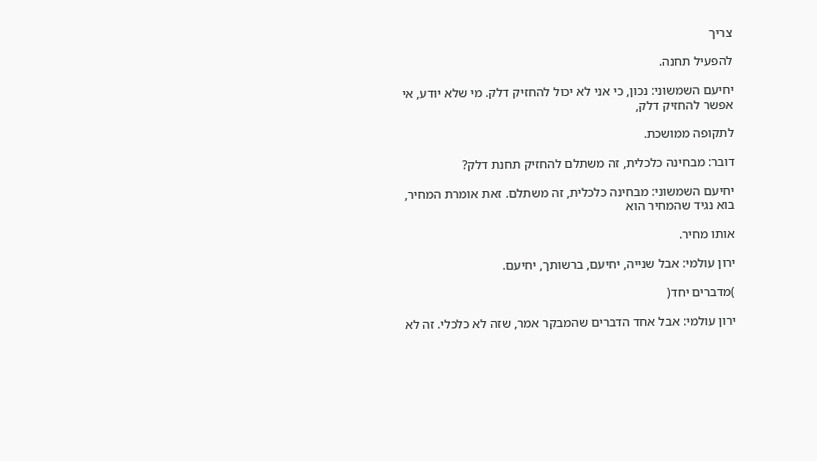צריך

להפעיל תחנה.

יחיעם השמשוני: נכון, כי אני לא יכול להחזיק דלק. מי שלא יודע, אי אפשר להחזיק דלק,

לתקופה ממושכת.

דובר: מבחינה כלכלית, זה משתלם להחזיק תחנת דלק?

יחיעם השמשוני: מבחינה כלכלית, זה משתלם. זאת אומרת המחיר, בוא נגיד שהמחיר הוא

אותו מחיר.

ירון עולמי: אבל שנייה, יחיעם, ברשותך, יחיעם.

)מדברים יחד(

ירון עולמי: אבל אחד הדברים שהמבקר אמר, שזה לא כלכלי. זה לא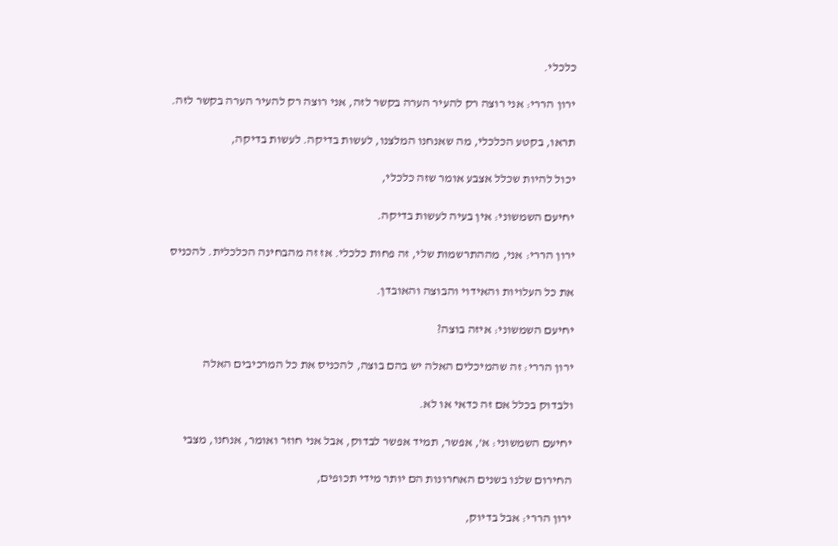כלכלי.

ירון הררי: אני רוצה רק להעיר הערה בקשר לזה, אני רוצה רק להעיר הערה בקשר לזה.

תראו, בקטע הכלכלי, מה שאנחנו המלצנו, לעשות בדיקה. לעשות בדיקה,

יכול להיות שכלל אצבע אומר שזה כלכלי,

יחיעם השמשוני: אין בעיה לעשות בדיקה.

ירון הררי: אני, מההתרשמות שלי, זה פחות כלכלי. אז זה מהבחינה הכלכלית. להכניס

את כל העלויות והאידוי והבוצה והאובדן.

יחיעם השמשוני: איזה בוצה?

ירון הררי: זה שהמיכלים האלה יש בהם בוצה, להכניס את כל המרכיבים האלה

ולבדוק בכלל אם זה כדאי או לא.

יחיעם השמשוני: א', אפשר, תמיד אפשר לבדוק, אבל אני חוזר ואומר, אנחנו, מצבי

החירום שלנו בשנים האחרונות הם יותר מידי תכופים,

ירון הררי: אבל בדיוק,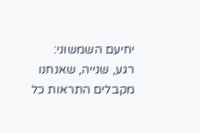יחיעם השמשוני: רגע, שנייה, שאנחנו מקבלים התראות כל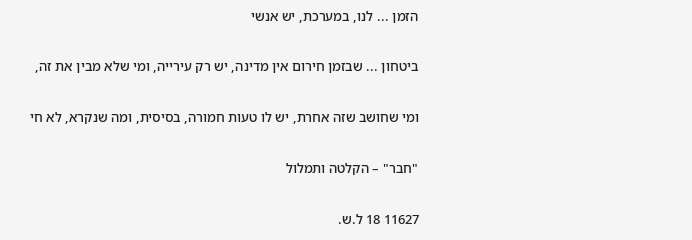הזמן ... לנו, במערכת, יש אנשי

ביטחון ... שבזמן חירום אין מדינה, יש רק עירייה, ומי שלא מבין את זה,

ומי שחושב שזה אחרת, יש לו טעות חמורה, בסיסית, ומה שנקרא, לא חי

"חבר" – הקלטה ותמלול

11627 18 ל.ש.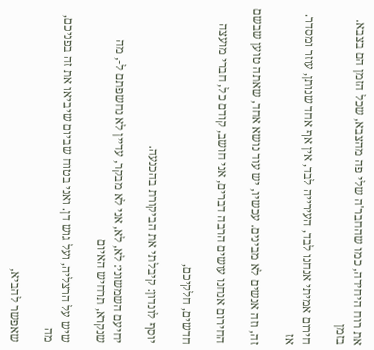את רוח היחידה, כמו שהחבר'ה שלי פה מהצבא, שכל הזמן הם בצבא. בזמן

חירום אמיתי אנחנו לבד, העירייה לבד, אין אף אחד שנותן, עוזר ומסדר. אז

זה, וזה אנשים לא מבינים. עכשיו, יש עוד נושא אחד, שאתה טוען שבשם

החירום אנחנו עושים הרבה דברים, אני חושב, קודם כל, חברי מועצה

חדשים, חלקיכם,

יוסף לונדון: קיבלתי את הביקורת בהכנעה.

יחיעם השמשוני: לא, לא, אני לא מבקר, עדיין לא נחשפתם ל-, מה שנקרא, תרחיש האיום

שיש על הרצליה, ועל גוש דן. ואני בטוח שביום שיביאו את זה בפניכם, מה

שאפשר להביא,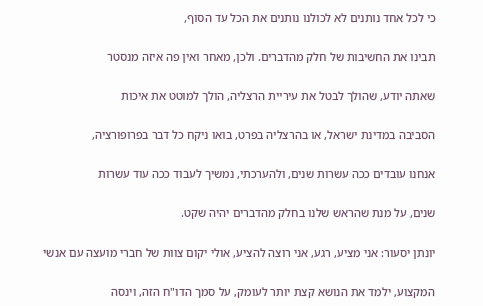כי לכל אחד נותנים לא לכולנו נותנים את הכל עד הסוף,

תבינו את החשיבות של חלק מהדברים. ולכן, מאחר ואין פה איזה מנסטר

שאתה יודע, שהולך לבטל את עיריית הרצליה, הולך למוטט את איכות

הסביבה במדינת ישראל, או בהרצליה בפרט, בואו ניקח כל דבר בפרופורציה,

אנחנו עובדים ככה עשרות שנים, ולהערכתי, נמשיך לעבוד ככה עוד עשרות

שנים, על מנת שהראש שלנו בחלק מהדברים יהיה שקט.

יונתן יסעור: אני מציע, רגע, אני רוצה להציע, אולי יקום צוות של חברי מועצה עם אנשי

המקצוע, ילמד את הנושא קצת יותר לעומק, על סמך הדו"ח הזה, וינסה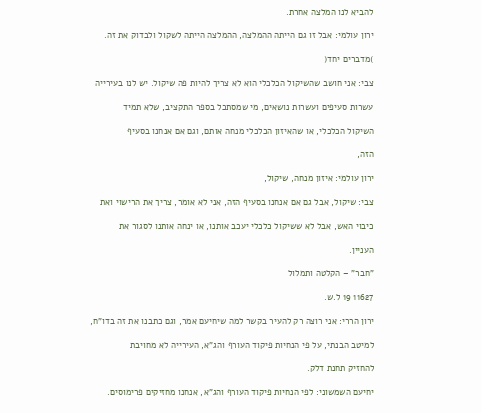להביא לנו המלצה אחרת.

ירון עולמי: אבל זו גם הייתה ההמלצה, ההמלצה הייתה לשקול ולבדוק את זה.

)מדברים יחד(

צבי: אני חושב שהשיקול הכלכלי הוא לא צריך להיות פה שיקול. יש לנו בעירייה

עשרות סעיפים ועשרות נושאים, מי שמסתכל בספר התקציב, שלא תמיד

השיקול הכלכלי, או שהאיזון הכלכלי מנחה אותם, וגם אם אנחנו בסעיף

הזה,

ירון עולמי: איזון מנחה, שיקול,

צבי: שיקול, אבל גם אם אנחנו בסעיף הזה, אני לא אומר, צריך את הרישוי ואת

כיבוי האש, אבל לא ששיקול כלכלי יעכב אותנו, או ינחה אותנו לסגור את

העניין.

"חבר" – הקלטה ותמלול

11627 19 ל.ש.

ירון הררי: אני רוצה רק להעיר בקשר למה שיחיעם אמר, וגם כתבנו את זה בדו"ח,

למיטב הבנתי, על פי הנחיות פיקוד העורף והג"א, העירייה לא מחויבת

להחזיק תחנת דלק.

יחיעם השמשוני: לפי הנחיות פיקוד העורף והג"א, אנחנו מחזיקים פרימוסים.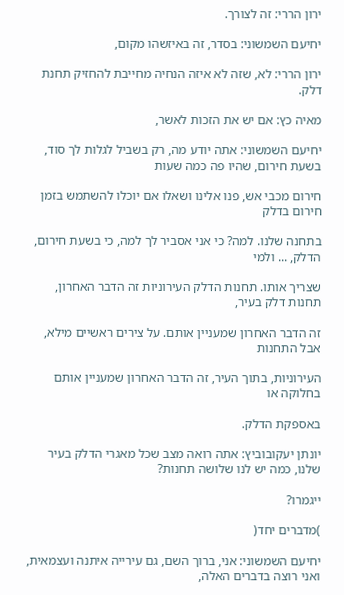ירון הררי: זה לצורך.

יחיעם השמשוני: בסדר, זה באיזשהו מקום,

ירון הררי: לא, שזה לא איזה הנחיה מחייבת להחזיק תחנת דלק.

מאיה כץ: אם יש את הזכות לאשר,

יחיעם השמשוני: אתה יודע מה, רק בשביל לגלות לך סוד, בשעת חירום, שהיו פה כמה שעות

חירום מכבי אש, פנו אלינו ושאלו אם יוכלו להשתמש בזמן חירום בדלק

בתחנה שלנו. למה? כי אני אסביר לך למה, כי בשעת חירום, הדלק, ... ולמי

שצריך אותו. תחנות הדלק העירוניות זה הדבר האחרון, תחנות דלק בעיר,

זה הדבר האחרון שמעניין אותם. על צירים ראשיים מילא, אבל התחנות

העירוניות, בתוך העיר, זה הדבר האחרון שמעניין אותם בחלוקה או

באספקת הדלק.

יונתן יעקובוביץ: אתה רואה מצב שכל מאגרי הדלק בעיר שלנו, כמה יש לנו שלושה תחנות?

ייגמרו?

)מדברים יחד(

יחיעם השמשוני: אני, ברוך השם, גם עירייה איתנה ועצמאית, ואני רוצה בדברים האלה,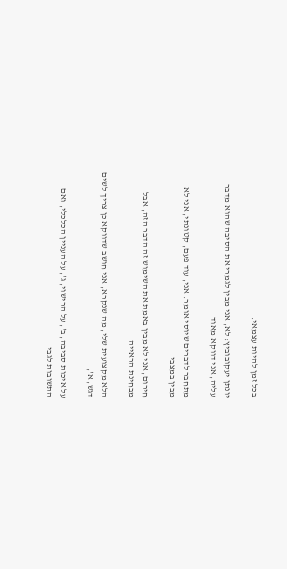בכל זמן להיות עצמאי.

יונתן יעקובוביץ: לא, אני מבין לגמרי את הסיבה שהוא מדבר עליה, אני דווקא מאוד

מתחבר לדברים שיוסי אומר. אני, עוד פעם, קטונתי, אני לא מבין במצבי

חירום, אני לא מבין באמת את השימוש זה הדבר הזה, אבל מבחינת הראייה

הלא מקצועית שלי, מה שנקרא, אני חושב שדווקא כן צריך לשים דגש, א',

על איכות סביבה, ב', על הרישוי, ג', על העניין הכלכלי, ואם התשובות לגבי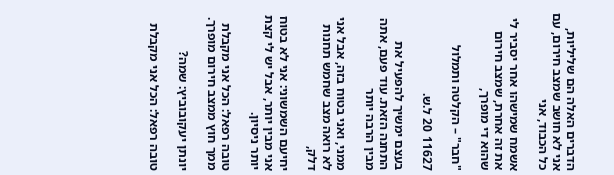הדברים האלה הם שליליות, אני לא חושב שמצב חירום, עם כל הכבוד, אני

אשמח שמישהו אחר יסביר לי את זה אחרת, שמצב חירום שהוא די מופרך,

"חבר" – הקלטה ותמלול

11627 20 ל.ש.

בעצם ימשיך להפעיל את התחנה הזאת. עוד פעם, אתה מבין הרבה יותר

ממני, ואני בטוח בזה, אבל אני לא רואה מצב שחמש תחנות דלק,

יחיעם השמשוני: אני לא בטוח אני מבין יותר, אבל יש לי קצת יותר ניסיון.

טובה רפאל: הכל אני מקבלת ממך חוץ ממצב חירום מופרך.

יונתן יעקובוביץ: שמה?

טובה רפאל: הכל אני מקבלת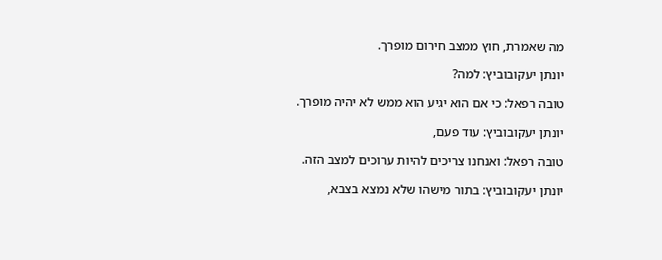מה שאמרת, חוץ ממצב חירום מופרך.

יונתן יעקובוביץ: למה?

טובה רפאל: כי אם הוא יגיע הוא ממש לא יהיה מופרך.

יונתן יעקובוביץ: עוד פעם,

טובה רפאל: ואנחנו צריכים להיות ערוכים למצב הזה.

יונתן יעקובוביץ: בתור מישהו שלא נמצא בצבא,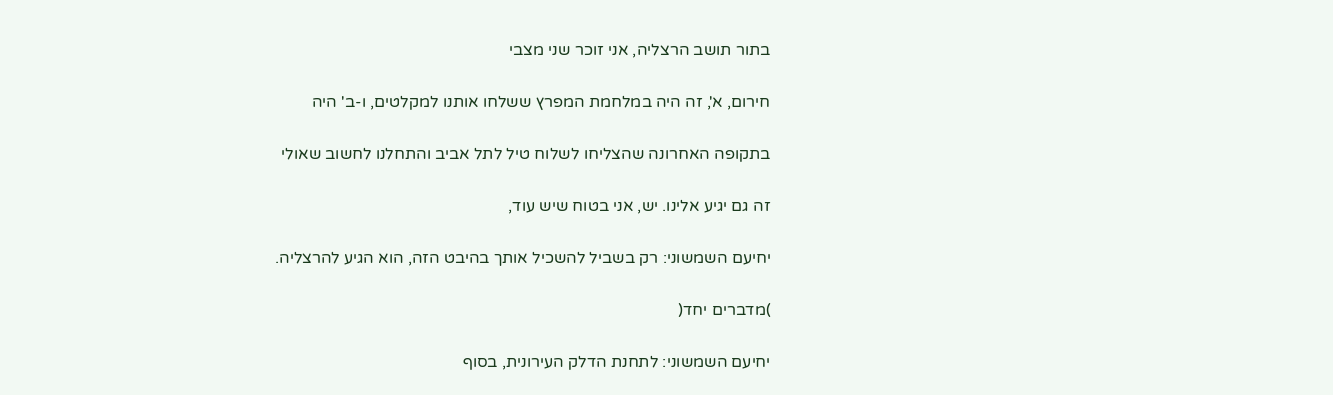בתור תושב הרצליה, אני זוכר שני מצבי

חירום, א', זה היה במלחמת המפרץ ששלחו אותנו למקלטים, ו-ב' היה

בתקופה האחרונה שהצליחו לשלוח טיל לתל אביב והתחלנו לחשוב שאולי

זה גם יגיע אלינו. יש, אני בטוח שיש עוד,

יחיעם השמשוני: רק בשביל להשכיל אותך בהיבט הזה, הוא הגיע להרצליה.

)מדברים יחד(

יחיעם השמשוני: לתחנת הדלק העירונית, בסוף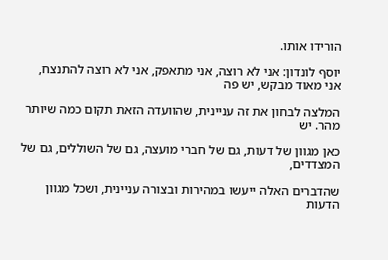הורידו אותו.

יוסף לונדון: אני לא רוצה, אני מתאפק, אני לא רוצה להתנצח, אני מאוד מבקש, יש פה

המלצה לבחון את זה עניינית, שהוועדה הזאת תקום כמה שיותר מהר. יש

כאן מגוון של דעות, גם של חברי מועצה, גם של השוללים, גם של המצדדים,

שהדברים האלה ייעשו במהירות ובצורה עניינית, ושכל מגוון הדעות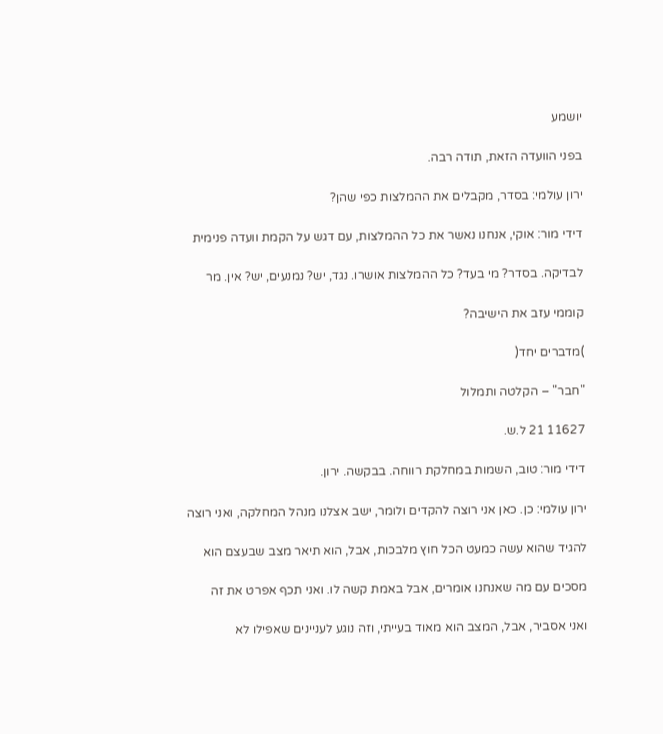יושמע

בפני הוועדה הזאת, תודה רבה.

ירון עולמי: בסדר, מקבלים את ההמלצות כפי שהן?

דידי מור: אוקי, אנחנו נאשר את כל ההמלצות, עם דגש על הקמת וועדה פנימית

לבדיקה. בסדר? מי בעד? כל ההמלצות אושרו. נגד, יש? נמנעים, יש? אין. מר

קוממי עזב את הישיבה?

)מדברים יחד(

"חבר" – הקלטה ותמלול

11627 21 ל.ש.

דידי מור: טוב, השמות במחלקת רווחה. בבקשה. ירון.

ירון עולמי: כן. כאן אני רוצה להקדים ולומר, ישב אצלנו מנהל המחלקה, ואני רוצה

להגיד שהוא עשה כמעט הכל חוץ מלבכות, אבל, הוא תיאר מצב שבעצם הוא

מסכים עם מה שאנחנו אומרים, אבל באמת קשה לו. ואני תכף אפרט את זה

ואני אסביר, אבל, המצב הוא מאוד בעייתי, וזה נוגע לעניינים שאפילו לא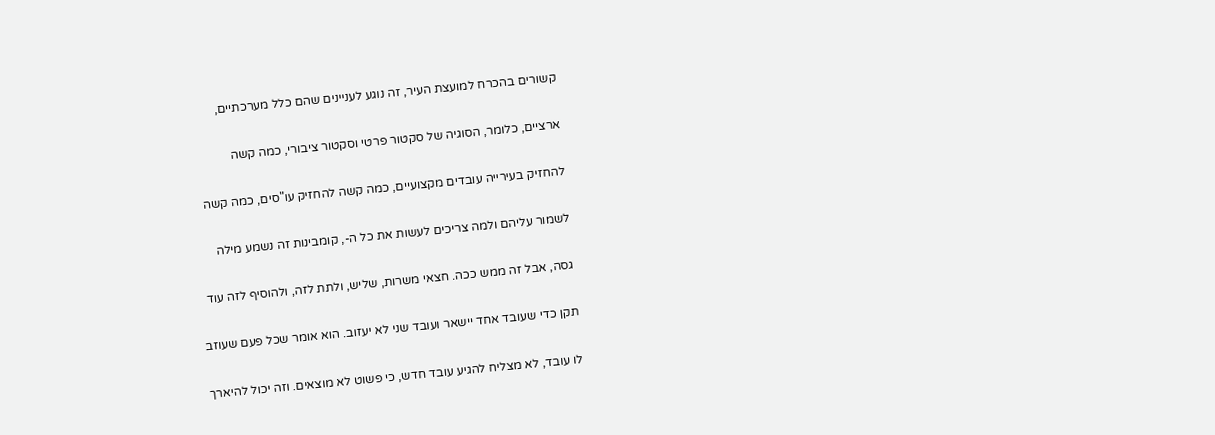קשורים בהכרח למועצת העיר, זה נוגע לעניינים שהם כלל מערכתיים,

ארציים, כלומר, הסוגיה של סקטור פרטי וסקטור ציבורי, כמה קשה

להחזיק בעירייה עובדים מקצועיים, כמה קשה להחזיק עו"סים, כמה קשה

לשמור עליהם ולמה צריכים לעשות את כל ה-, קומבינות זה נשמע מילה

גסה, אבל זה ממש ככה. חצאי משרות, שליש, ולתת לזה, ולהוסיף לזה עוד

תקן כדי שעובד אחד יישאר ועובד שני לא יעזוב. הוא אומר שכל פעם שעוזב

לו עובד, לא מצליח להגיע עובד חדש, כי פשוט לא מוצאים. וזה יכול להיארך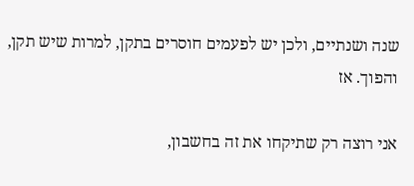שנה ושנתיים, ולכן יש לפעמים חוסרים בתקן, למרות שיש תקן, והפוך. אז

אני רוצה רק שתיקחו את זה בחשבון,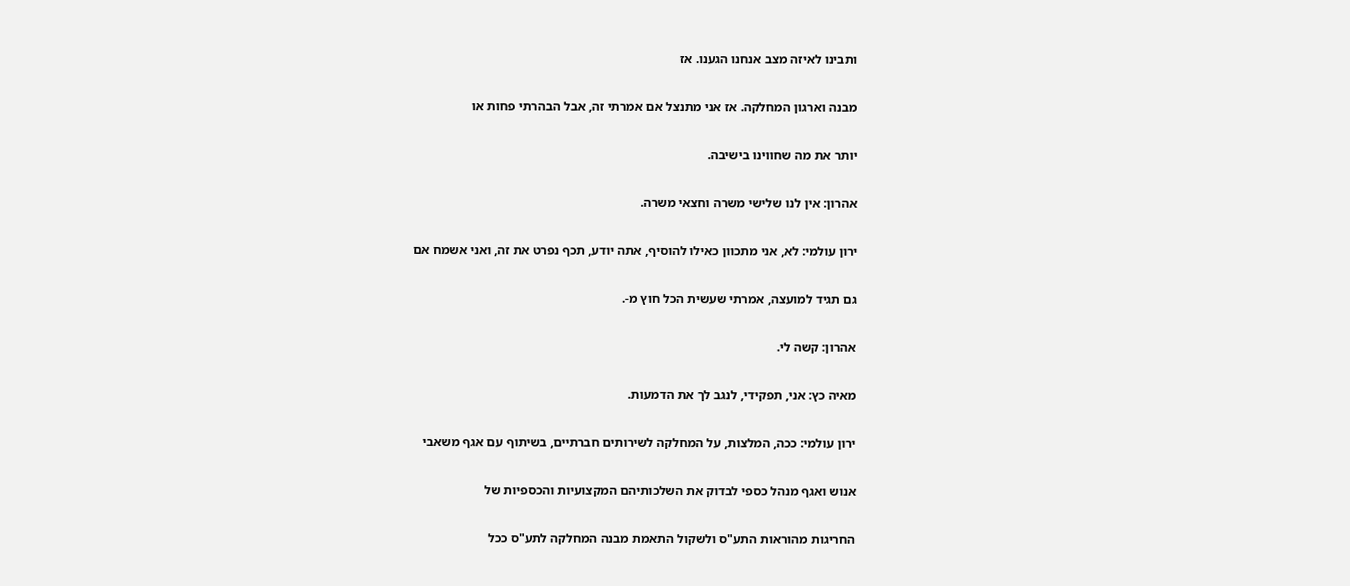ותבינו לאיזה מצב אנחנו הגענו. אז

מבנה וארגון המחלקה. אז אני מתנצל אם אמרתי זה, אבל הבהרתי פחות או

יותר את מה שחווינו בישיבה.

אהרון: אין לנו שלישי משרה וחצאי משרה.

ירון עולמי: לא, אני מתכוון כאילו להוסיף, אתה יודע, תכף נפרט את זה, ואני אשמח אם

גם תגיד למועצה, אמרתי שעשית הכל חוץ מ-.

אהרון: קשה לי.

מאיה כץ: אני, תפקידי, לנגב לך את הדמעות.

ירון עולמי: ככה, המלצות, על המחלקה לשירותים חברתיים, בשיתוף עם אגף משאבי

אנוש ואגף מנהל כספי לבדוק את השלכותיהם המקצועיות והכספיות של

החריגות מהוראות התע"ס ולשקול התאמת מבנה המחלקה לתע"ס ככל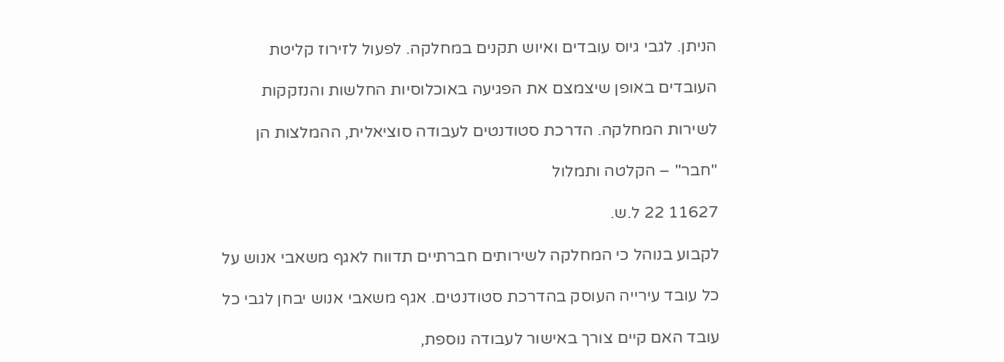הניתן. לגבי גיוס עובדים ואיוש תקנים במחלקה. לפעול לזירוז קליטת

העובדים באופן שיצמצם את הפגיעה באוכלוסיות החלשות והנזקקות

לשירות המחלקה. הדרכת סטודנטים לעבודה סוציאלית, ההמלצות הן

"חבר" – הקלטה ותמלול

11627 22 ל.ש.

לקבוע בנוהל כי המחלקה לשירותים חברתיים תדווח לאגף משאבי אנוש על

כל עובד עירייה העוסק בהדרכת סטודנטים. אגף משאבי אנוש יבחן לגבי כל

עובד האם קיים צורך באישור לעבודה נוספת,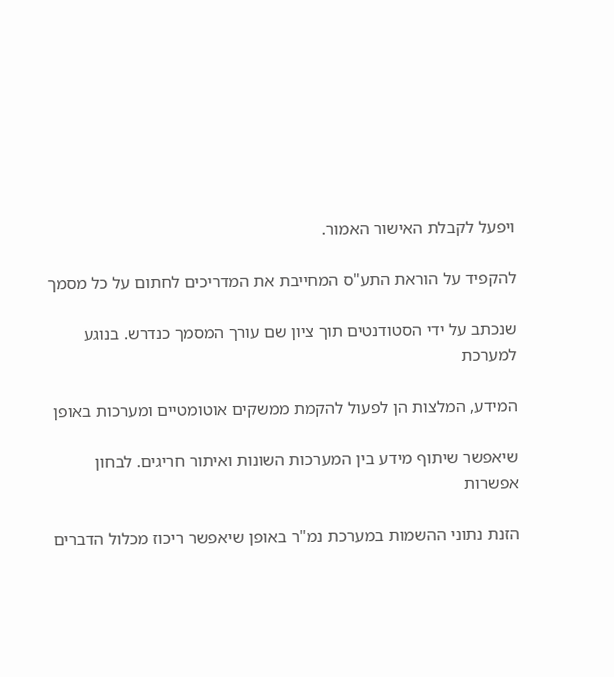ויפעל לקבלת האישור האמור.

להקפיד על הוראת התע"ס המחייבת את המדריכים לחתום על כל מסמך

שנכתב על ידי הסטודנטים תוך ציון שם עורך המסמך כנדרש. בנוגע למערכת

המידע, המלצות הן לפעול להקמת ממשקים אוטומטיים ומערכות באופן

שיאפשר שיתוף מידע בין המערכות השונות ואיתור חריגים. לבחון אפשרות

הזנת נתוני ההשמות במערכת נמ"ר באופן שיאפשר ריכוז מכלול הדברים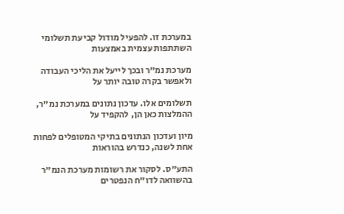במערכת זו. להפעיל מודול קביעת תשלומי השתתפות עצמית באמצעות

מערכת נמ"ר ובכך לייעל את הליכי העבודה ולאפשר בקרה טובה יותר על

תשלומים אלו. עדכון נתונים במערכת נמ"ר, ההמלצות כאן הן, להקפיד על

מיון ועדכון הנתונים בתיקי המטופלים לפחות אחת לשנה, כנדרש בהוראות

התע"ס. לסקור את רשומות מערכת הנמ"ר בהשוואה לדו"ח הנפטרים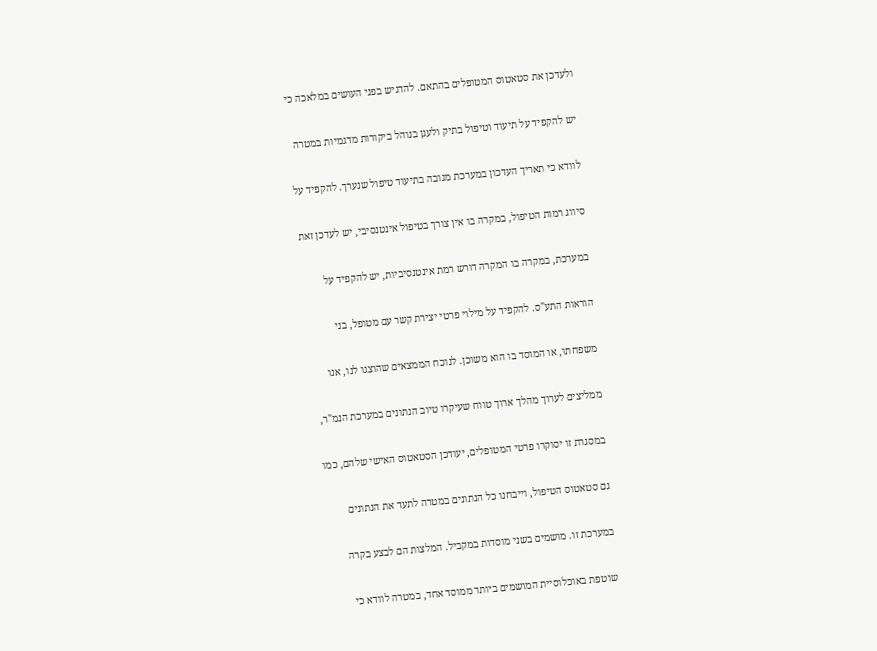ולעדכן את סטאטוס המטופלים בהתאם. להדגיש בפני העושים במלאכה כי

יש להקפיד על תיעוד וטיפול בתיק ולעגן בנוהל ביקורות מדגמיות במטרה

לוודא כי תאריך העדכון במערכת מגובה בתיעוד טיפול שנערך. להקפיד על

סיווג רמות הטיפול, במקרה בו אין צורך בטיפול אינטנסיבי, יש לעדכן זאת

במערכת, במקרה בו המקרה דורש רמת אינטנסיביות, יש להקפיד על

הוראות התע"ס. להקפיד על מילוי פרטי יצירת קשר עם מטופל, בני

משפחתו, או המוסד בו הוא משוכן. לנוכח הממצאים שהוצגו לנו, אנו

ממליצים לערוך מהלך ארוך טווח שעיקרו טיוב הנתונים במערכת הנמ"ר,

במסגרת זו יסוקרו פרטי המטופלים, יעודכן הסטאטוס האישי שלהם, כמו

גם סטאטוס הטיפול, וייבחנו כל הנתונים במטרה לתעד את הנתונים

במערכת זו. מושמים בשני מוסדות במקביל. המלצות הם לבצע בקרה

שוטפת באוכלוסיית המושמים ביותר ממוסד אחד, במטרה לוודא כי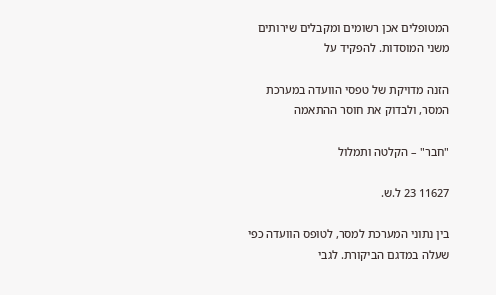המטופלים אכן רשומים ומקבלים שירותים משני המוסדות. להפקיד על

הזנה מדויקת של טפסי הוועדה במערכת המסר, ולבדוק את חוסר ההתאמה

"חבר" – הקלטה ותמלול

11627 23 ל.ש.

בין נתוני המערכת למסר, לטופס הוועדה כפי שעלה במדגם הביקורת. לגבי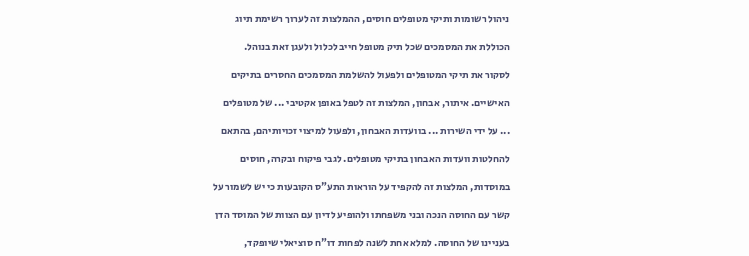ניהול רשומות ותיקי מטופלים חוסים, ההמלצות זה לערוך רשימת תיוג

הכוללת את המסמכים שכל תיק מטופל חייב לכלול ולעגן זאת בנוהל.

לסקור את תיקי המטופלים ולפעול להשלמת המסמכים החסרים בתיקים

האישיים. איתור, אבחון, המלצות זה לטפל באופן אקטיבי ... של מטופלים

... על ידי השירות ... בוועדות האבחון, ולפעול למיצוי זכויותיהם, בהתאם

להחלטות וועדות האבחון בתיקי מטופלים. לגבי פיקוח ובקרה, חוסים

במוסדות, המלצות זה להקפיד על הוראות התע"ס הקובעות כי יש לשמור על

קשר עם החוסה הנכה ובני משפחתו ולהופיע לדיון עם הצוות של המוסד הדן

בעניינו של החוסה. למלא אחת לשנה לפחות דו"ח סוציאלי שיופקד,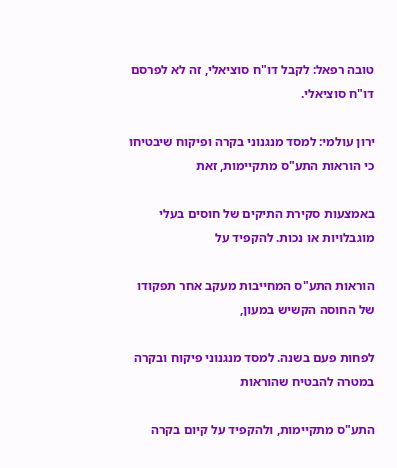טובה רפאל: לקבל דו"ח סוציאלי, זה לא לפרסם דו"ח סוציאלי.

ירון עולמי: למסד מנגנוני בקרה ופיקוח שיבטיחו כי הוראות התע"ס מתקיימות, זאת

באמצעות סקירת התיקים של חוסים בעלי מוגבלויות או נכות. להקפיד על

הוראות התע"ס המחייבות מעקב אחר תפקודו של החוסה הקשיש במעון,

לפחות פעם בשנה. למסד מנגנוני פיקוח ובקרה במטרה להבטיח שהוראות

התע"ס מתקיימות, ולהקפיד על קיום בקרה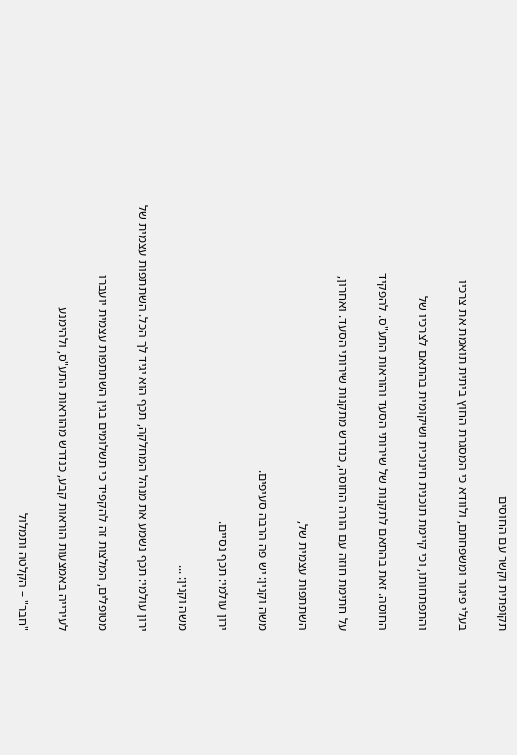תקופתית וקשר עם החוסים

בעלי פיגור ומשפחתם, ולוודא כי המסגרת החוץ ביתית תואמת את צרכיו

והתפתחותו, וכי קיימת תוכנית חינוכית ושיקומית בהתאם לצרכיו של

החוסה. זאת בהתאם לתקנות של שירותי הסעד והוראות התע"ס. להפקיד

על חתימת חוזה עם הורה החוסה, כנדרש מתקנות שירותי הסעד. ואחרון,

השתתפות עצמית של,

משה וקנין: יש פה הרבה סעיפים.

ירון עולמי: תכף נסיים.

משה וקנין: ...

ירון עולמי: תכף נשמע את מנהל המחלקה, תכף הוא יגיד לך הכל. השתתפות עצמית של

מטופלים, המלצות זה להקפיד כי תשלומים בגין השתתפות עצמית יועברו

לעירייה באמצעות הוראות קבע, כנדרש מהוראות התע"ס, ולהימנע

"חבר" – הקלטה ותמלול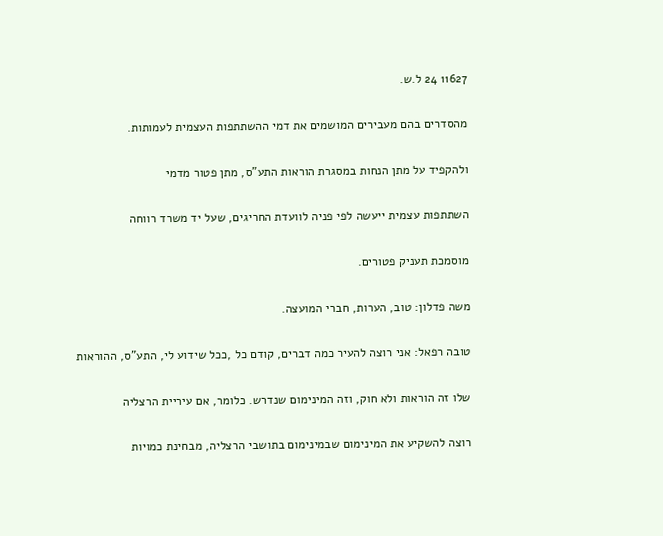11627 24 ל.ש.

מהסדרים בהם מעבירים המושמים את דמי ההשתתפות העצמית לעמותות.

ולהקפיד על מתן הנחות במסגרת הוראות התע"ס, מתן פטור מדמי

השתתפות עצמית ייעשה לפי פניה לוועדת החריגים, שעל יד משרד רווחה

מוסמכת תעניק פטורים.

משה פדלון: טוב, הערות, חברי המועצה.

טובה רפאל: אני רוצה להעיר כמה דברים, קודם כל ,ככל שידוע לי, התע"ס, ההוראות

שלו זה הוראות ולא חוק, וזה המינימום שנדרש. כלומר, אם עיריית הרצליה

רוצה להשקיע את המינימום שבמינימום בתושבי הרצליה, מבחינת כמויות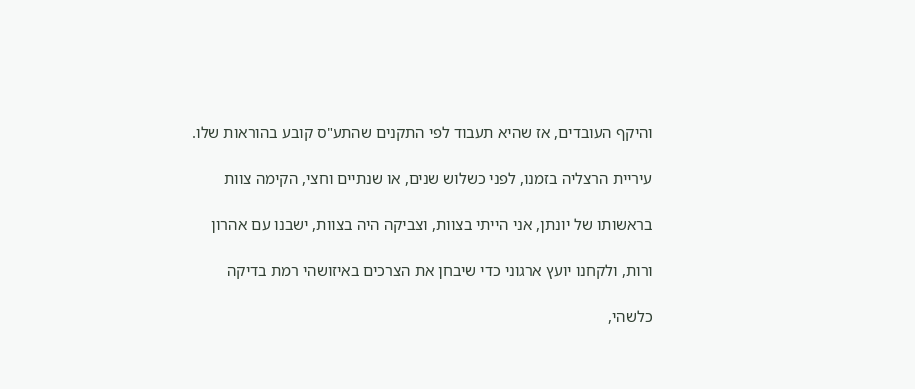והיקף העובדים, אז שהיא תעבוד לפי התקנים שהתע"ס קובע בהוראות שלו.

עיריית הרצליה בזמנו, לפני כשלוש שנים, או שנתיים וחצי, הקימה צוות

בראשותו של יונתן, אני הייתי בצוות, וצביקה היה בצוות, ישבנו עם אהרון

ורות, ולקחנו יועץ ארגוני כדי שיבחן את הצרכים באיזושהי רמת בדיקה

כלשהי,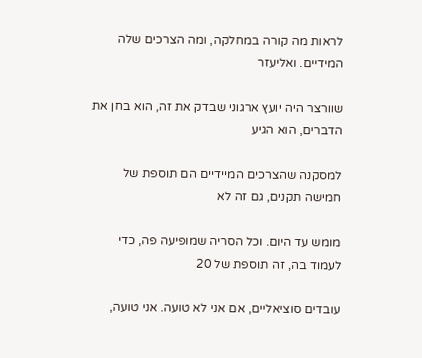לראות מה קורה במחלקה, ומה הצרכים שלה המידיים. ואליעזר

שוורצר היה יועץ ארגוני שבדק את זה, הוא בחן את הדברים, הוא הגיע

למסקנה שהצרכים המיידיים הם תוספת של חמישה תקנים, גם זה לא

מומש עד היום. וכל הסריה שמופיעה פה, כדי לעמוד בה, זה תוספת של 20

עובדים סוציאליים, אם אני לא טועה. אני טועה,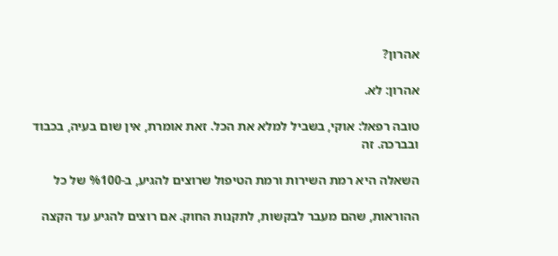אהרון?

אהרון: לא.

טובה רפאל: אוקי, בשביל למלא את הכל. זאת אומרת, אין שום בעיה, בכבוד ובברכה. זה

השאלה היא רמת השירות ורמת הטיפול שרוצים להגיע, ב-%100 של כל

ההוראות, שהם מעבר לבקשות, לתקנות החוק. אם רוצים להגיע עד הקצה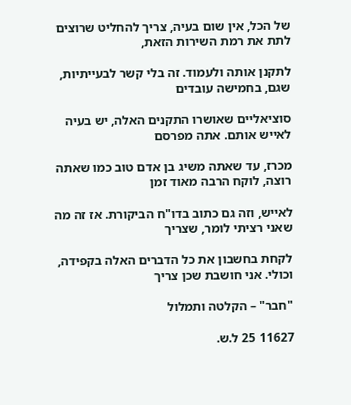של הכל, אין שום בעיה, צריך להחליט שרוצים לתת את רמת השירות הזאת,

לתקנן אותה ולעמוד. זה בלי קשר לבעייתיות, שגם, בחמישה עובדים

סוציאליים שאושרו התקנים האלה, יש בעיה לאייש אותם. אתה מפרסם

מכרז, עד שאתה משיג בן אדם טוב כמו שאתה רוצה, לוקח הרבה מאוד זמן

לאייש, וזה גם כתוב בדו"ח הביקורת. אז זה מה שאני רציתי לומר, שצריך

לקחת בחשבון את כל הדברים האלה בקפידה, וכולי. אני חושבת שכן צריך

"חבר" – הקלטה ותמלול

11627 25 ל.ש.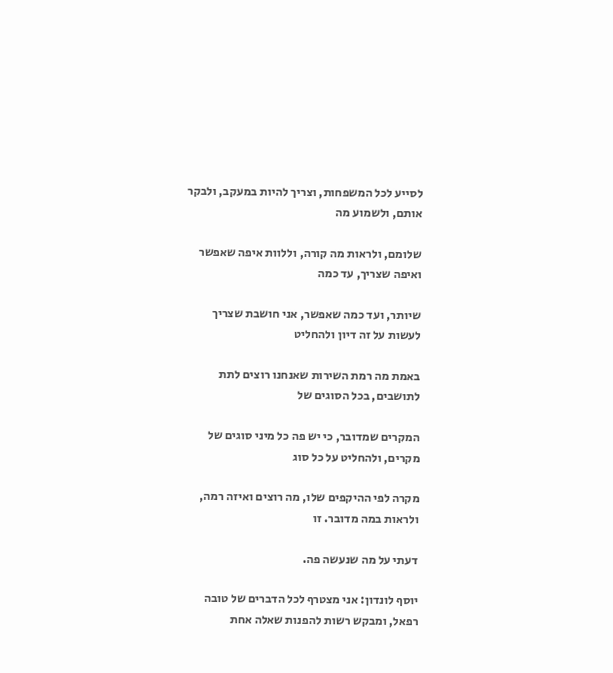לסייע לכל המשפחות, וצריך להיות במעקב, ולבקר אותם, ולשמוע מה

שלומם, ולראות מה קורה, וללוות איפה שאפשר ואיפה שצריך, עד כמה

שיותר, ועד כמה שאפשר, אני חושבת שצריך לעשות על זה דיון ולהחליט

באמת מה רמת השירות שאנחנו רוצים לתת לתושבים, בכל הסוגים של

המקרים שמדובר, כי יש פה כל מיני סוגים של מקרים, ולהחליט על כל סוג

מקרה לפי ההיקפים שלו, מה רוצים ואיזה רמה, ולראות במה מדובר. זו

דעתי על מה שנעשה פה.

יוסף לונדון: אני מצטרף לכל הדברים של טובה רפאל, ומבקש רשות להפנות שאלה אחת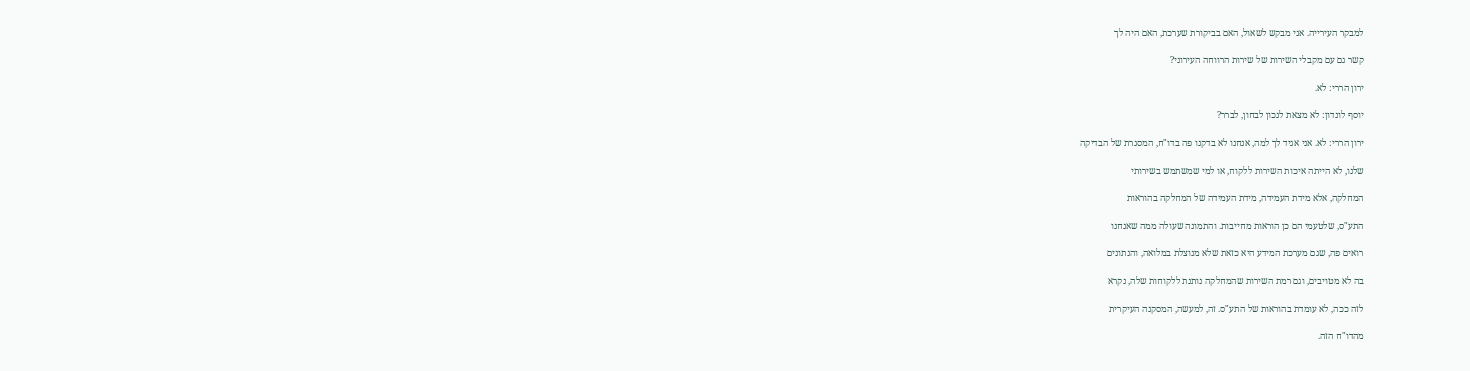למבקר העירייה. אני מבקש לשאול, האם בביקורת שערכת, האם היה לך

קשר גם עם מקבלי השירות של שירות הרווחה העירוני?

ירון הררי: לא.

יוסף לונדון: לא מצאת לנכון לבחון, לברר?

ירון הררי: לא. אני אגיד לך למה, אנחנו לא בדקנו פה בדו"ח, המסגרת של הבדיקה

שלנו, לא הייתה איכות השירות ללקוח, או למי שמשתמש בשירותי

המחלקה, אלא מידת העמידה, מידת העמידה של המחלקה בהוראות

התע"ס, שלטעמי הם כן הוראות מחייבות. והתמונה שעולה ממה שאנחנו

רואים פה, שגם מערכת המידע היא כזאת שלא מנוצלת במלואה, והנתונים

בה לא מטויבים, וגם רמת השירות שהמחלקה נותנת ללקוחות שלה, נקרא

לזה ככה, לא עומדת בהוראות של התע"ס. זה, למעשה, המסקנה העיקרית

מהדו"ח הזה.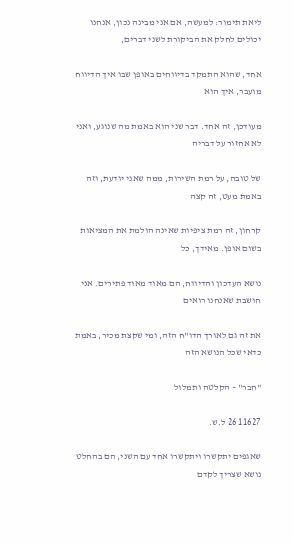ליאת תימור: למעשה, אם אני מבינה נכון, אנחנו יכולים לחלק את הביקורת לשני דברים,

אחד, שהוא התמקד בדיווחים באופן שבו איך הדיווח מועבר, איך הוא

מעודכן, זה אחד. דבר שני הוא באמת מה שנוגע, ואני לא אחזור על דבריה

של טובה, על רמת השירות, ממה שאני יודעת, וזה באמת מעט, זה קצה

קרחון, זה רמת ציפיות שאינה הולמת את המציאות בשום אופן. מאידך, כל

נושא העדכון והדיווח, הם מאוד מאוד פתירים. אני חושבת שאנחנו רואים

את זה גם לאורך הדו"ח הזה, ומי שקצת מכיר, באמת כדאי שכל הנושא הזה

"חבר" – הקלטה ותמלול

11627 26 ל.ש.

שאגפים יתקשרו ויתקשרו אחד עם השני, הם בהחלט נושא שצריך לקדם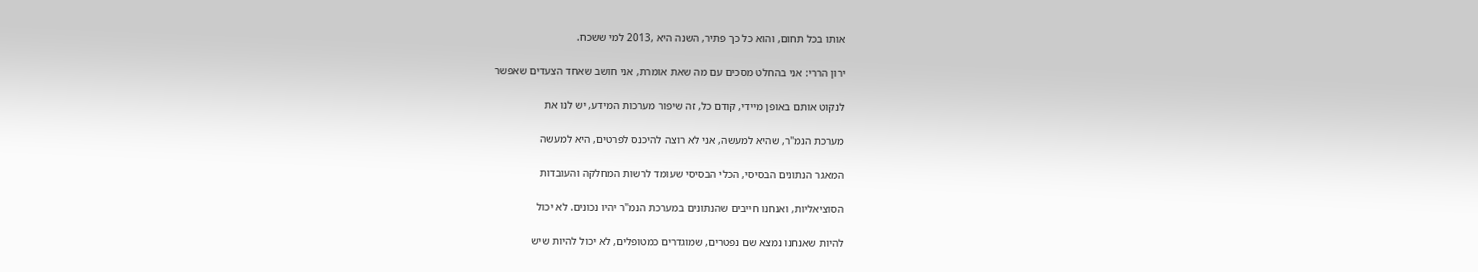אותו בכל תחום, והוא כל כך פתיר, השנה היא ,2013 למי ששכח.

ירון הררי: אני בהחלט מסכים עם מה שאת אומרת, אני חושב שאחד הצעדים שאפשר

לנקוט אותם באופן מיידי, קודם כל, זה שיפור מערכות המידע, יש לנו את

מערכת הנמ"ר, שהיא למעשה, אני לא רוצה להיכנס לפרטים, היא למעשה

המאגר הנתונים הבסיסי, הכלי הבסיסי שעומד לרשות המחלקה והעובדות

הסוציאליות, ואנחנו חייבים שהנתונים במערכת הנמ"ר יהיו נכונים. לא יכול

להיות שאנחנו נמצא שם נפטרים, שמוגדרים כמטופלים, לא יכול להיות שיש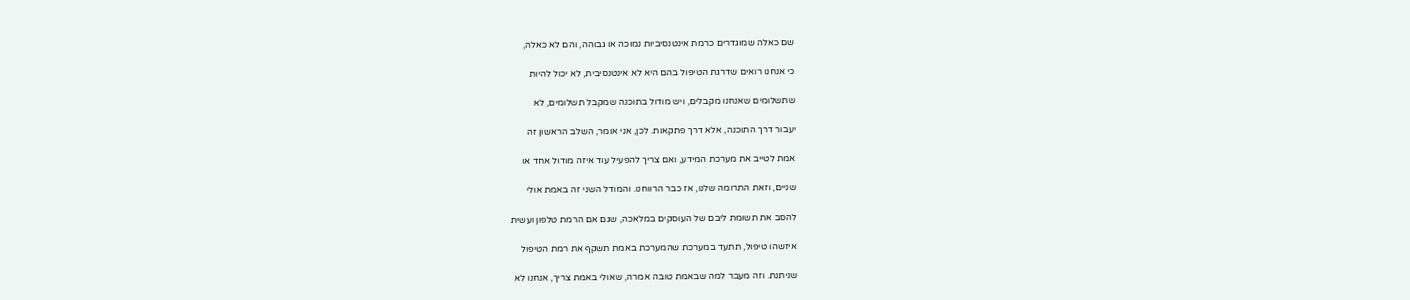שם כאלה שמוגדרים כרמת אינטנסיביות נמוכה או גבוהה, והם לא כאלה,

כי אנחנו רואים שדרגת הטיפול בהם היא לא אינטנסיבית, לא יכול להיות

שתשלומים שאנחנו מקבלים, ויש מודול בתוכנה שמקבל תשלומים, לא

יעבור דרך התוכנה, אלא דרך פתקאות. לכן, אני אומר, השלב הראשון זה

אמת לטייב את מערכת המידע, ואם צריך להפעיל עוד איזה מודול אחד או

שניים, וזאת התרומה שלנו, אז כבר הרווחנו. והמודל השני זה באמת אולי

להסב את תשומת ליבם של העוסקים במלאכה, שגם אם הרמת טלפון ועשית

איזשהו טיפול, תתעד במערכת שהמערכת באמת תשקף את רמת הטיפול

שניתנת. וזה מעבר למה שבאמת טובה אמרה, שאולי באמת צריך, אנחנו לא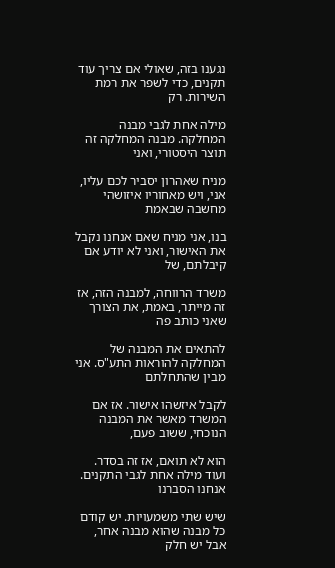נגענו בזה, שאולי אם צריך עוד תקנים, כדי לשפר את רמת השירות. רק

מילה אחת לגבי מבנה המחלקה. מבנה המחלקה זה תוצר היסטורי, ואני

מניח שאהרון יסביר לכם עליו, אני, ויש מאחוריו איזושהי מחשבה שבאמת

בנו, אני מניח שאם אנחנו נקבל את האישור, ואני לא יודע אם קיבלתם, של

משרד הרווחה, למבנה הזה, אז זה מייתר, באמת, את הצורך שאני כותב פה

להתאים את המבנה של המחלקה להוראות התע"ס. אני מבין שהתחלתם

לקבל איזשהו אישור. אז אם המשרד מאשר את המבנה הנוכחי, ששוב פעם,

הוא לא תואם, אז זה בסדר. ועוד מילה אחת לגבי התקנים. אנחנו הסברנו

שיש שתי משמעויות. יש קודם כל מבנה שהוא מבנה אחר, אבל יש חלק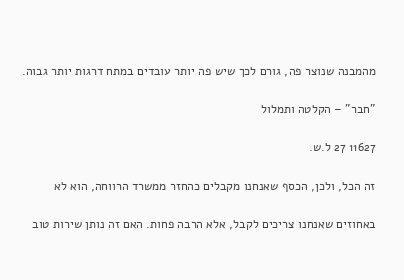מהמבנה שנוצר פה, גורם לכך שיש פה יותר עובדים במתח דרגות יותר גבוה.

"חבר" – הקלטה ותמלול

11627 27 ל.ש.

זה הכל, ולכן, הכסף שאנחנו מקבלים כהחזר ממשרד הרווחה, הוא לא

באחוזים שאנחנו צריכים לקבל, אלא הרבה פחות. האם זה נותן שירות טוב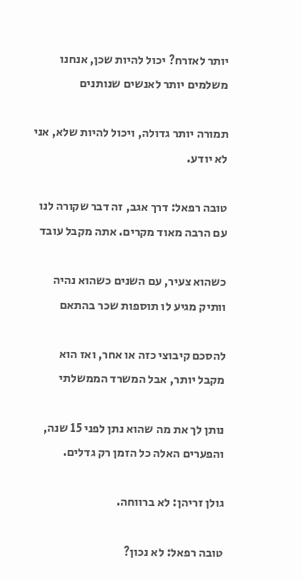יותר לאזרח? יכול להיות שכן, אנחנו משלמים יותר לאנשים שנותנים

תמורה יותר גדולה, ויכול להיות שלא, אני לא יודע.

טובה רפאל: דרך אגב, זה דבר שקורה לנו עם הרבה מאוד מקרים. אתה מקבל עובד

כשהוא צעיר, עם השנים כשהוא נהיה וותיק מגיע לו תוספות שכר בהתאם

להסכם קיבוצי כזה או אחר, ואז הוא מקבל יותר, אבל המשרד הממשלתי

נותן לך את מה שהוא נתן לפני 15 שנה, והפערים האלה כל הזמן רק גדלים.

גולן זריהן: לא ברווחה.

טובה רפאל: לא נכון?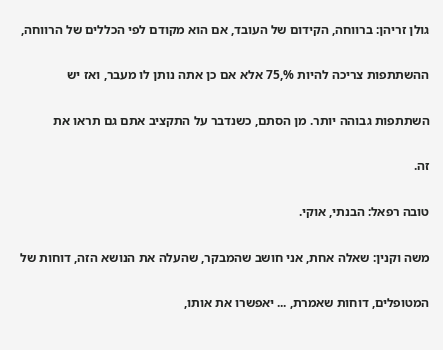גולן זריהן: ברווחה, הקידום של העובד, אם הוא מקודם לפי הכללים של הרווחה,

ההשתתפות צריכה להיות %,75 אלא אם כן אתה נותן לו מעבר, ואז יש

השתתפות גבוהה יותר. מן הסתם, כשנדבר על התקציב אתם גם תראו את

זה.

טובה רפאל: הבנתי, אוקי.

משה וקנין: שאלה אחת, אני חושב שהמבקר, שהעלה את הנושא הזה, דוחות של

המטופלים, דוחות שאמרת, ... יאפשרו את אותו,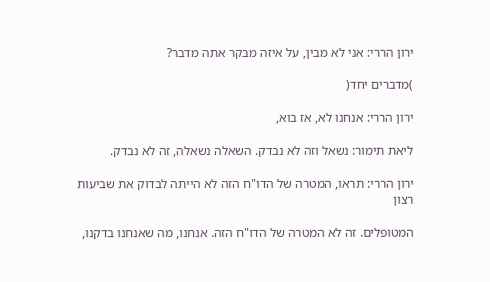ירון הררי: אני לא מבין, על איזה מבקר אתה מדבר?

)מדברים יחד(

ירון הררי: אנחנו לא, אז בוא,

ליאת תימור: נשאל וזה לא נבדק. השאלה נשאלה, זה לא נבדק.

ירון הררי: תראו, המטרה של הדו"ח הזה לא הייתה לבדוק את שביעות רצון

המטופלים. זה לא המטרה של הדו"ח הזה. אנחנו, מה שאנחנו בדקנו,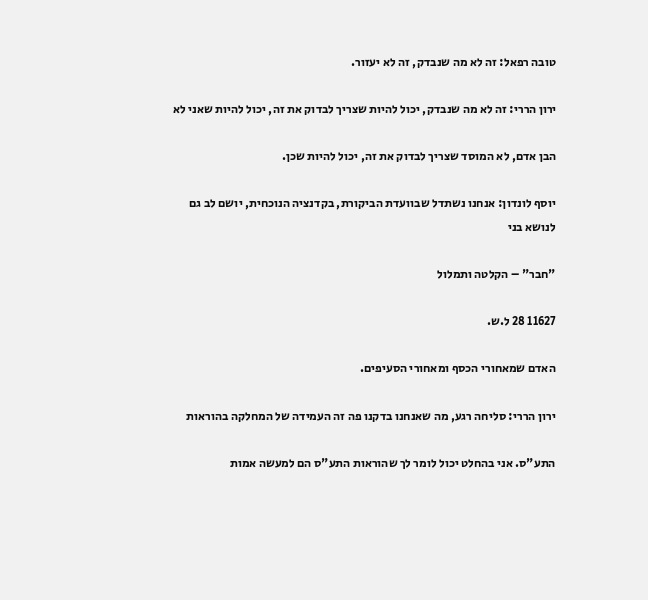טובה רפאל: זה לא מה שנבדק, זה לא יעזור.

ירון הררי: זה לא מה שנבדק, יכול להיות שצריך לבדוק את זה, יכול להיות שאני לא

הבן אדם, לא המוסד שצריך לבדוק את זה, יכול להיות שכן.

יוסף לונדון: אנחנו נשתדל שבוועדת הביקורת, בקדנציה הנוכחית, יושם לב גם לנושא בני

"חבר" – הקלטה ותמלול

11627 28 ל.ש.

האדם שמאחורי הכסף ומאחורי הסעיפים.

ירון הררי: סליחה רגע, מה שאנחנו בדקנו פה זה העמידה של המחלקה בהוראות

התע"ס. אני בהחלט יכול לומר לך שהוראות התע"ס הם למעשה אמות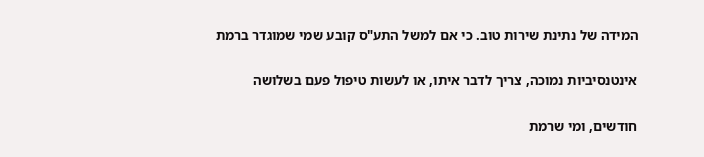המידה של נתינת שירות טוב. כי אם למשל התע"ס קובע שמי שמוגדר ברמת

אינטנסיביות נמוכה, צריך לדבר איתו, או לעשות טיפול פעם בשלושה

חודשים, ומי שרמת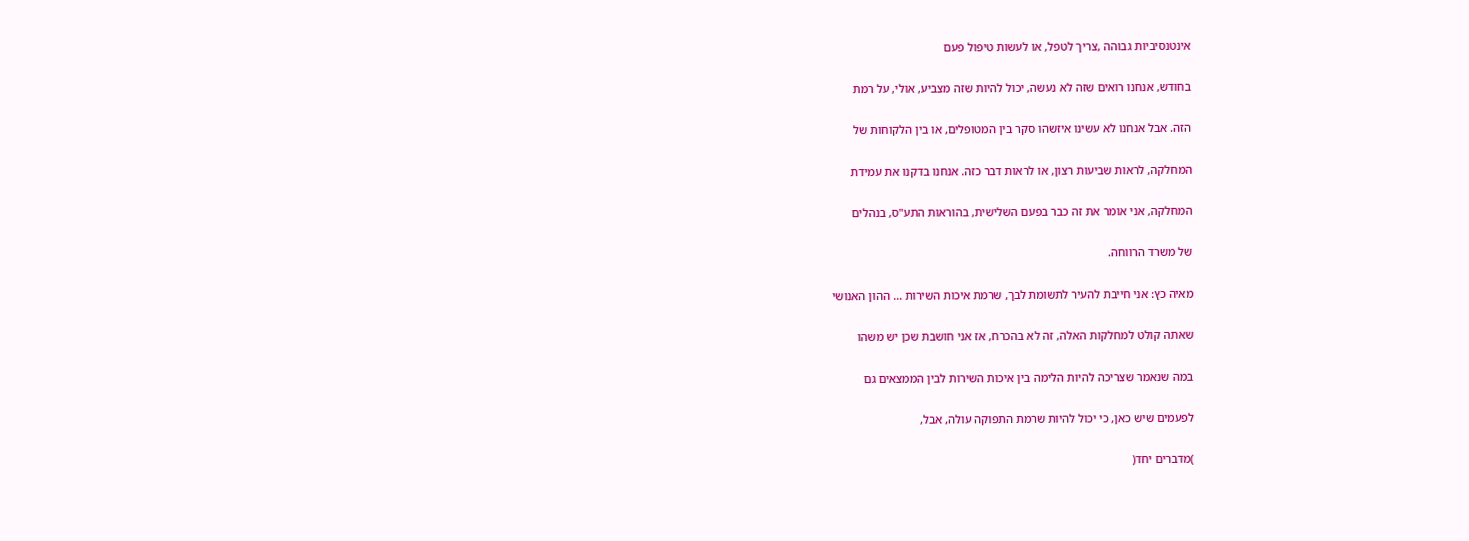אינטנסיביות גבוהה ,צריך לטפל, או לעשות טיפול פעם

בחודש, אנחנו רואים שזה לא נעשה, יכול להיות שזה מצביע, אולי, על רמת

הזה. אבל אנחנו לא עשינו איזשהו סקר בין המטופלים, או בין הלקוחות של

המחלקה, לראות שביעות רצון, או לראות דבר כזה. אנחנו בדקנו את עמידת

המחלקה, אני אומר את זה כבר בפעם השלישית, בהוראות התע"ס, בנהלים

של משרד הרווחה.

מאיה כץ: אני חייבת להעיר לתשומת לבך, שרמת איכות השירות ... ההון האנושי

שאתה קולט למחלקות האלה, זה לא בהכרח, אז אני חושבת שכן יש משהו

במה שנאמר שצריכה להיות הלימה בין איכות השירות לבין הממצאים גם

לפעמים שיש כאן, כי יכול להיות שרמת התפוקה עולה, אבל,

)מדברים יחד(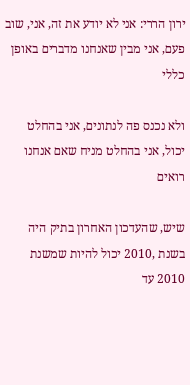ירון הררי: אני לא יודע את זה, אני, שוב פעם, אני מבין שאנחנו מדברים באופן כללי

ולא נכנס פה לנתונים, אני בהחלט יכול, אני בהחלט מניח שאם אנחנו רואים

שיש, שהעדכון האחרון בתיק היה בשנת ,2010 יכול להיות שמשנת 2010 עד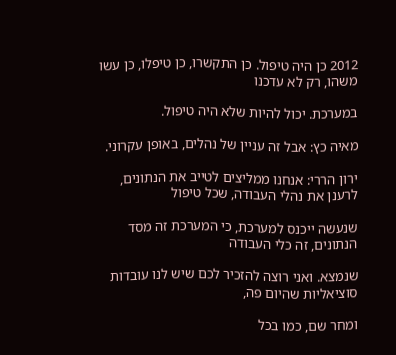2012 כן היה טיפול. כן התקשרו, כן טיפלו, כן עשו משהו, רק לא עדכנו

במערכת. יכול להיות שלא היה טיפול.

מאיה כץ: אבל זה עניין של נהלים, באופן עקרוני.

ירון הררי: אנחנו ממליצים לטייב את הנתונים, לרענן את נהלי העבודה, שכל טיפול

שנעשה ייכנס למערכת, כי המערכת זה מסד הנתונים, זה כלי העבודה

שנמצא. ואני רוצה להזכיר לכם שיש לנו עובדות סוציאליות שהיום פה,

ומחר שם, כמו בכל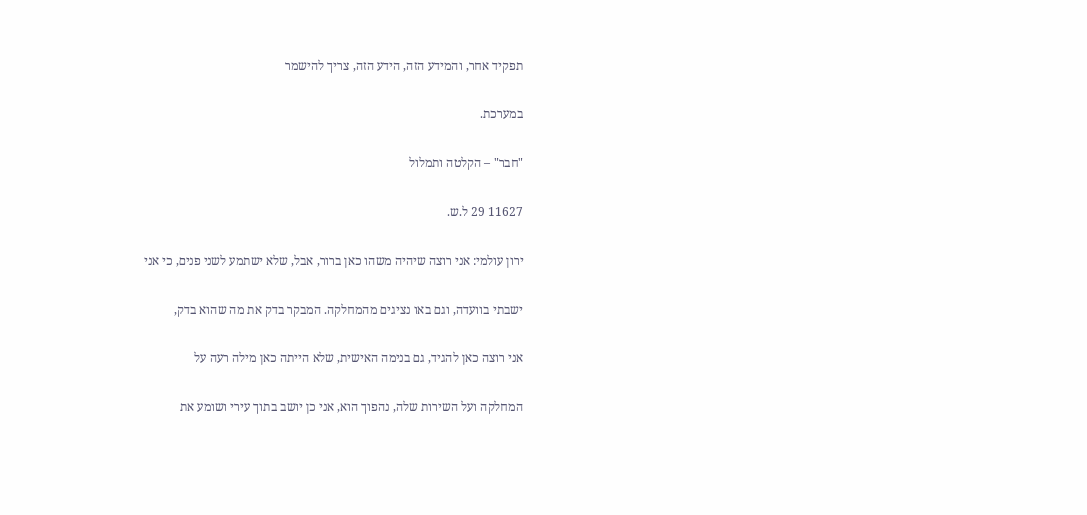תפקיד אחר, והמידע הזה, הידע הזה, צריך להישמר

במערכת.

"חבר" – הקלטה ותמלול

11627 29 ל.ש.

ירון עולמי: אני רוצה שיהיה משהו כאן ברור, אבל, שלא ישתמע לשני פנים, כי אני

ישבתי בוועדה, וגם באו נציגים מהמחלקה. המבקר בדק את מה שהוא בדק,

אני רוצה כאן להגיד, גם בנימה האישית, שלא הייתה כאן מילה רעה על

המחלקה ועל השירות שלה, נהפוך הוא, אני כן יושב בתוך עירי ושומע את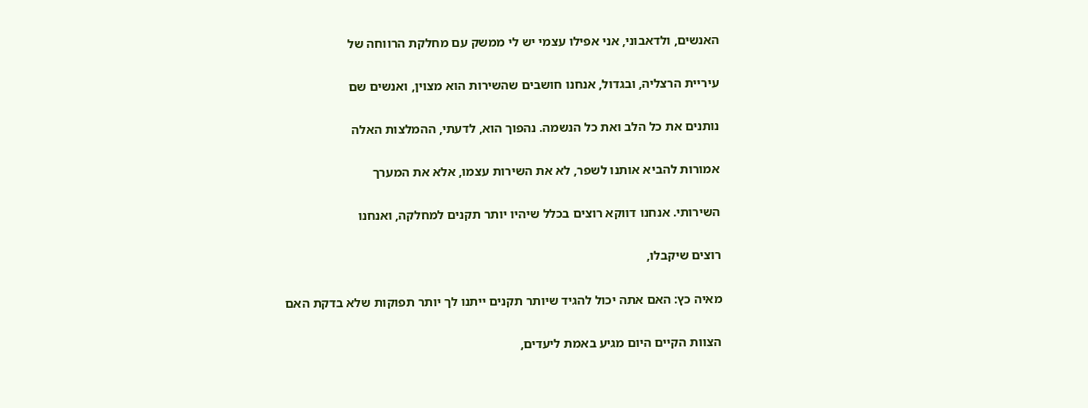האנשים, ולדאבוני, אני אפילו עצמי יש לי ממשק עם מחלקת הרווחה של

עיריית הרצליה, ובגדול, אנחנו חושבים שהשירות הוא מצוין, ואנשים שם

נותנים את כל הלב ואת כל הנשמה. נהפוך הוא, לדעתי, ההמלצות האלה

אמורות להביא אותנו לשפר, לא את השירות עצמו, אלא את המערך

השירותי. אנחנו דווקא רוצים בכלל שיהיו יותר תקנים למחלקה, ואנחנו

רוצים שיקבלו,

מאיה כץ: האם אתה יכול להגיד שיותר תקנים ייתנו לך יותר תפוקות שלא בדקת האם

הצוות הקיים היום מגיע באמת ליעדים,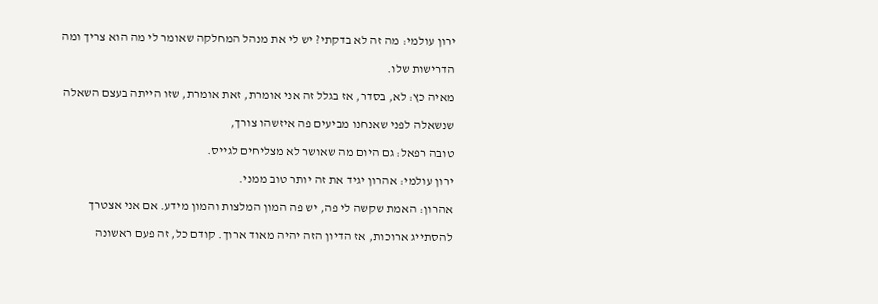ירון עולמי: מה זה לא בדקתי? יש לי את מנהל המחלקה שאומר לי מה הוא צריך ומה

הדרישות שלו.

מאיה כץ: לא, בסדר, אז בגלל זה אני אומרת, זאת אומרת, שזו הייתה בעצם השאלה

שנשאלה לפני שאנחנו מביעים פה איזשהו צורך,

טובה רפאל: גם היום מה שאושר לא מצליחים לגייס.

ירון עולמי: אהרון יגיד את זה יותר טוב ממני.

אהרון: האמת שקשה לי פה, יש פה המון המלצות והמון מידע. אם אני אצטרך

להסתייג ארוכות, אז הדיון הזה יהיה מאוד ארוך. קודם כל, זה פעם ראשונה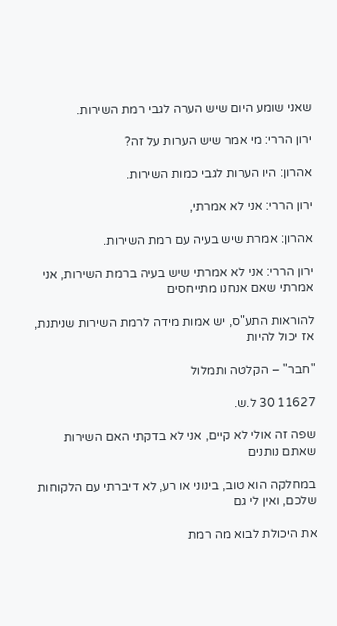שאני שומע היום שיש הערה לגבי רמת השירות.

ירון הררי: מי אמר שיש הערות על זה?

אהרון: היו הערות לגבי כמות השירות.

ירון הררי: אני לא אמרתי,

אהרון: אמרת שיש בעיה עם רמת השירות.

ירון הררי: אני לא אמרתי שיש בעיה ברמת השירות, אני אמרתי שאם אנחנו מתייחסים

להוראות התע"ס, יש אמות מידה לרמת השירות שניתנת, אז יכול להיות

"חבר" – הקלטה ותמלול

11627 30 ל.ש.

שפה זה אולי לא קיים, אני לא בדקתי האם השירות שאתם נותנים

במחלקה הוא טוב, בינוני או רע, לא דיברתי עם הלקוחות שלכם, ואין לי גם

את היכולת לבוא מה רמת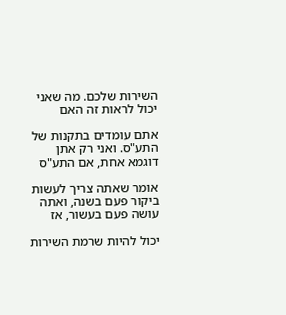השירות שלכם. מה שאני יכול לראות זה האם

אתם עומדים בתקנות של התע"ס. ואני רק אתן דוגמא אחת, אם התע"ס

אומר שאתה צריך לעשות ביקור פעם בשנה, ואתה עושה פעם בעשור, אז

יכול להיות שרמת השירות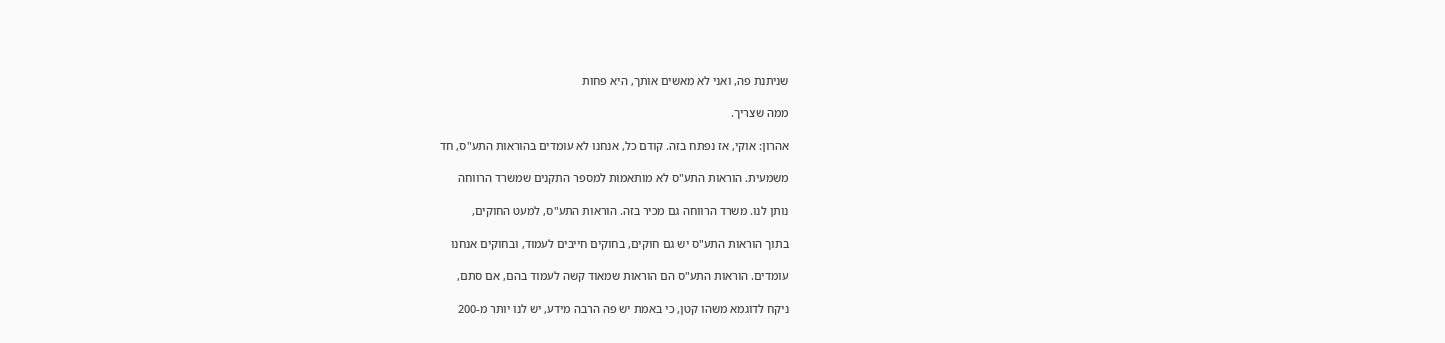שניתנת פה, ואני לא מאשים אותך, היא פחות

ממה שצריך.

אהרון: אוקי, אז נפתח בזה. קודם כל, אנחנו לא עומדים בהוראות התע"ס, חד

משמעית. הוראות התע"ס לא מותאמות למספר התקנים שמשרד הרווחה

נותן לנו. משרד הרווחה גם מכיר בזה. הוראות התע"ס, למעט החוקים,

בתוך הוראות התע"ס יש גם חוקים, בחוקים חייבים לעמוד, ובחוקים אנחנו

עומדים. הוראות התע"ס הם הוראות שמאוד קשה לעמוד בהם, אם סתם,

ניקח לדוגמא משהו קטן, כי באמת יש פה הרבה מידע, יש לנו יותר מ-200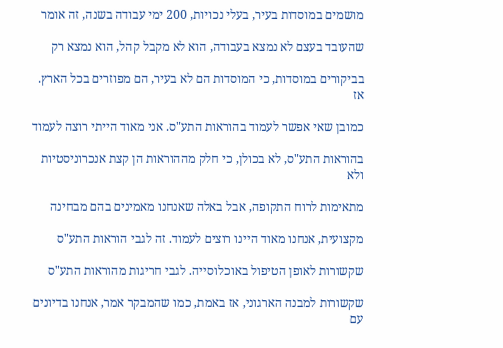מושמים במוסדות בעיר, בעלי נכויות, 200 ימי עבודה בשנה, זה אומר

שהעובד בעצם לא נמצא בעבודה, הוא לא מקבל קהל, הוא נמצא רק

בביקורים במוסדות, כי המוסדות הם לא בעיר, הם מפוזרים בכל הארץ. אז

כמובן שאי אפשר לעמוד בהוראות התע"ס. אני מאוד הייתי רוצה לעמוד

בהוראות התע"ס, לא בכולן, כי חלק מההוראות הן קצת אנכרוניסטיות ולא

מתאימות לרוח התקופה, אבל באלה שאנחנו מאמינים בהם מבחינה

מקצועית, אנחנו מאוד היינו רוצים לעמוד. זה לגבי הוראות התע"ס

שקשורות לאופן הטיפול באוכלוסייה. לגבי חריגות מהוראות התע"ס

שקשורות למבנה הארגוני, אז באמת, כמו שהמבקר אמר, אנחנו בדיונים עם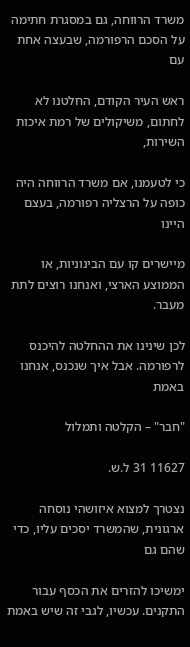משרד הרווחה, גם במסגרת חתימה על הסכם הרפורמה, שבעצה אחת עם

ראש העיר הקודם, החלטנו לא לחתום, משיקולים של רמת איכות השירות,

כי לטעמנו, אם משרד הרווחה היה כופה על הרצליה רפורמה, בעצם היינו

מיישרים קו עם הבינוניות, או הממוצע הארצי, ואנחנו רוצים לתת מעבר.

לכן שינינו את ההחלטה להיכנס לרפורמה. אבל איך שנכנס, אנחנו באמת

"חבר" – הקלטה ותמלול

11627 31 ל.ש.

נצטרך למצוא איזושהי נוסחה ארגונית, שהמשרד יסכים עליו, כדי שהם גם

ימשיכו להזרים את הכסף עבור התקנים. עכשיו, לגבי זה שיש באמת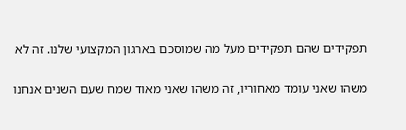תפקידים שהם תפקידים מעל מה שמוסכם בארגון המקצועי שלנו. זה לא

משהו שאני עומד מאחוריו, זה משהו שאני מאוד שמח שעם השנים אנחנו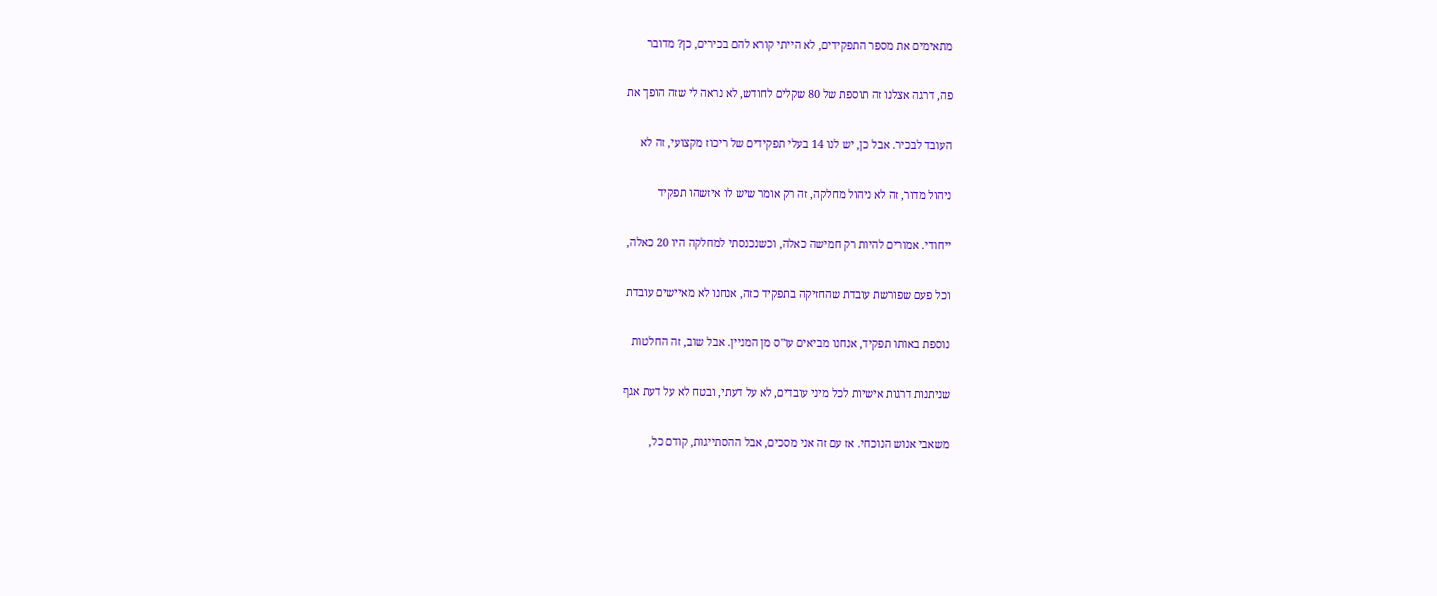מתאימים את מספר התפקידים, לא הייתי קורא להם בכירים, כן? מדובר

פה, דרגה אצלנו זה תוספת של 80 שקלים לחודש, לא נראה לי שזה הופך את

העובד לבכיר. אבל כן, יש לנו 14 בעלי תפקידים של ריכוז מקצועי, זה לא

ניהול מדור, זה לא ניהול מחלקה, זה רק אומר שיש לו איזשהו תפקיד

ייחודי. אמורים להיות רק חמישה כאלה, וכשנכנסתי למחלקה היו 20 כאלה,

וכל פעם שפורשת עובדת שהחזיקה בתפקיד כזה, אנחנו לא מאיישים עובדת

נוספת באותו תפקיד, אנחנו מביאים עו"ס מן המניין. אבל שוב, זה החלטות

שניתנות דרגות אישיות לכל מיני עובדים, לא על דעתי, ובטח לא על דעת אגף

משאבי אנוש הנוכחי. אז עם זה אני מסכים, אבל ההסתייגות, קודם כל,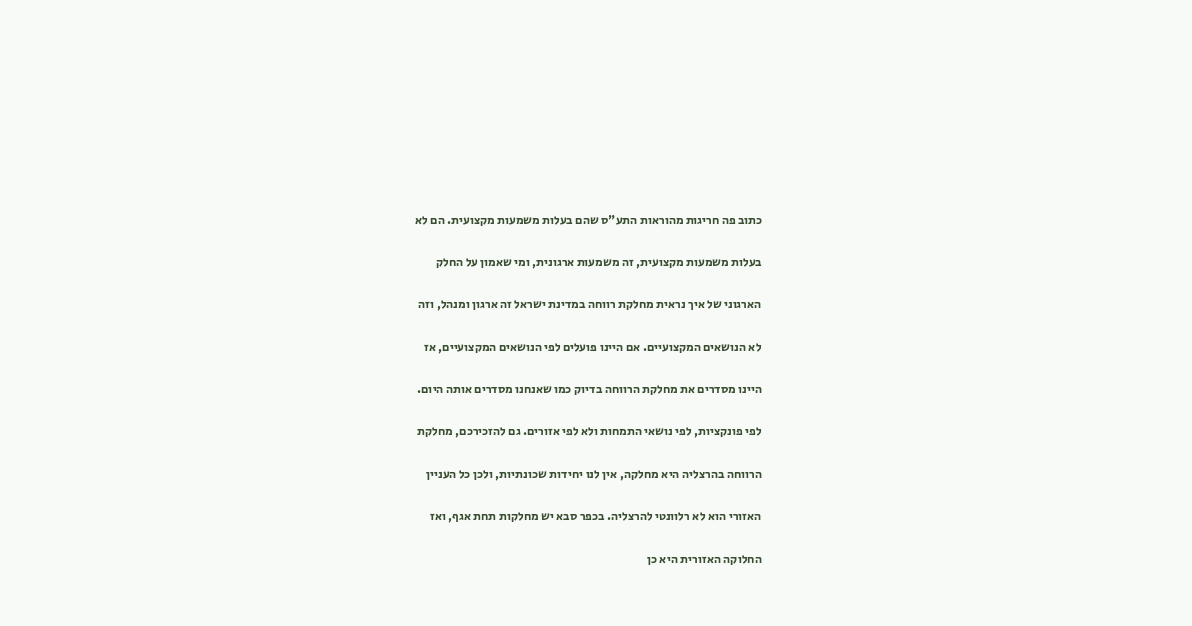כתוב פה חריגות מהוראות התע"ס שהם בעלות משמעות מקצועית. הם לא

בעלות משמעות מקצועית, זה משמעות ארגונית, ומי שאמון על החלק

הארגוני של איך נראית מחלקת רווחה במדינת ישראל זה ארגון ומנהל, וזה

לא הנושאים המקצועיים. אם היינו פועלים לפי הנושאים המקצועיים, אז

היינו מסדרים את מחלקת הרווחה בדיוק כמו שאנחנו מסדרים אותה היום.

לפי פונקציות, לפי נושאי התמחות ולא לפי אזורים. גם להזכירכם, מחלקת

הרווחה בהרצליה היא מחלקה, אין לנו יחידות שכונתיות, ולכן כל העניין

האזורי הוא לא רלוונטי להרצליה. בכפר סבא יש מחלקות תחת אגף, ואז

החלוקה האזורית היא כן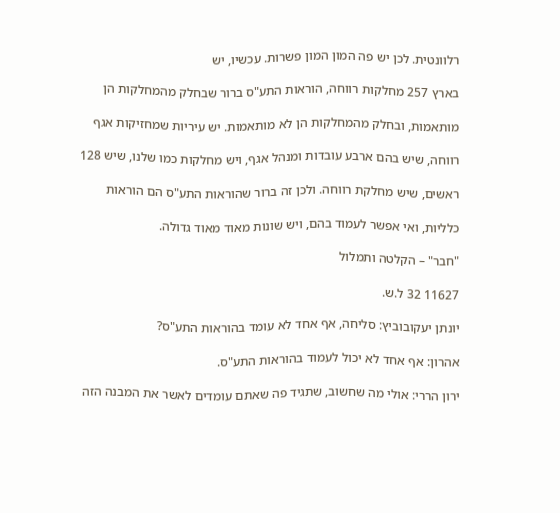רלוונטית. לכן יש פה המון המון פשרות. עכשיו, יש

בארץ 257 מחלקות רווחה, הוראות התע"ס ברור שבחלק מהמחלקות הן

מותאמות, ובחלק מהמחלקות הן לא מותאמות. יש עיריות שמחזיקות אגף

רווחה, שיש בהם ארבע עובדות ומנהל אגף, ויש מחלקות כמו שלנו, שיש 128

ראשים, שיש מחלקת רווחה. ולכן זה ברור שהוראות התע"ס הם הוראות

כלליות, ואי אפשר לעמוד בהם, ויש שונות מאוד מאוד גדולה.

"חבר" – הקלטה ותמלול

11627 32 ל.ש.

יונתן יעקובוביץ: סליחה, אף אחד לא עומד בהוראות התע"ס?

אהרון: אף אחד לא יכול לעמוד בהוראות התע"ס.

ירון הררי: אולי מה שחשוב, שתגיד פה שאתם עומדים לאשר את המבנה הזה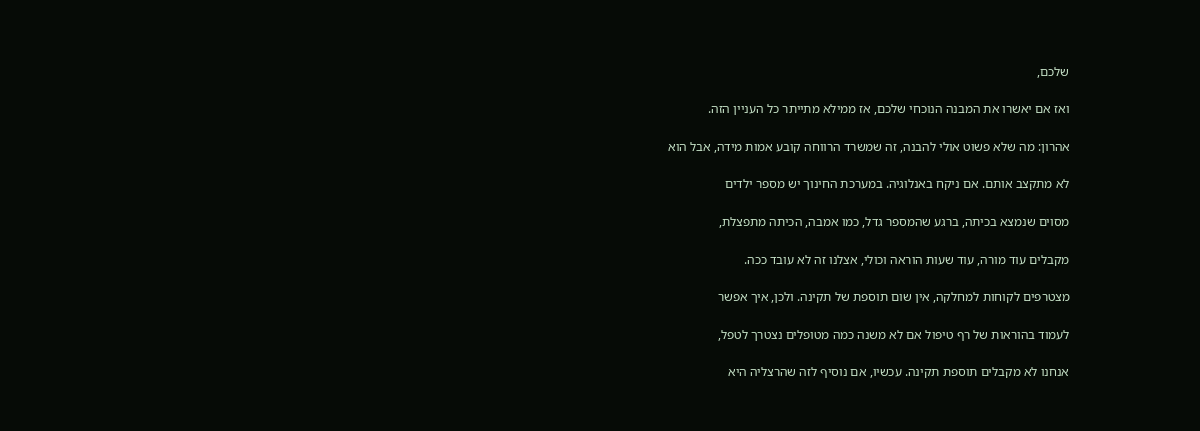שלכם,

ואז אם יאשרו את המבנה הנוכחי שלכם, אז ממילא מתייתר כל העניין הזה.

אהרון: מה שלא פשוט אולי להבנה, זה שמשרד הרווחה קובע אמות מידה, אבל הוא

לא מתקצב אותם. אם ניקח באנלוגיה. במערכת החינוך יש מספר ילדים

מסוים שנמצא בכיתה, ברגע שהמספר גדל, כמו אמבה, הכיתה מתפצלת,

מקבלים עוד מורה, עוד שעות הוראה וכולי, אצלנו זה לא עובד ככה.

מצטרפים לקוחות למחלקה, אין שום תוספת של תקינה. ולכן, איך אפשר

לעמוד בהוראות של רף טיפול אם לא משנה כמה מטופלים נצטרך לטפל,

אנחנו לא מקבלים תוספת תקינה. עכשיו, אם נוסיף לזה שהרצליה היא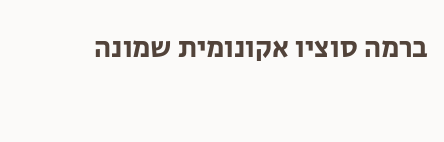ברמה סוציו אקונומית שמונה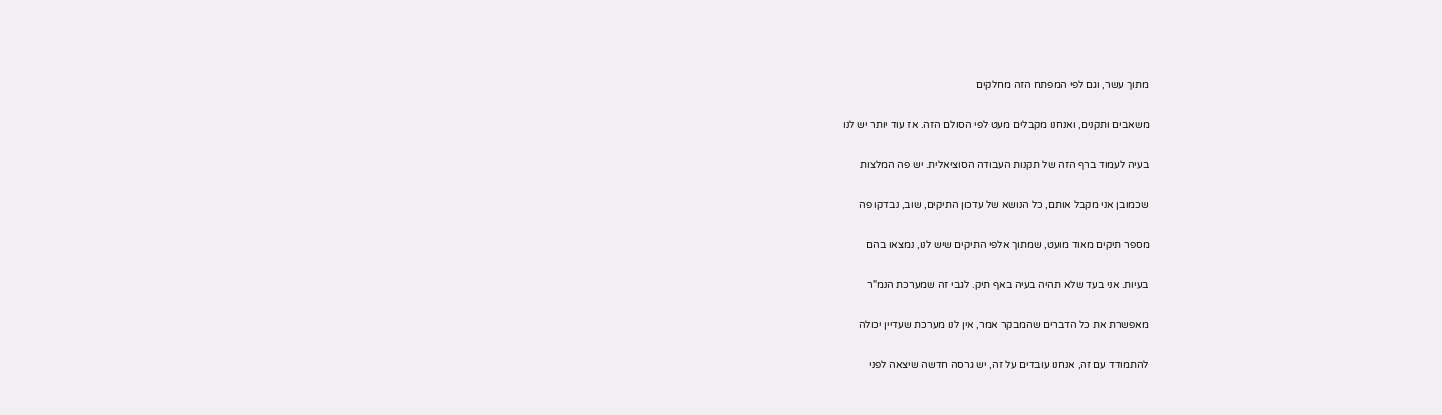מתוך עשר, וגם לפי המפתח הזה מחלקים

משאבים ותקנים, ואנחנו מקבלים מעט לפי הסולם הזה. אז עוד יותר יש לנו

בעיה לעמוד ברף הזה של תקנות העבודה הסוציאלית. יש פה המלצות

שכמובן אני מקבל אותם, כל הנושא של עדכון התיקים, שוב, נבדקו פה

מספר תיקים מאוד מועט, שמתוך אלפי התיקים שיש לנו, נמצאו בהם

בעיות. אני בעד שלא תהיה בעיה באף תיק. לגבי זה שמערכת הנמ"ר

מאפשרת את כל הדברים שהמבקר אמר, אין לנו מערכת שעדיין יכולה

להתמודד עם זה, אנחנו עובדים על זה, יש גרסה חדשה שיצאה לפני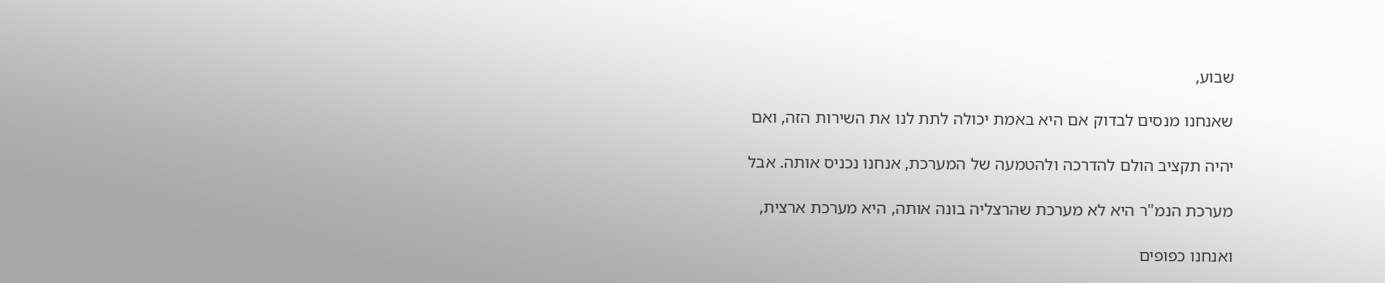שבוע,

שאנחנו מנסים לבדוק אם היא באמת יכולה לתת לנו את השירות הזה, ואם

יהיה תקציב הולם להדרכה ולהטמעה של המערכת, אנחנו נכניס אותה. אבל

מערכת הנמ"ר היא לא מערכת שהרצליה בונה אותה, היא מערכת ארצית,

ואנחנו כפופים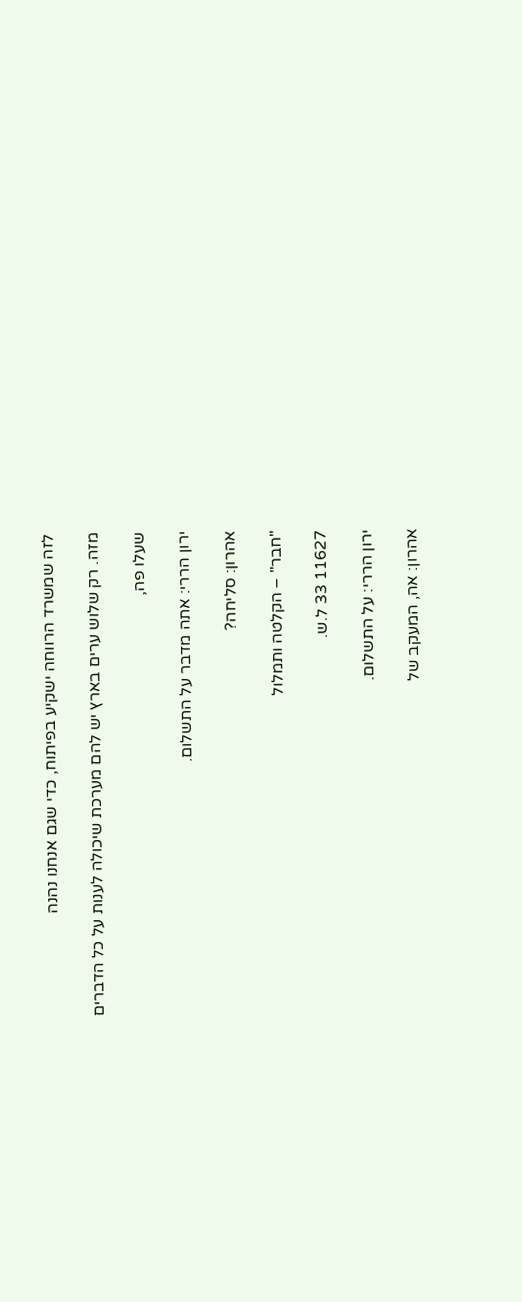לזה שמשרד הרווחה ישקיע בפיתוח, כדי שגם אנחנו נהנה

מזה. רק שלוש ערים בארץ יש להם מערכת שיכולה לענות על כל הדברים

שעלו פה,

ירון הררי: אתה מדבר על התשלום.

אהרון: סליחה?

"חבר" – הקלטה ותמלול

11627 33 ל.ש.

ירון הררי: על התשלום.

אהרון: אה, המעקב של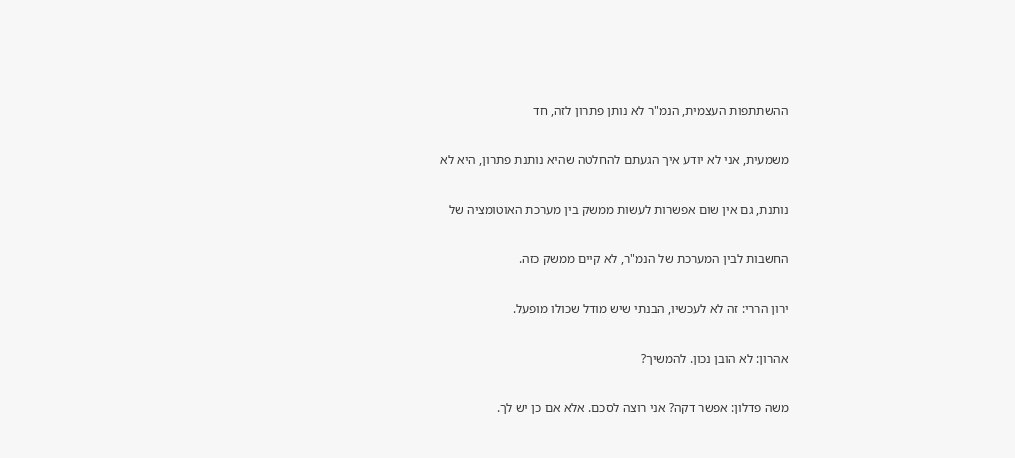ההשתתפות העצמית, הנמ"ר לא נותן פתרון לזה, חד

משמעית, אני לא יודע איך הגעתם להחלטה שהיא נותנת פתרון, היא לא

נותנת, גם אין שום אפשרות לעשות ממשק בין מערכת האוטומציה של

החשבות לבין המערכת של הנמ"ר, לא קיים ממשק כזה.

ירון הררי: זה לא לעכשיו, הבנתי שיש מודל שכולו מופעל.

אהרון: לא הובן נכון. להמשיך?

משה פדלון: אפשר דקה? אני רוצה לסכם. אלא אם כן יש לך.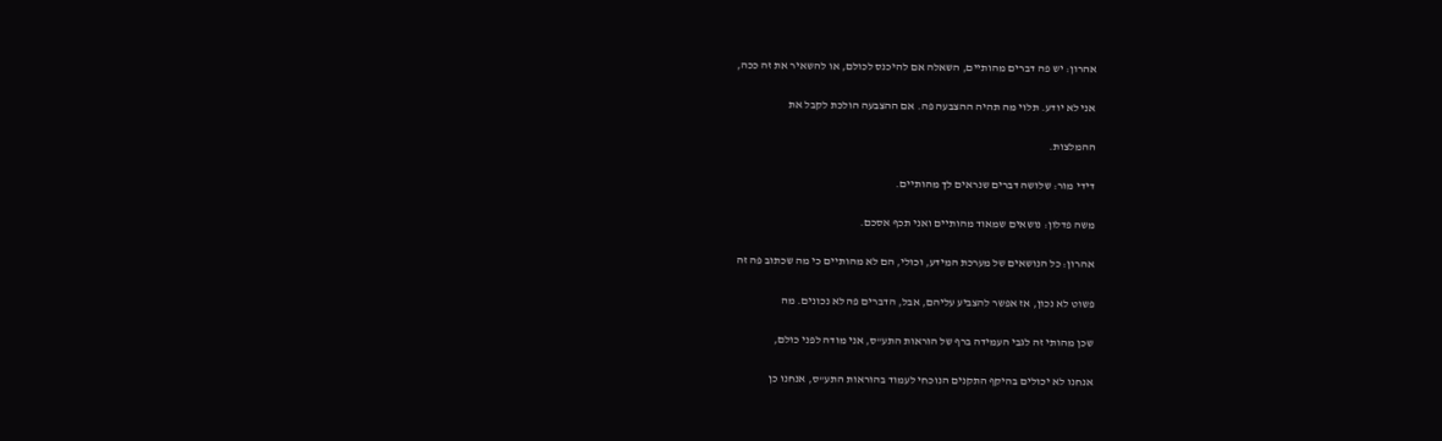אהרון: יש פה דברים מהותיים, השאלה אם להיכנס לכולם, או להשאיר את זה ככה,

אני לא יודע. תלוי מה תהיה ההצבעה פה. אם ההצבעה הולכת לקבל את

ההמלצות.

דידי מור: שלושה דברים שנראים לך מהותיים.

משה פדלון: נושאים שמאוד מהותיים ואני תכף אסכם.

אהרון: כל הנושאים של מערכת המידע, וכולי, הם לא מהותיים כי מה שכתוב פה זה

פשוט לא נכון, אז אפשר להצביע עליהם, אבל, הדברים פה לא נכונים. מה

שכן מהותי זה לגבי העמידה ברף של הוראות התע"ס, אני מודה לפני כולם,

אנחנו לא יכולים בהיקף התקנים הנוכחי לעמוד בהוראות התע"ס, אנחנו כן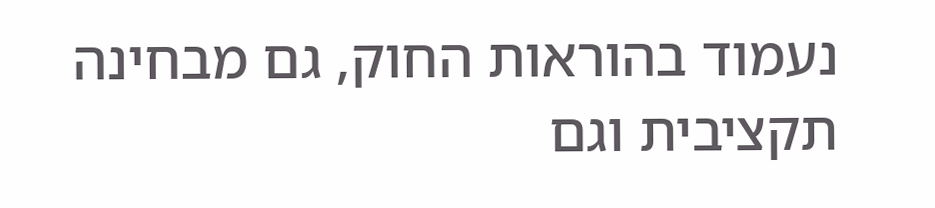נעמוד בהוראות החוק, גם מבחינה תקציבית וגם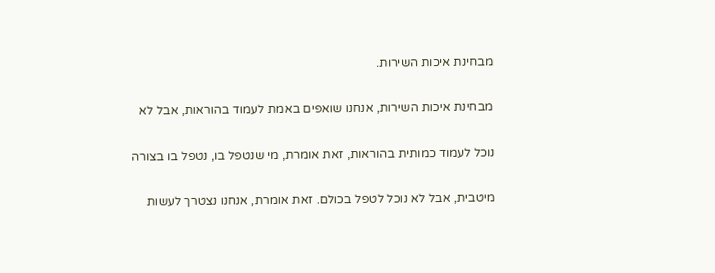מבחינת איכות השירות.

מבחינת איכות השירות, אנחנו שואפים באמת לעמוד בהוראות, אבל לא

נוכל לעמוד כמותית בהוראות, זאת אומרת, מי שנטפל בו, נטפל בו בצורה

מיטבית, אבל לא נוכל לטפל בכולם. זאת אומרת, אנחנו נצטרך לעשות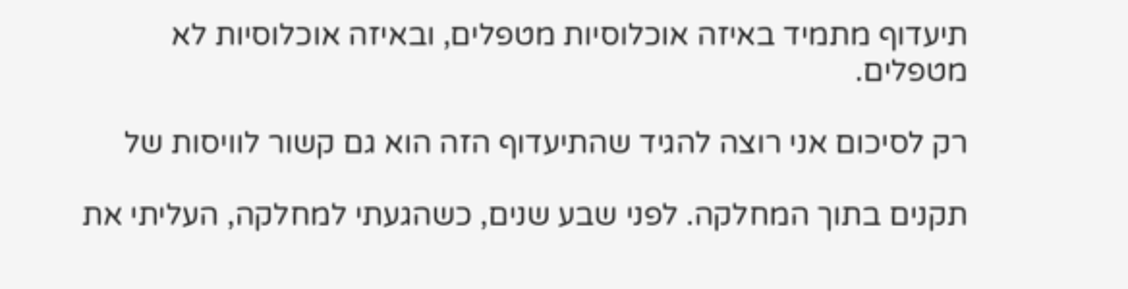תיעדוף מתמיד באיזה אוכלוסיות מטפלים, ובאיזה אוכלוסיות לא מטפלים.

רק לסיכום אני רוצה להגיד שהתיעדוף הזה הוא גם קשור לוויסות של

תקנים בתוך המחלקה. לפני שבע שנים, כשהגעתי למחלקה, העליתי את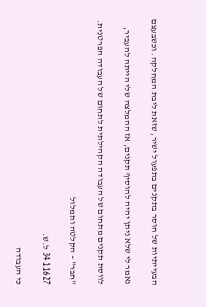הבעייתיות של חוסר בתקנים בתפעול ישיר, שזאת ליבת המחלקה. וכשבעצם

נאמר לי שלא ניתן יהיה להוסיף תקנים, אז ההמלצה שלי הייתה להעביר,

לווסת תקנים מתחום של העבודה הקהילתית לתחום של העבודה הפרטנית.

"חבר" – הקלטה ותמלול

11627 34 ל.ש.

כי העבודה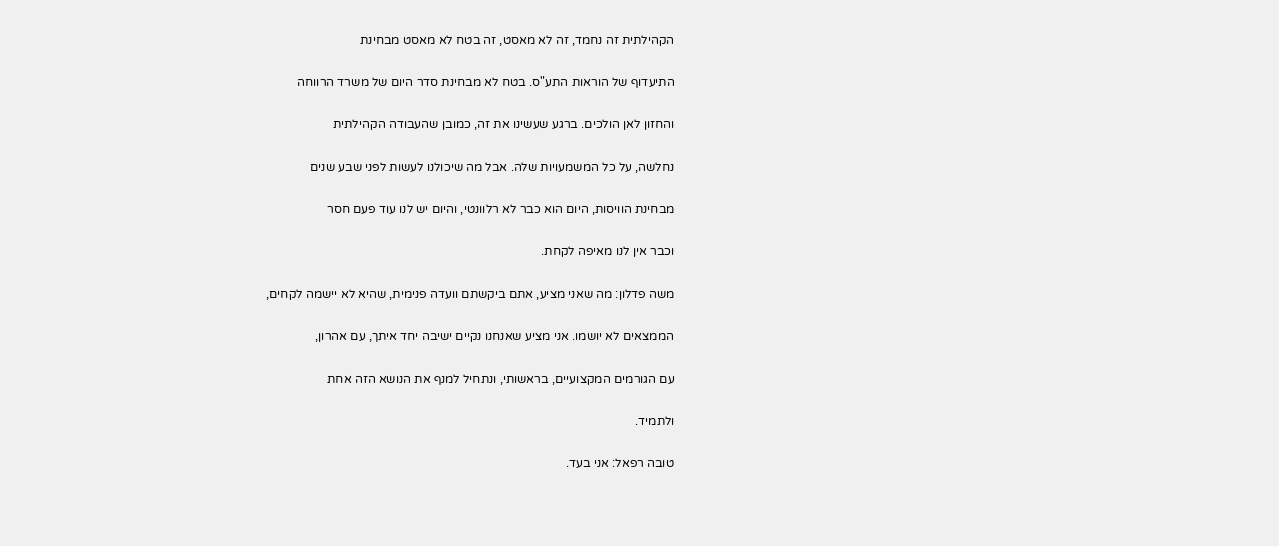הקהילתית זה נחמד, זה לא מאסט, זה בטח לא מאסט מבחינת

התיעדוף של הוראות התע"ס. בטח לא מבחינת סדר היום של משרד הרווחה

והחזון לאן הולכים. ברגע שעשינו את זה, כמובן שהעבודה הקהילתית

נחלשה, על כל המשמעויות שלה. אבל מה שיכולנו לעשות לפני שבע שנים

מבחינת הוויסות, היום הוא כבר לא רלוונטי, והיום יש לנו עוד פעם חסר

וכבר אין לנו מאיפה לקחת.

משה פדלון: מה שאני מציע, אתם ביקשתם וועדה פנימית, שהיא לא יישמה לקחים,

הממצאים לא יושמו. אני מציע שאנחנו נקיים ישיבה יחד איתך, עם אהרון,

עם הגורמים המקצועיים, בראשותי, ונתחיל למנף את הנושא הזה אחת

ולתמיד.

טובה רפאל: אני בעד.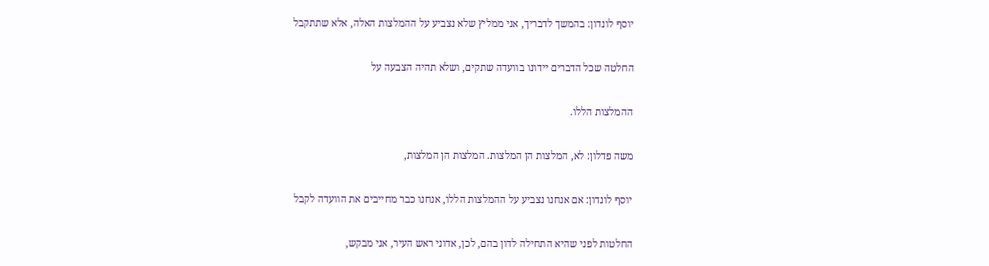יוסף לונדון: בהמשך לדבריך, אני ממליץ שלא נצביע על ההמלצות האלה, אלא שתתקבל

החלטה שכל הדברים יידונו בוועדה שתקים, ושלא תהיה הצבעה על

ההמלצות הללו.

משה פדלון: לא, המלצות הן המלצות. המלצות הן המלצות,

יוסף לונדון: אם אנחנו נצביע על ההמלצות הללו, אנחנו כבר מחייבים את הוועדה לקבל

החלטות לפני שהיא התחילה לדון בהם, לכן, אדוני ראש העיר, אני מבקש,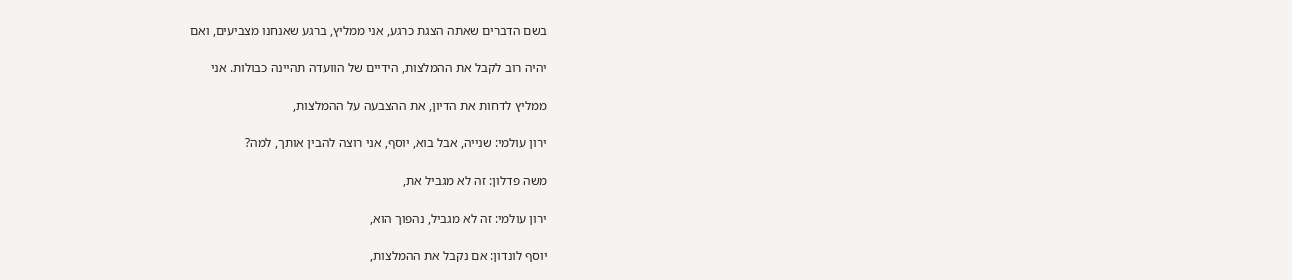בשם הדברים שאתה הצגת כרגע, אני ממליץ, ברגע שאנחנו מצביעים, ואם

יהיה רוב לקבל את ההמלצות, הידיים של הוועדה תהיינה כבולות. אני

ממליץ לדחות את הדיון, את ההצבעה על ההמלצות,

ירון עולמי: שנייה, אבל בוא, יוסף, אני רוצה להבין אותך, למה?

משה פדלון: זה לא מגביל את,

ירון עולמי: זה לא מגביל, נהפוך הוא,

יוסף לונדון: אם נקבל את ההמלצות,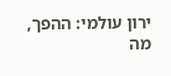ירון עולמי: ההפך, מה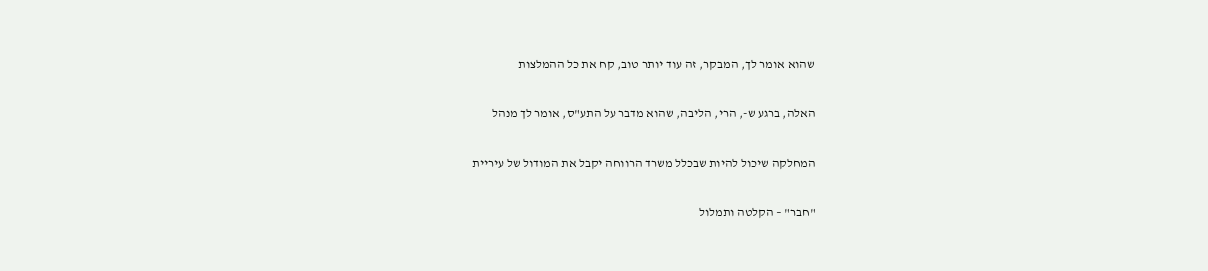שהוא אומר לך, המבקר, זה עוד יותר טוב, קח את כל ההמלצות

האלה, ברגע ש-, הרי, הליבה, שהוא מדבר על התע"ס, אומר לך מנהל

המחלקה שיכול להיות שבכלל משרד הרווחה יקבל את המודול של עיריית

"חבר" – הקלטה ותמלול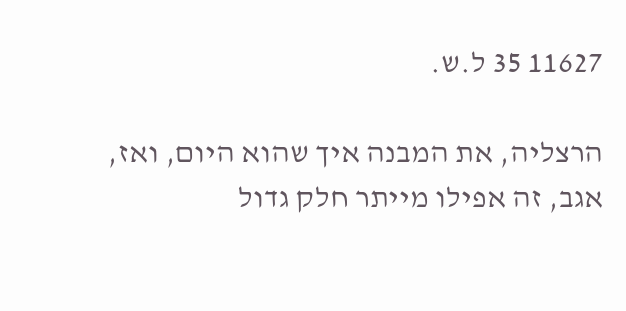11627 35 ל.ש.

הרצליה, את המבנה איך שהוא היום, ואז, אגב, זה אפילו מייתר חלק גדול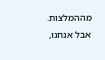מההמלצות. אבל אנחנו,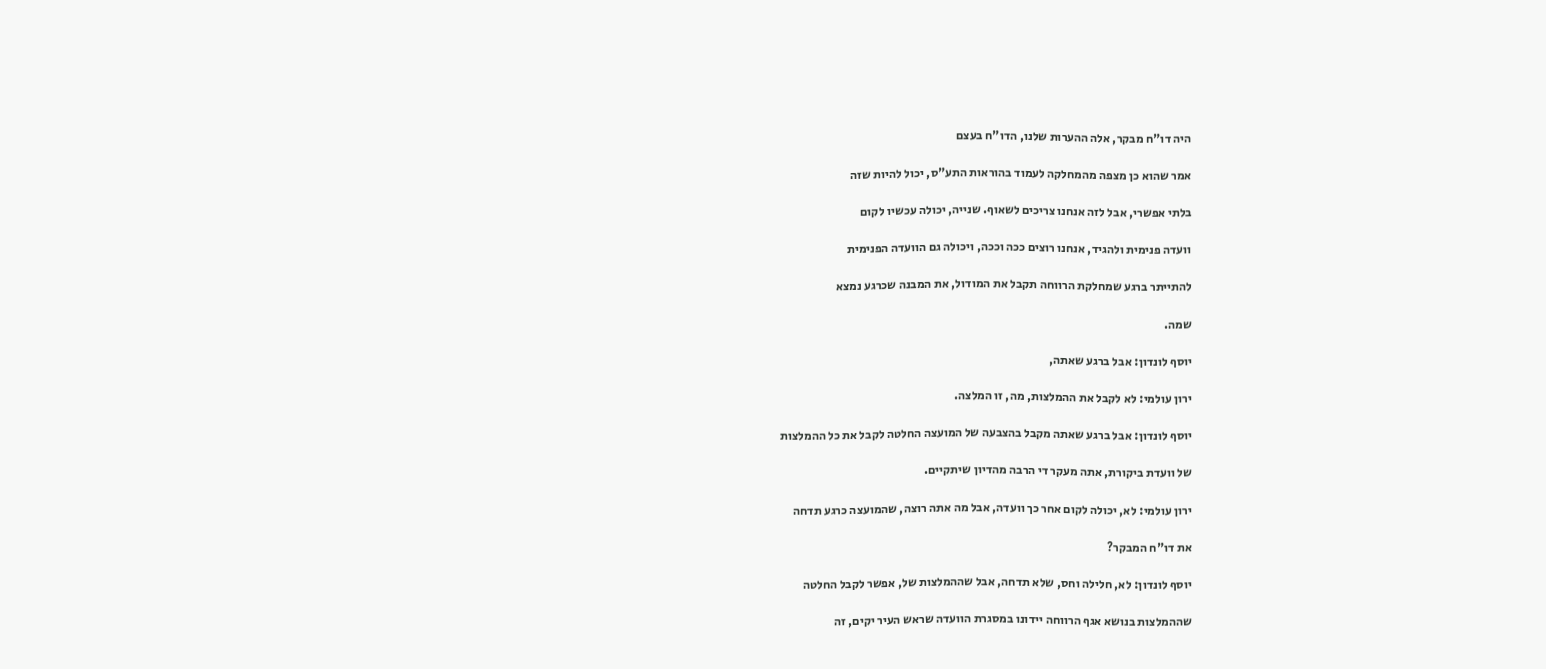היה דו"ח מבקר, אלה ההערות שלנו, הדו"ח בעצם

אמר שהוא כן מצפה מהמחלקה לעמוד בהוראות התע"ס, יכול להיות שזה

בלתי אפשרי, אבל לזה אנחנו צריכים לשאוף. שנייה, יכולה עכשיו לקום

וועדה פנימית ולהגיד, אנחנו רוצים ככה וככה, ויכולה גם הוועדה הפנימית

להתייתר ברגע שמחלקת הרווחה תקבל את המודול, את המבנה שכרגע נמצא

שמה.

יוסף לונדון: אבל ברגע שאתה,

ירון עולמי: לא לקבל את ההמלצות, מה, זו המלצה.

יוסף לונדון: אבל ברגע שאתה מקבל בהצבעה של המועצה החלטה לקבל את כל ההמלצות

של וועדת ביקורת, אתה מעקר די הרבה מהדיון שיתקיים.

ירון עולמי: לא, יכולה לקום אחר כך וועדה, אבל מה אתה רוצה, שהמועצה כרגע תדחה

את דו"ח המבקר?

יוסף לונדון: לא, חלילה וחס, שלא תדחה, אבל שההמלצות של, אפשר לקבל החלטה

שההמלצות בנושא אגף הרווחה יידונו במסגרת הוועדה שראש העיר יקים, זה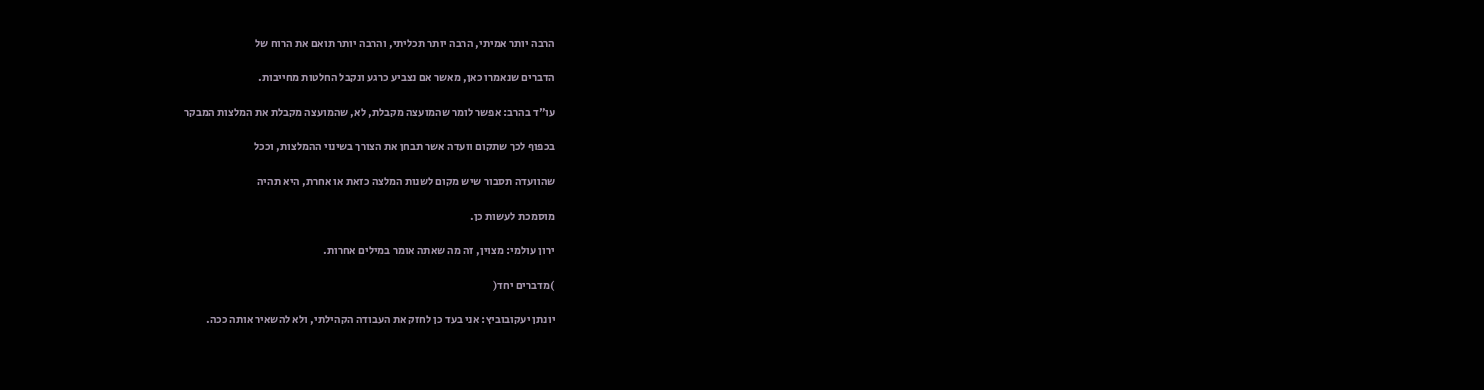הרבה יותר אמיתי, הרבה יותר תכליתי, והרבה יותר תואם את הרוח של

הדברים שנאמרו כאן, מאשר אם נצביע כרגע ונקבל החלטות מחייבות.

עו"ד בהרב: אפשר לומר שהמועצה מקבלת, לא, שהמועצה מקבלת את המלצות המבקר

בכפוף לכך שתקום וועדה אשר תבחן את הצורך בשינוי ההמלצות, וככל

שהוועדה תסבור שיש מקום לשנות המלצה כזאת או אחרת, היא תהיה

מוסמכת לעשות כן.

ירון עולמי: מצוין, זה מה שאתה אומר במילים אחרות.

)מדברים יחד(

יונתן יעקובוביץ: אני בעד כן לחזק את העבודה הקהילתי, ולא להשאיר אותה ככה.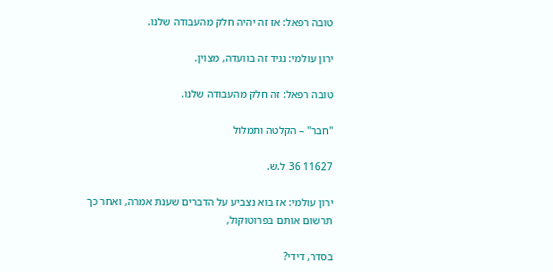טובה רפאל: אז זה יהיה חלק מהעבודה שלנו.

ירון עולמי: נגיד זה בוועדה, מצוין.

טובה רפאל: זה חלק מהעבודה שלנו.

"חבר" – הקלטה ותמלול

11627 36 ל.ש.

ירון עולמי: אז בוא נצביע על הדברים שענת אמרה, ואחר כך תרשום אותם בפרוטוקול,

בסדר, דידי?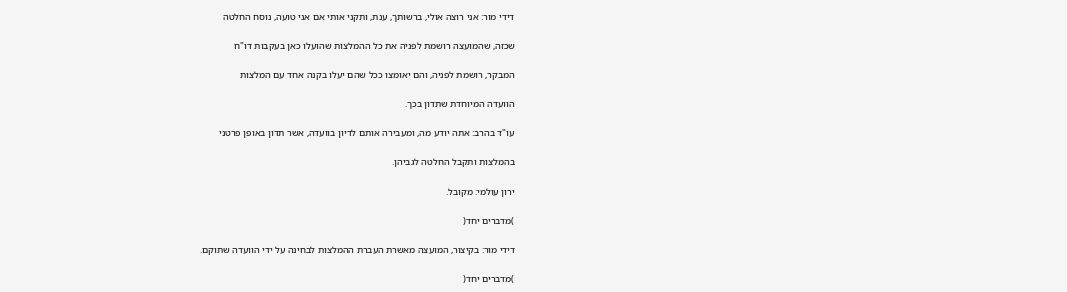דידי מור: אני רוצה אולי, ברשותך, ענת, ותקני אותי אם אני טועה, נוסח החלטה

שכזה, שהמועצה רושמת לפניה את כל ההמלצות שהועלו כאן בעקבות דו"ח

המבקר, רושמת לפניה, והם יאומצו ככל שהם יעלו בקנה אחד עם המלצות

הוועדה המיוחדת שתדון בכך.

עו"ד בהרב: אתה יודע מה, ומעבירה אותם לדיון בוועדה, אשר תדון באופן פרטני

בהמלצות ותקבל החלטה לגביהן.

ירון עולמי: מקובל.

)מדברים יחד(

דידי מור: בקיצור, המועצה מאשרת העברת ההמלצות לבחינה על ידי הוועדה שתוקם.

)מדברים יחד(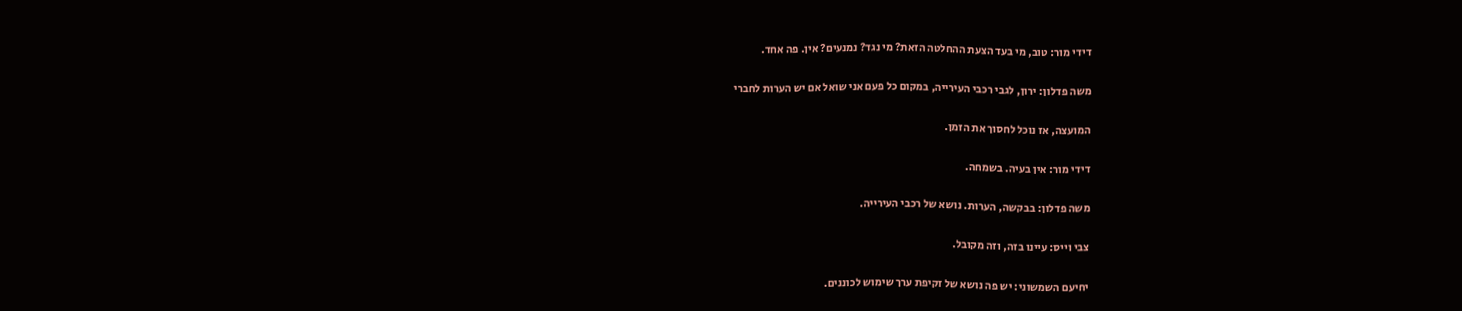דידי מור: טוב, מי בעד הצעת ההחלטה הזאת? מי נגד? נמנעים? אין. פה אחד.

משה פדלון: ירון, לגבי רכבי העירייה, במקום כל פעם אני שואל אם יש הערות לחברי

המועצה, אז נוכל לחסוך את הזמן.

דידי מור: אין בעיה. בשמחה.

משה פדלון: בבקשה, הערות. נושא של רכבי העירייה.

צבי וייס: עיינו בזה, וזה מקובל.

יחיעם השמשוני: יש פה נושא של זקיפת ערך שימוש לכוננים.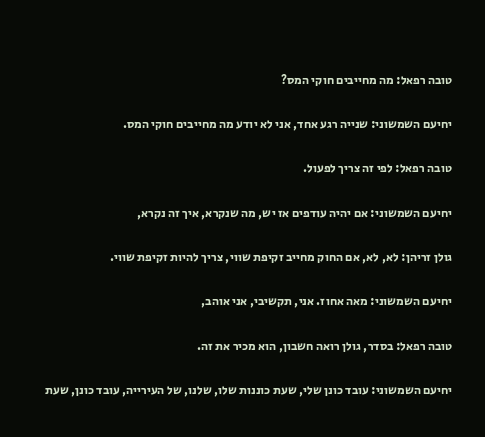טובה רפאל: מה מחייבים חוקי המס?

יחיעם השמשוני: שנייה רגע אחד, אני לא יודע מה מחייבים חוקי המס.

טובה רפאל: לפי זה צריך לפעול.

יחיעם השמשוני: אם יהיה עודפים אז יש, מה שנקרא, איך זה נקרא,

גולן זריהן: לא, לא, אם החוק מחייב זקיפת שווי, צריך להיות זקיפת שווי.

יחיעם השמשוני: מאה אחוז. אני, תקשיבי, אני אוהב,

טובה רפאל: בסדר, גולן רואה חשבון, הוא מכיר את זה.

יחיעם השמשוני: עובד כונן שלי, שעת כוננות שלו, שלנו, של העירייה, עובד כונן, שעת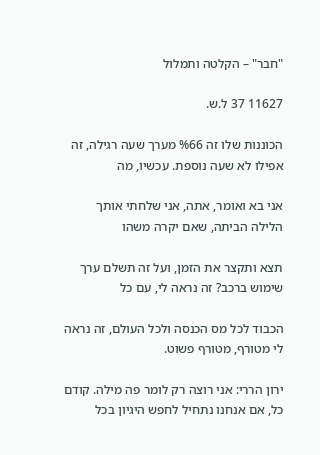"חבר" – הקלטה ותמלול

11627 37 ל.ש.

הכוננות שלו זה %66 מערך שעה רגילה, זה אפילו לא שעה נוספת. עכשיו, מה

אני בא ואומר, אתה, אני שלחתי אותך הלילה הביתה, שאם יקרה משהו

תצא ותקצר את הזמן, ועל זה תשלם ערך שימוש ברכב? זה נראה לי, עם כל

הכבוד לכל מס הכנסה ולכל העולם, זה נראה לי מטורף, מטורף פשוט.

ירון הררי: אני רוצה רק לומר פה מילה. קודם כל, אם אנחנו נתחיל לחפש היגיון בכל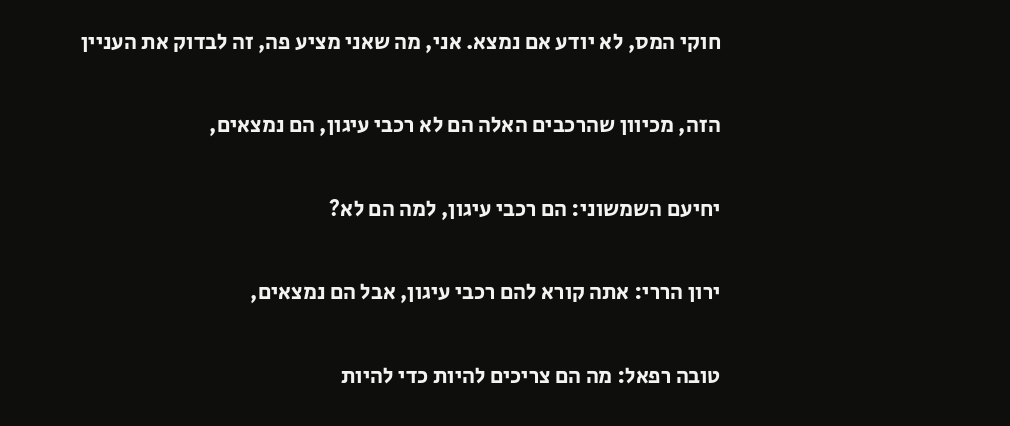חוקי המס, לא יודע אם נמצא. אני, מה שאני מציע פה, זה לבדוק את העניין

הזה, מכיוון שהרכבים האלה הם לא רכבי עיגון, הם נמצאים,

יחיעם השמשוני: הם רכבי עיגון, למה הם לא?

ירון הררי: אתה קורא להם רכבי עיגון, אבל הם נמצאים,

טובה רפאל: מה הם צריכים להיות כדי להיות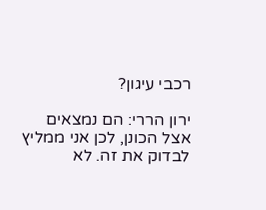רכבי עיגון?

ירון הררי: הם נמצאים אצל הכונן, לכן אני ממליץ לבדוק את זה. לא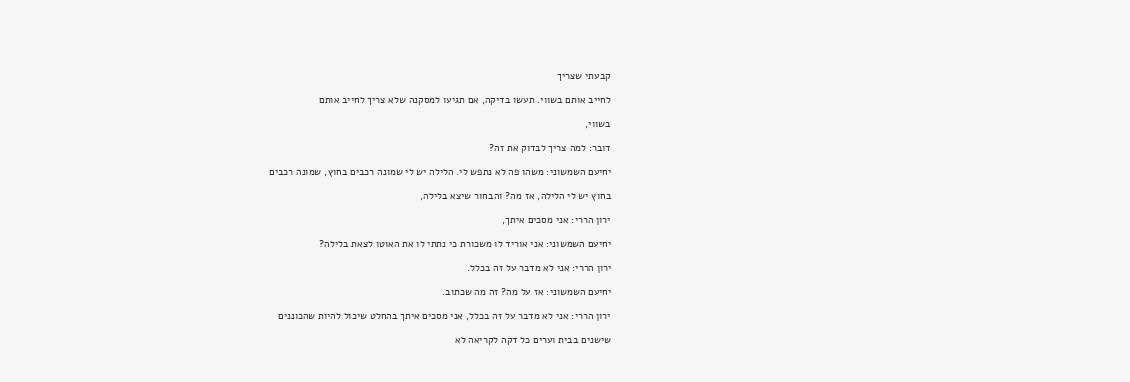קבעתי שצריך

לחייב אותם בשווי. תעשו בדיקה, אם תגיעו למסקנה שלא צריך לחייב אותם

בשווי,

דובר: למה צריך לבדוק את זה?

יחיעם השמשוני: משהו פה לא נתפש לי. הלילה יש לי שמונה רכבים בחוץ, שמונה רכבים

בחוץ יש לי הלילה, אז מה? והבחור שיצא בלילה,

ירון הררי: אני מסכים איתך,

יחיעם השמשוני: אני אוריד לו משכורת כי נתתי לו את האוטו לצאת בלילה?

ירון הררי: אני לא מדבר על זה בכלל.

יחיעם השמשוני: אז על מה? זה מה שכתוב.

ירון הררי: אני לא מדבר על זה בכלל, אני מסכים איתך בהחלט שיכול להיות שהכוננים

שישנים בבית וערים כל דקה לקריאה לא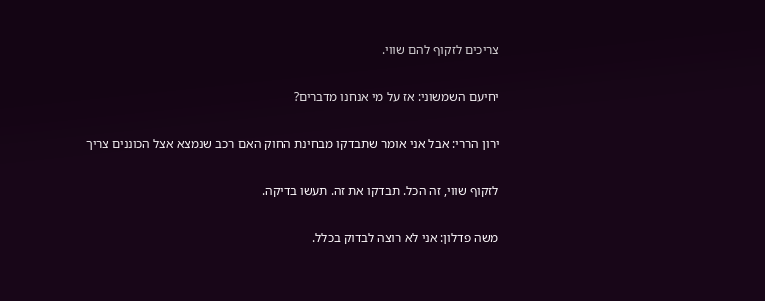צריכים לזקוף להם שווי.

יחיעם השמשוני: אז על מי אנחנו מדברים?

ירון הררי: אבל אני אומר שתבדקו מבחינת החוק האם רכב שנמצא אצל הכוננים צריך

לזקוף שווי, זה הכל. תבדקו את זה. תעשו בדיקה.

משה פדלון: אני לא רוצה לבדוק בכלל.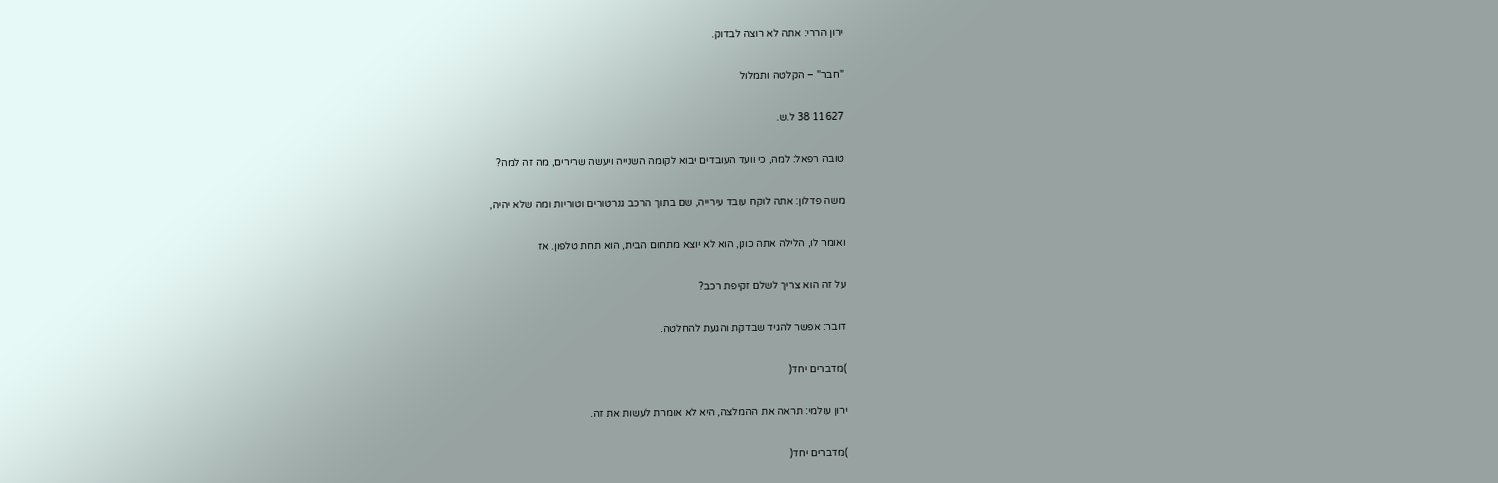ירון הררי: אתה לא רוצה לבדוק.

"חבר" – הקלטה ותמלול

11627 38 ל.ש.

טובה רפאל: למה, כי וועד העובדים יבוא לקומה השנייה ויעשה שרירים, מה זה למה?

משה פדלון: אתה לוקח עובד עירייה, שם בתוך הרכב גנרטורים וטוריות ומה שלא יהיה,

ואומר לו, הלילה אתה כונן, הוא לא יוצא מתחום הבית, הוא תחת טלפון. אז

על זה הוא צריך לשלם זקיפת רכב?

דובר: אפשר להגיד שבדקת והגעת להחלטה.

)מדברים יחד(

ירון עולמי: תראה את ההמלצה, היא לא אומרת לעשות את זה.

)מדברים יחד(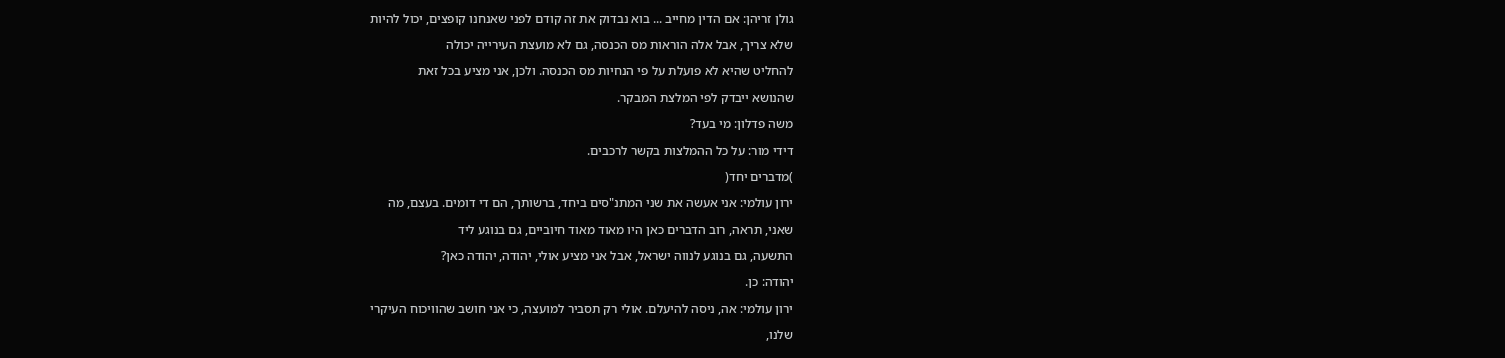גולן זריהן: אם הדין מחייב ... בוא נבדוק את זה קודם לפני שאנחנו קופצים, יכול להיות

שלא צריך, אבל אלה הוראות מס הכנסה, גם לא מועצת העירייה יכולה

להחליט שהיא לא פועלת על פי הנחיות מס הכנסה. ולכן, אני מציע בכל זאת

שהנושא ייבדק לפי המלצת המבקר.

משה פדלון: מי בעד?

דידי מור: על כל ההמלצות בקשר לרכבים.

)מדברים יחד(

ירון עולמי: אני אעשה את שני המתנ"סים ביחד, ברשותך, הם די דומים. בעצם, מה

שאני, תראה, רוב הדברים כאן היו מאוד מאוד חיוביים, גם בנוגע ליד

התשעה, גם בנוגע לנווה ישראל, אבל אני מציע אולי, יהודה, יהודה כאן?

יהודה: כן.

ירון עולמי: אה, ניסה להיעלם. אולי רק תסביר למועצה, כי אני חושב שהוויכוח העיקרי

שלנו,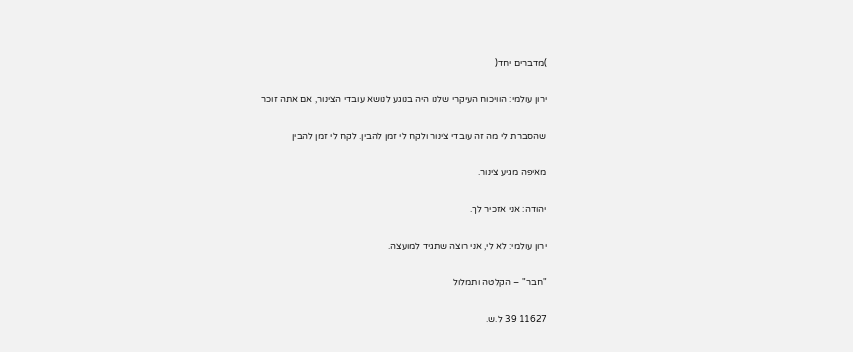)מדברים יחד(

ירון עולמי: הוויכוח העיקרי שלנו היה בנוגע לנושא עובדי הצינור, אם אתה זוכר

שהסברת לי מה זה עובדי צינור ולקח לי זמן להבין. לקח לי זמן להבין

מאיפה מגיע צינור.

יהודה: אני אזכיר לך.

ירון עולמי: לא לי, אני רוצה שתגיד למועצה.

"חבר" – הקלטה ותמלול

11627 39 ל.ש.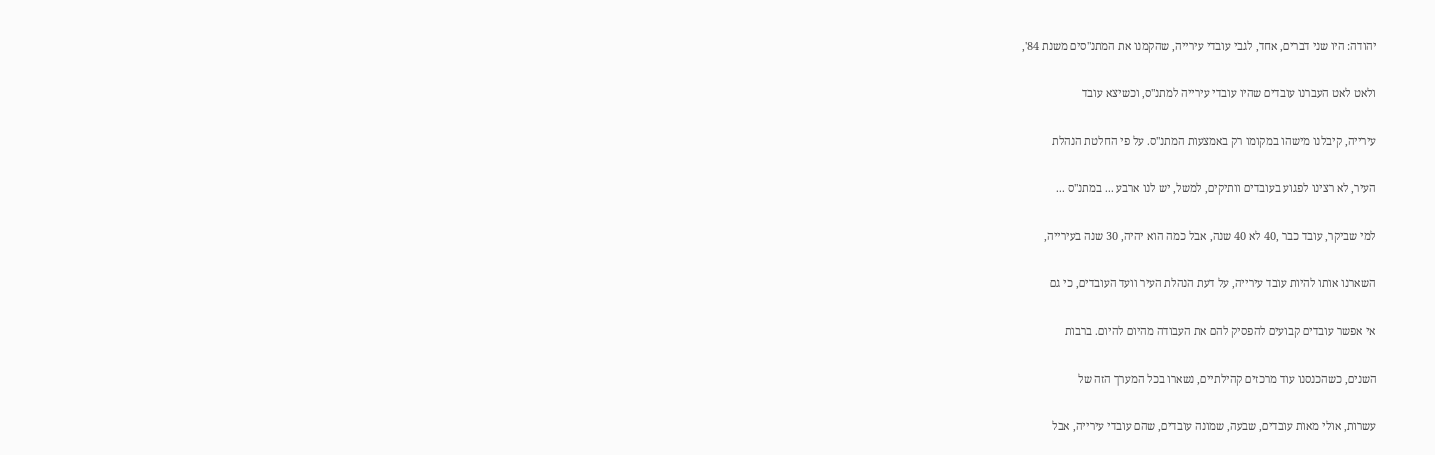יהודה: היו שני דברים, אחד, לגבי עובדי עירייה, שהקמנו את המתנ"סים משנת 84',

ולאט לאט העברנו עובדים שהיו עובדי עירייה למתנ"ס, וכשיצא עובד

עירייה, קיבלנו מישהו במקומו רק באמצעות המתנ"ס. על פי החלטת הנהלת

העיר, לא רצינו לפגוע בעובדים וותיקים, למשל, יש לנו ארבע ... במתנ"ס ...

למי שביקר, עובד כבר ,40 לא 40 שנה, אבל כמה הוא יהיה, 30 שנה בעירייה,

השארנו אותו להיות עובד עירייה, על דעת הנהלת העיר וועד העובדים, כי גם

אי אפשר עובדים קבועים להפסיק להם את העבודה מהיום להיום. ברבות

השנים, כשהכנסנו עוד מרכזים קהילתיים, נשארו בכל המערך הזה של

עשרות, אולי מאות עובדים, שבעה, שמונה עובדים, שהם עובדי עירייה, אבל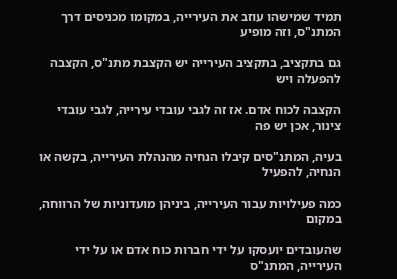תמיד שמישהו עוזב את העירייה, במקומו מכניסים דרך המתנ"ס, וזה מופיע

גם בתקציב, בתקציב העירייה יש הקצבת מתנ"ס, הקצבה להפעלה ויש

הקצבה לכוח אדם. אז זה לגבי עובדי עירייה, לגבי עובדי צינור, אכן יש פה

בעיה, המתנ"סים קיבלו הנחיה מהנהלת העירייה, בקשה או הנחיה, להפעיל

כמה פעילויות עבור העירייה, ביניהן מועדוניות של הרווחה, במקום

שהעובדים יועסקו על ידי חברות כוח אדם או על ידי העירייה, המתנ"ס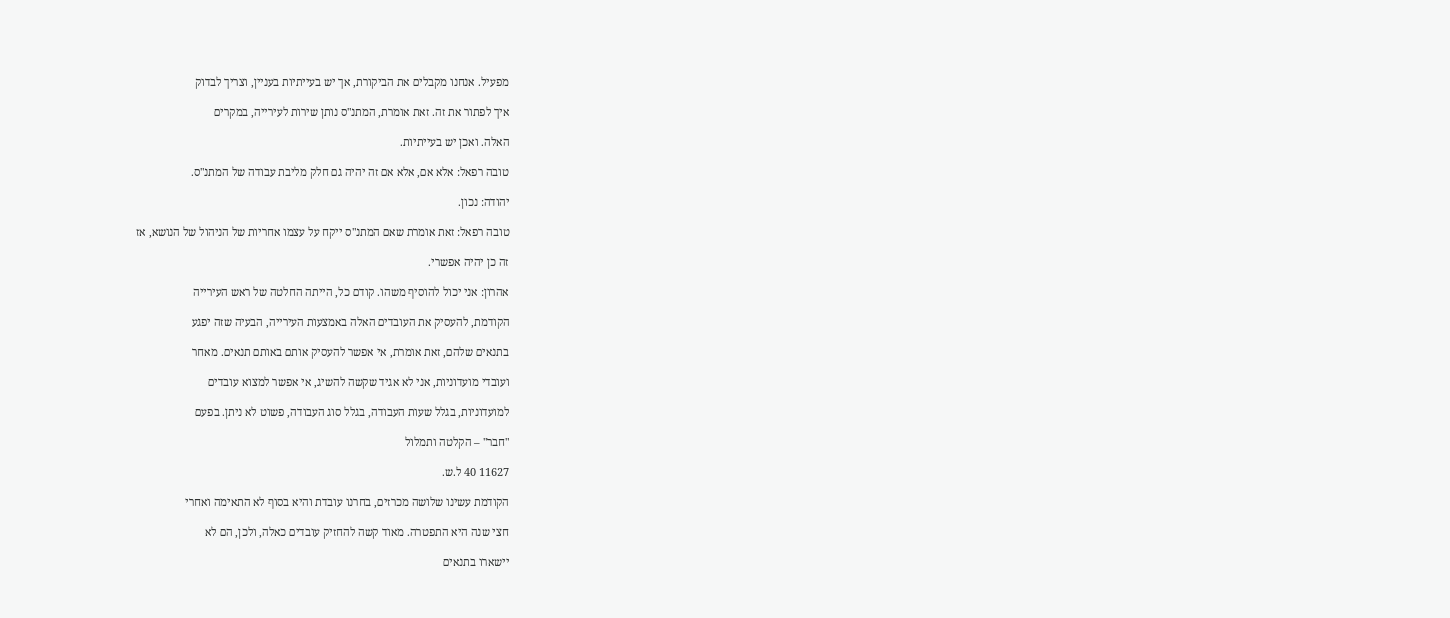מפעיל. אנחנו מקבלים את הביקורת, אך יש בעייתיות בעניין, וצריך לבדוק

איך לפתור את זה. זאת אומרת, המתנ"ס נותן שירות לעירייה, במקרים

האלה. ואכן יש בעייתיות.

טובה רפאל: אלא אם, אלא אם זה יהיה גם חלק מליבת עבודה של המתנ"ס.

יהודה: נכון.

טובה רפאל: זאת אומרת שאם המתנ"ס ייקח על עצמו אחריות של הניהול של הנושא, אז

זה כן יהיה אפשרי.

אהרון: אני יכול להוסיף משהו. קודם כל, הייתה החלטה של ראש העירייה

הקודמת, להעסיק את העובדים האלה באמצעות העירייה, הבעיה שזה יפגע

בתנאים שלהם, זאת אומרת, אי אפשר להעסיק אותם באותם תנאים. מאחר

ועובדי מועדוניות, אני לא אגיד שקשה להשיג, אי אפשר למצוא עובדים

למועדוניות, בגלל שעות העבודה, בגלל סוג העבודה, פשוט לא ניתן. בפעם

"חבר" – הקלטה ותמלול

11627 40 ל.ש.

הקודמת עשינו שלושה מכרזים, בחרנו עובדת והיא בסוף לא התאימה ואחרי

חצי שנה היא התפטרה. מאוד קשה להחזיק עובדים כאלה, ולכן, הם לא

יישארו בתנאים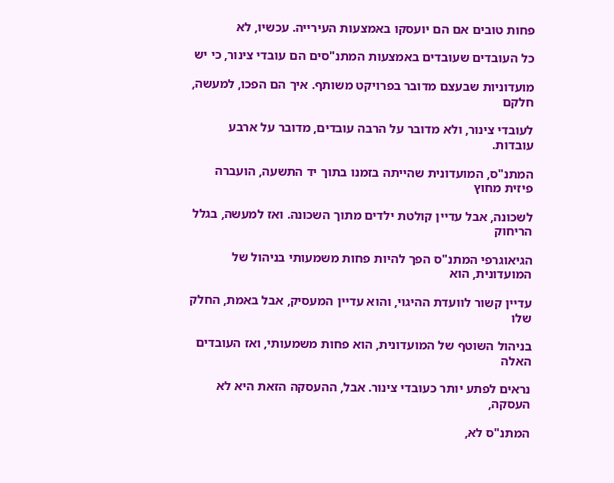פחות טובים אם הם יועסקו באמצעות העירייה. עכשיו, לא

כל העובדים שעובדים באמצעות המתנ"סים הם עובדי צינור, כי יש

מועדוניות שבעצם מדובר בפרויקט משותף. איך הם הפכו, למעשה, חלקם

לעובדי צינור, ולא מדובר על הרבה עובדים, מדובר על ארבע עובדות.

המתנ"ס, המועדונית שהייתה בזמנו בתוך יד התשעה, הועברה פיזית מחוץ

לשכונה, אבל עדיין קולטת ילדים מתוך השכונה. ואז למעשה, בגלל הריחוק

הגיאוגרפי המתנ"ס הפך להיות פחות משמעותי בניהול של המועדונית, הוא

עדיין קשור לוועדת ההיגוי, והוא עדיין המעסיק, אבל באמת, החלק שלו

בניהול השוטף של המועדונית, הוא פחות משמעותי, ואז העובדים האלה

נראים לפתע יותר כעובדי צינור. אבל, ההעסקה הזאת היא לא העסקה,

המתנ"ס לא,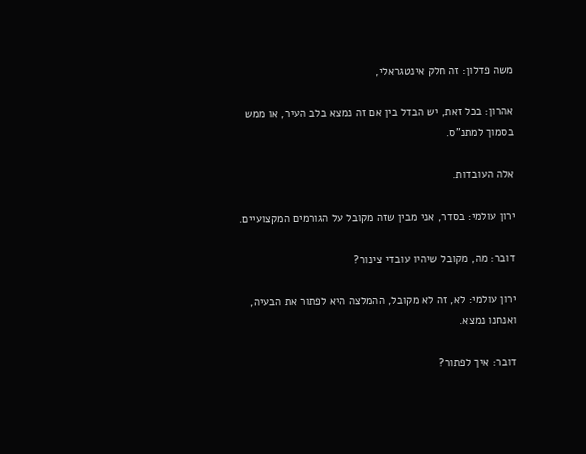משה פדלון: זה חלק אינטגראלי,

אהרון: בכל זאת, יש הבדל בין אם זה נמצא בלב העיר, או ממש בסמוך למתנ"ס.

אלה העובדות.

ירון עולמי: בסדר, אני מבין שזה מקובל על הגורמים המקצועיים.

דובר: מה, מקובל שיהיו עובדי צינור?

ירון עולמי: לא, זה לא מקובל, ההמלצה היא לפתור את הבעיה, ואנחנו נמצא.

דובר: איך לפתור?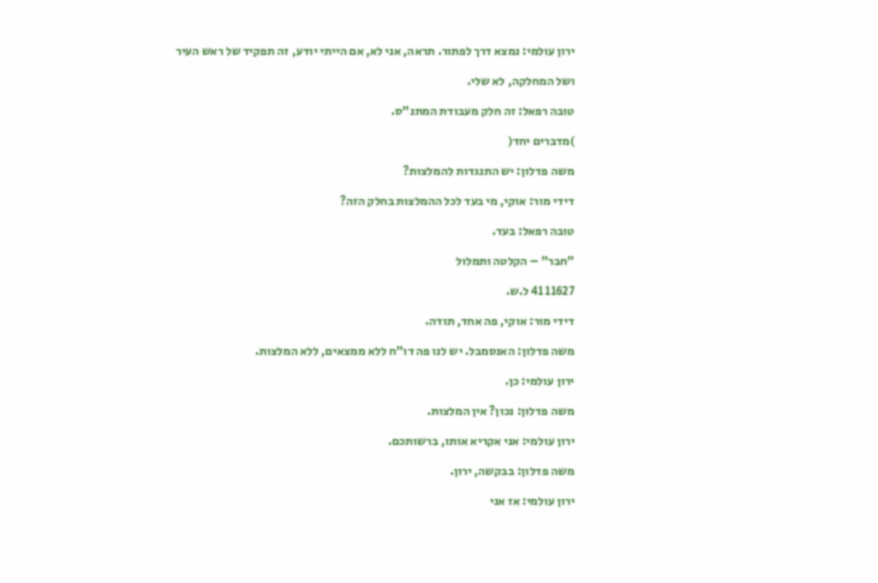ירון עולמי: נמצא דרך לפתור. תראה, אני לא, אם הייתי יודע, זה תפקיד של ראש העיר

ושל המחלקה, לא שלי.

טובה רפאל: זה חלק מעבודת המתנ"ס.

)מדברים יחד(

משה פדלון: יש התנגדות להמלצות?

דידי מור: אוקי, מי בעד לכל ההמלצות בחלק הזה?

טובה רפאל: בעד.

"חבר" – הקלטה ותמלול

11627 41 ל.ש.

דידי מור: אוקי, פה אחד, תודה.

משה פדלון: האנסמבל. יש לנו פה דו"ח ללא ממצאים, ללא המלצות.

ירון עולמי: כן.

משה פדלון: נכון? אין המלצות.

ירון עולמי: אני אקריא אותו, ברשותכם.

משה פדלון: בבקשה, ירון.

ירון עולמי: אז אני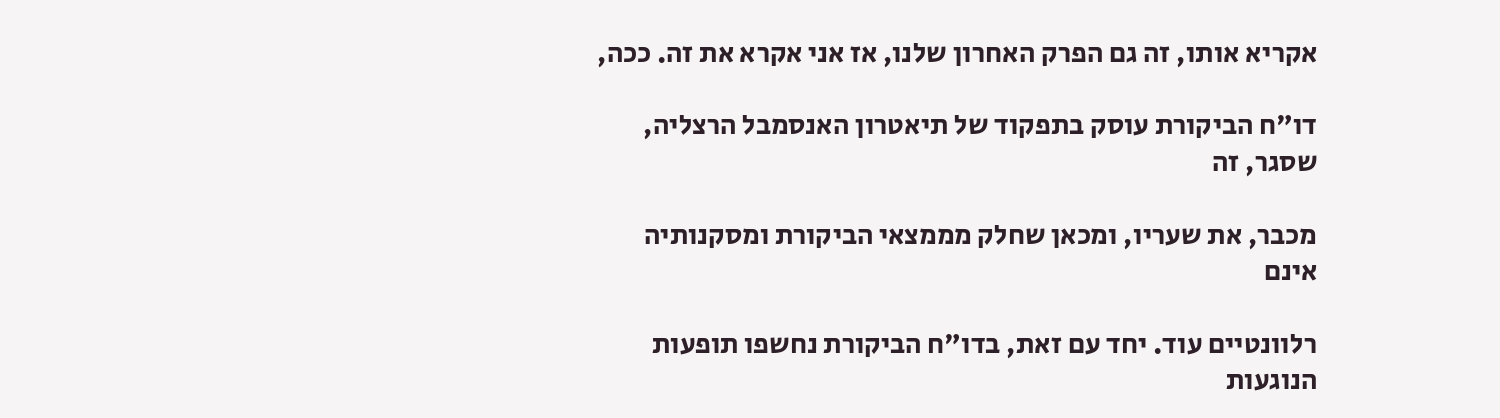אקריא אותו, זה גם הפרק האחרון שלנו, אז אני אקרא את זה. ככה,

דו"ח הביקורת עוסק בתפקוד של תיאטרון האנסמבל הרצליה, שסגר, זה

מכבר, את שעריו, ומכאן שחלק מממצאי הביקורת ומסקנותיה אינם

רלוונטיים עוד. יחד עם זאת, בדו"ח הביקורת נחשפו תופעות הנוגעות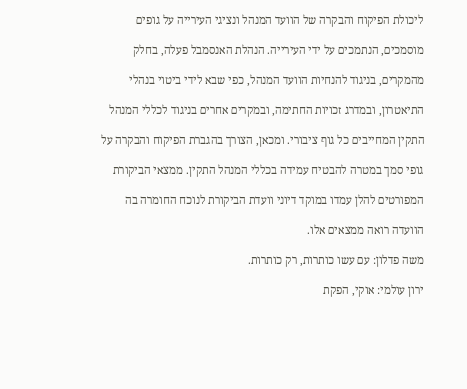ליכולת הפיקוח והבקרה של הוועד המנהל ונציגי העירייה על גופים

מוסמכים, הנתמכים על ידי העירייה. הנהלת האנסמבל פעלה, בחלק

מהמקרים, בניגוד להנחיות הוועד המנהל, כפי שבא לידי ביטוי בנהלי

התיאטרון, ובמדרג זכויות החתימה, ובמקרים אחרים בניגוד לכללי המנהל

התקין המחייבים כל גוף ציבורי. ומכאן, הצורך בהגברת הפיקוח והבקרה על

גופי סמך במטרה להבטיח עמידה בכללי המנהל התקין. ממצאי הביקורת

המפורטים להלן עמדו במוקד דיוני וועדת הביקורת לנוכח החומרה בה

הוועדה רואה ממצאים אלו.

משה פדלון: עם עשו כותרות, רק כותרות.

ירון עולמי: אוקי, הפקת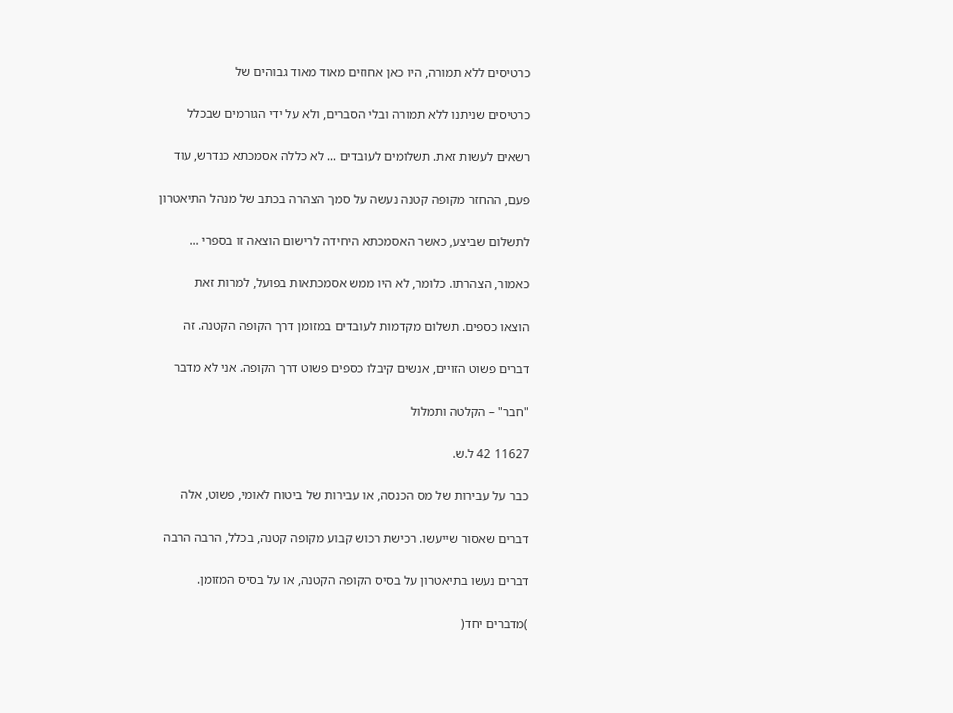כרטיסים ללא תמורה, היו כאן אחוזים מאוד מאוד גבוהים של

כרטיסים שניתנו ללא תמורה ובלי הסברים, ולא על ידי הגורמים שבכלל

רשאים לעשות זאת. תשלומים לעובדים ... לא כללה אסמכתא כנדרש, עוד

פעם, ההחזר מקופה קטנה נעשה על סמך הצהרה בכתב של מנהל התיאטרון

לתשלום שביצע, כאשר האסמכתא היחידה לרישום הוצאה זו בספרי ...

כאמור, הצהרתו. כלומר, לא היו ממש אסמכתאות בפועל, למרות זאת

הוצאו כספים. תשלום מקדמות לעובדים במזומן דרך הקופה הקטנה. זה

דברים פשוט הזויים, אנשים קיבלו כספים פשוט דרך הקופה. אני לא מדבר

"חבר" – הקלטה ותמלול

11627 42 ל.ש.

כבר על עבירות של מס הכנסה, או עבירות של ביטוח לאומי, פשוט, אלה

דברים שאסור שייעשו. רכישת רכוש קבוע מקופה קטנה, בכלל, הרבה הרבה

דברים נעשו בתיאטרון על בסיס הקופה הקטנה, או על בסיס המזומן.

)מדברים יחד(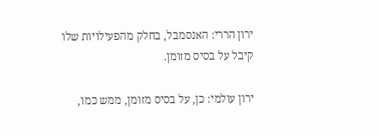ירון הררי: האנסמבל, בחלק מהפעילויות שלו קיבל על בסיס מזומן.

ירון עולמי: כן, על בסיס מזומן, ממש כמו,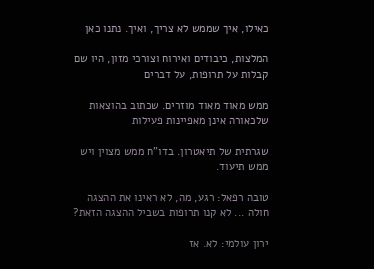כאילו, איך שממש לא צריך, ואיך. נתנו כאן

המלצות, כיבודים ואירוח וצורכי מזון, היו שם קבלות על תרופות, על דברים

ממש מאוד מאוד מוזרים. שכתוב בהוצאות שלכאורה אינן מאפיינות פעילות

שגרתית של תיאטרון. בדו"ח ממש מצוין ויש ממש תיעוד.

טובה רפאל: רגע, מה, לא ראינו את ההצגה חולה ... לא קנו תרופות בשביל ההצגה הזאת?

ירון עולמי: לא. אז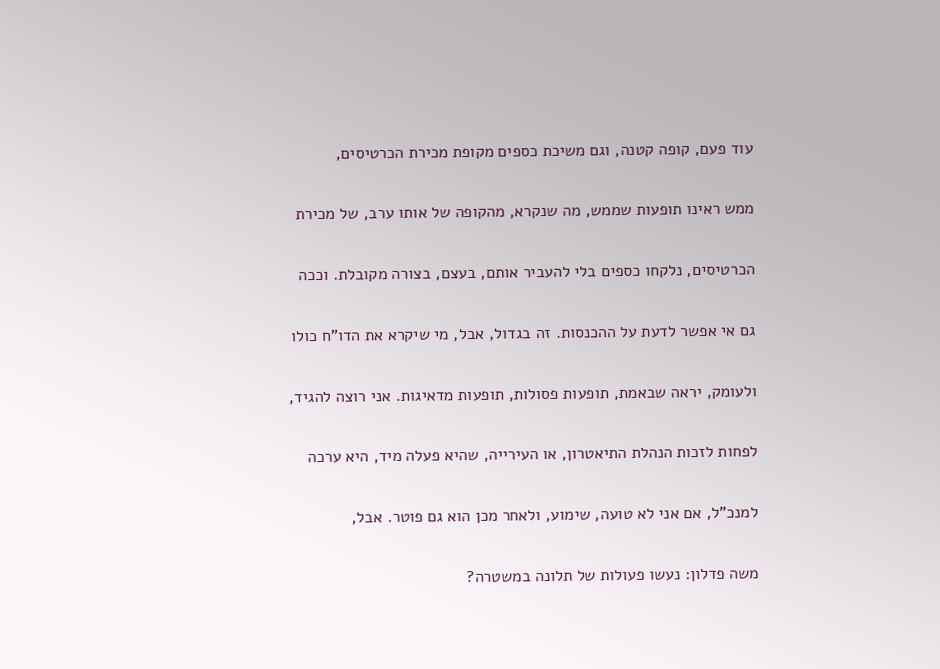עוד פעם, קופה קטנה, וגם משיכת כספים מקופת מכירת הכרטיסים,

ממש ראינו תופעות שממש, מה שנקרא, מהקופה של אותו ערב, של מכירת

הכרטיסים, נלקחו כספים בלי להעביר אותם, בעצם, בצורה מקובלת. וככה

גם אי אפשר לדעת על ההכנסות. זה בגדול, אבל, מי שיקרא את הדו"ח כולו

ולעומק, יראה שבאמת, תופעות פסולות, תופעות מדאיגות. אני רוצה להגיד,

לפחות לזכות הנהלת התיאטרון, או העירייה, שהיא פעלה מיד, היא ערכה

למנכ"ל, אם אני לא טועה, שימוע, ולאחר מכן הוא גם פוטר. אבל,

משה פדלון: נעשו פעולות של תלונה במשטרה?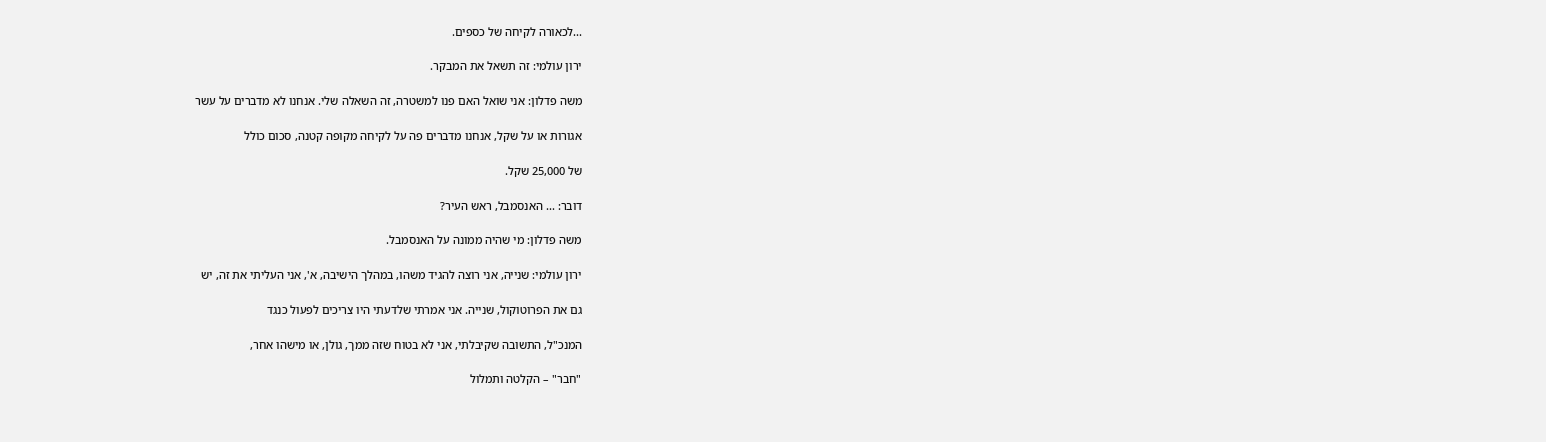...לכאורה לקיחה של כספים.

ירון עולמי: זה תשאל את המבקר.

משה פדלון: אני שואל האם פנו למשטרה, זה השאלה שלי. אנחנו לא מדברים על עשר

אגורות או על שקל, אנחנו מדברים פה על לקיחה מקופה קטנה, סכום כולל

של 25,000 שקל.

דובר: ... האנסמבל, ראש העיר?

משה פדלון: מי שהיה ממונה על האנסמבל.

ירון עולמי: שנייה, אני רוצה להגיד משהו, במהלך הישיבה, א', אני העליתי את זה, יש

גם את הפרוטוקול, שנייה. אני אמרתי שלדעתי היו צריכים לפעול כנגד

המנכ"ל, התשובה שקיבלתי, אני לא בטוח שזה ממך, גולן, או מישהו אחר,

"חבר" – הקלטה ותמלול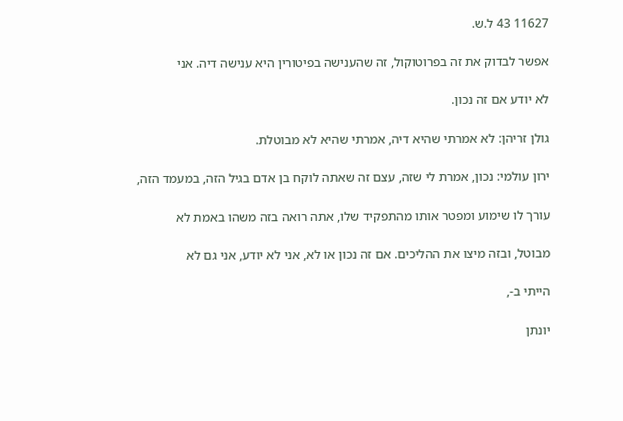11627 43 ל.ש.

אפשר לבדוק את זה בפרוטוקול, זה שהענישה בפיטורין היא ענישה דיה. אני

לא יודע אם זה נכון.

גולן זריהן: לא אמרתי שהיא דיה, אמרתי שהיא לא מבוטלת.

ירון עולמי: נכון, אמרת לי שזה, עצם זה שאתה לוקח בן אדם בגיל הזה, במעמד הזה,

עורך לו שימוע ומפטר אותו מהתפקיד שלו, אתה רואה בזה משהו באמת לא

מבוטל, ובזה מיצו את ההליכים. אם זה נכון או לא, אני לא יודע, אני גם לא

הייתי ב-,

יונתן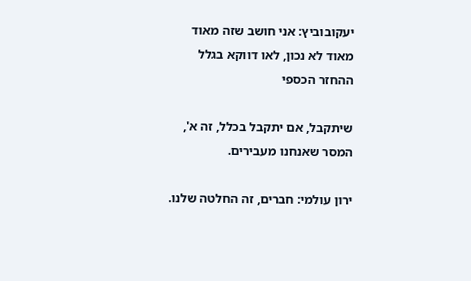יעקובוביץ: אני חושב שזה מאוד מאוד לא נכון, לאו דווקא בגלל ההחזר הכספי

שיתקבל, אם יתקבל בכלל, זה א', המסר שאנחנו מעבירים.

ירון עולמי: חברים, זה החלטה שלנו.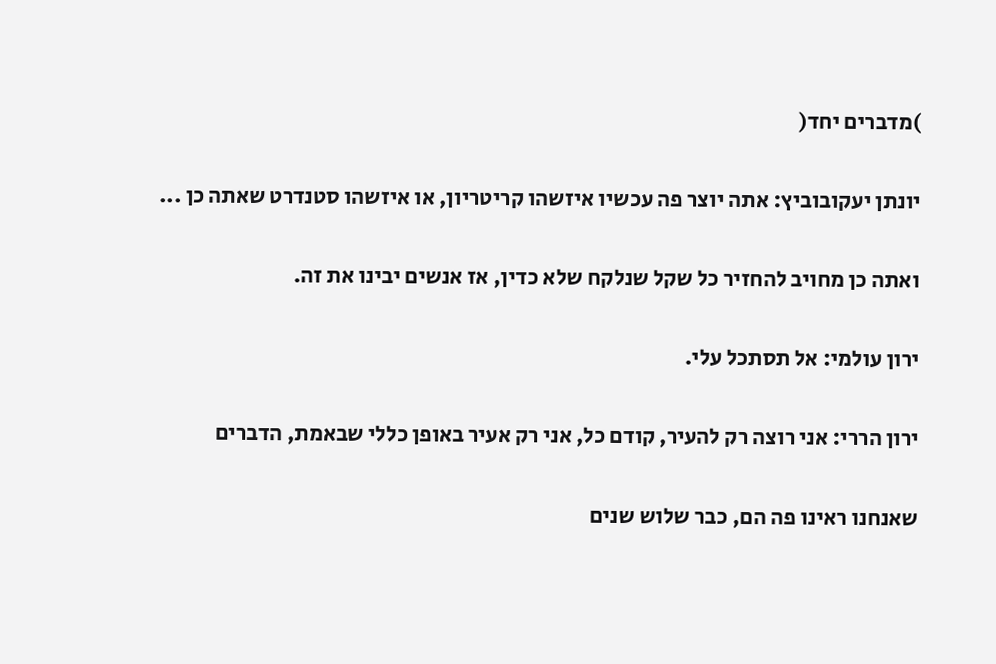)מדברים יחד(

יונתן יעקובוביץ: אתה יוצר פה עכשיו איזשהו קריטריון, או איזשהו סטנדרט שאתה כן ...

ואתה כן מחויב להחזיר כל שקל שנלקח שלא כדין, אז אנשים יבינו את זה.

ירון עולמי: אל תסתכל עלי.

ירון הררי: אני רוצה רק להעיר, קודם כל, אני רק אעיר באופן כללי שבאמת, הדברים

שאנחנו ראינו פה הם, כבר שלוש שנים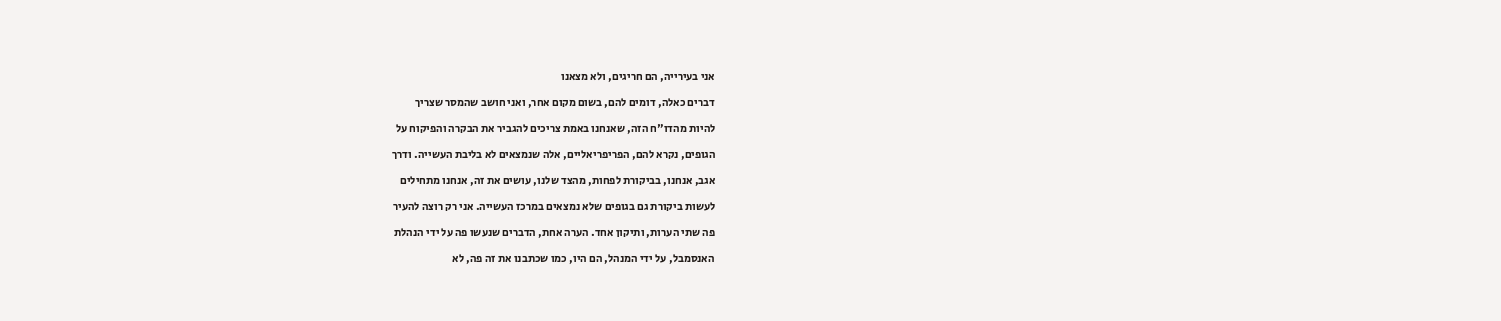אני בעירייה, הם חריגים, ולא מצאנו

דברים כאלה, דומים להם, בשום מקום אחר, ואני חושב שהמסר שצריך

להיות מהדו"ח הזה, שאנחנו באמת צריכים להגביר את הבקרה והפיקוח על

הגופים, נקרא להם, הפריפריאליים, אלה שנמצאים לא בליבת העשייה. ודרך

אגב, אנחנו, בביקורת לפחות, מהצד שלנו, עושים את זה, אנחנו מתחילים

לעשות ביקורת גם בגופים שלא נמצאים במרכז העשייה. אני רק רוצה להעיר

פה שתי הערות, ותיקון אחד. הערה אחת, הדברים שנעשו פה על ידי הנהלת

האנסמבל, על ידי המנהל, הם היו, כמו שכתבנו את זה פה, לא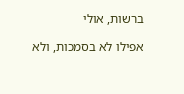ברשות, אולי

אפילו לא בסמכות, ולא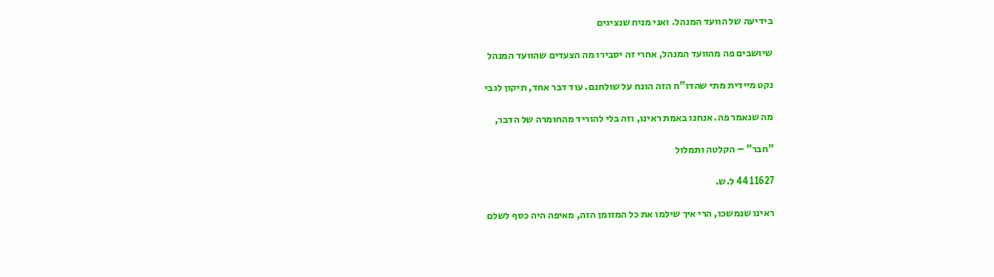בידיעה של הוועד המנהל. ואני מניח שנציגים

שיושבים פה מהוועד המנהל, אחרי זה יסבירו מה הצעדים שהוועד המנהל

נקט מיידית מתי שהדו"ח הזה הונח על שולחנם. עוד דבר אחד, תיקון לגבי

מה שנאמר פה. אנחנו באמת ראינו, וזה בלי להוריד מהחומרה של הדבר,

"חבר" – הקלטה ותמלול

11627 44 ל.ש.

ראינו שנמשכו, הרי איך שילמו את כל המזומן הזה, מאיפה היה כסף לשלם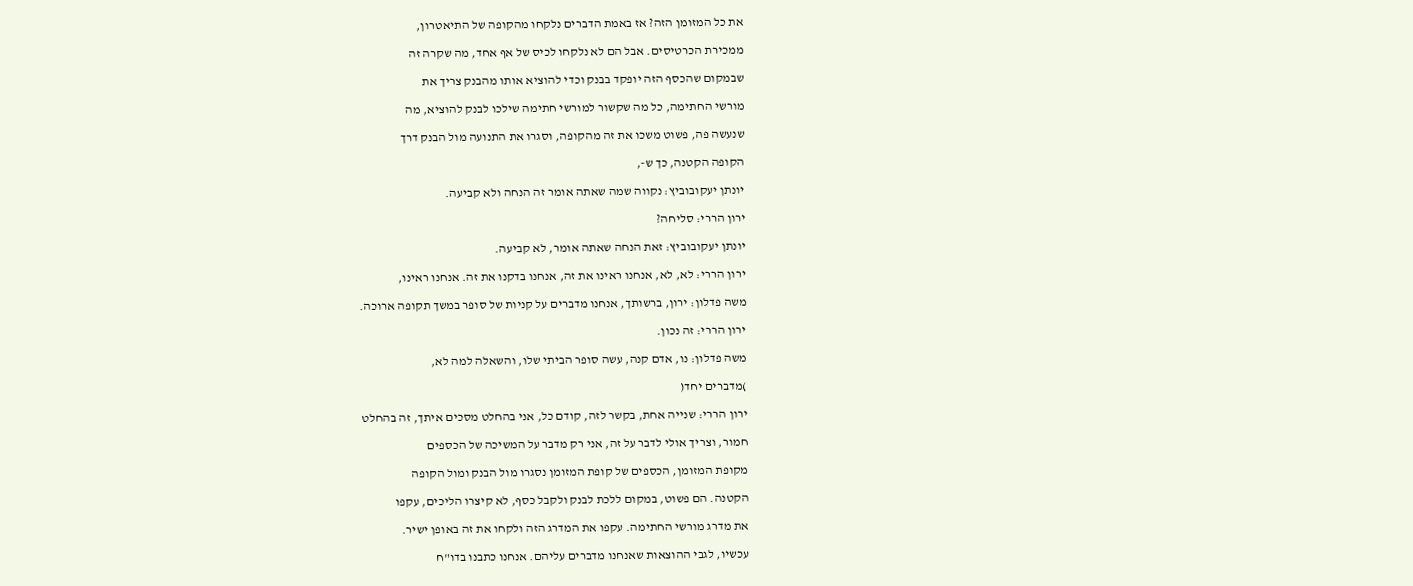את כל המזומן הזה? אז באמת הדברים נלקחו מהקופה של התיאטרון,

ממכירת הכרטיסים. אבל הם לא נלקחו לכיס של אף אחד, מה שקרה זה

שבמקום שהכסף הזה יופקד בבנק וכדי להוציא אותו מהבנק צריך את

מורשי החתימה, כל מה שקשור למורשי חתימה שילכו לבנק להוציא, מה

שנעשה פה, פשוט משכו את זה מהקופה, וסגרו את התנועה מול הבנק דרך

הקופה הקטנה, כך ש-,

יונתן יעקובוביץ: נקווה שמה שאתה אומר זה הנחה ולא קביעה.

ירון הררי: סליחה?

יונתן יעקובוביץ: זאת הנחה שאתה אומר, לא קביעה.

ירון הררי: לא, לא, אנחנו ראינו את זה, אנחנו בדקנו את זה. אנחנו ראינו,

משה פדלון: ירון, ברשותך, אנחנו מדברים על קניות של סופר במשך תקופה ארוכה.

ירון הררי: זה נכון.

משה פדלון: נו, אדם קנה, עשה סופר הביתי שלו, והשאלה למה לא,

)מדברים יחד(

ירון הררי: שנייה אחת, בקשר לזה, קודם כל, אני בהחלט מסכים איתך, זה בהחלט

חמור, וצריך אולי לדבר על זה, אני רק מדבר על המשיכה של הכספים

מקופת המזומן, הכספים של קופת המזומן נסגרו מול הבנק ומול הקופה

הקטנה. הם פשוט, במקום ללכת לבנק ולקבל כסף, לא קיצרו הליכים, עקפו

את מדרג מורשי החתימה. עקפו את המדרג הזה ולקחו את זה באופן ישיר.

עכשיו, לגבי ההוצאות שאנחנו מדברים עליהם. אנחנו כתבנו בדו"ח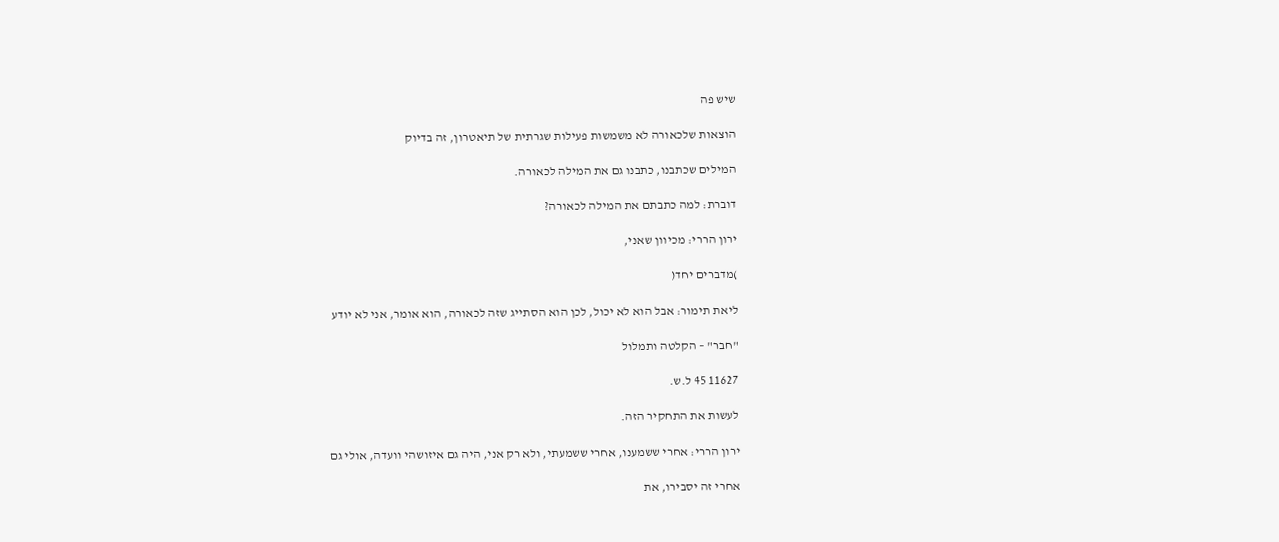שיש פה

הוצאות שלכאורה לא משמשות פעילות שגרתית של תיאטרון, זה בדיוק

המילים שכתבנו, כתבנו גם את המילה לכאורה.

דוברת: למה כתבתם את המילה לכאורה?

ירון הררי: מכיוון שאני,

)מדברים יחד(

ליאת תימור: אבל הוא לא יכול, לכן הוא הסתייג שזה לכאורה, הוא אומר, אני לא יודע

"חבר" – הקלטה ותמלול

11627 45 ל.ש.

לעשות את התחקיר הזה.

ירון הררי: אחרי ששמענו, אחרי ששמעתי, ולא רק אני, היה גם איזושהי וועדה, אולי גם

אחרי זה יסבירו, את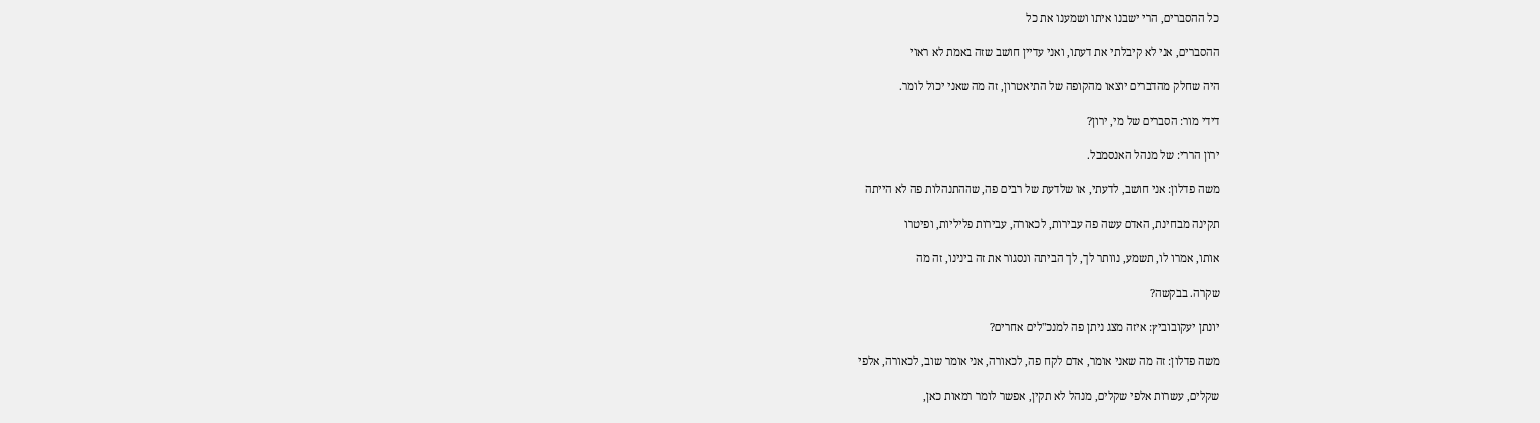כל ההסברים, הרי ישבנו איתו ושמענו את כל

ההסברים, אני לא קיבלתי את דעתו, ואני עדיין חושב שזה באמת לא ראוי

היה שחלק מהדברים יוצאו מהקופה של התיאטרון, זה מה שאני יכול לומר.

דידי מור: הסברים של מי, ירון?

ירון הררי: של מנהל האנסמבל.

משה פדלון: אני חושב, לדעתי, או שלדעת של רבים פה, שההתנהלות פה לא הייתה

תקינה מבחינת, האדם עשה פה עבירות, לכאורה, עבירות פליליות, ופיטרו

אותו, אמרו לו, תשמע, נוותר לך, לך הביתה ונסגור את זה בינינו, זה מה

שקרה. בבקשה?

יונתן יעקובוביץ: איזה מצג ניתן פה למנכ"לים אחרים?

משה פדלון: זה מה שאני אומר, אדם לקח פה, לכאורה, אני אומר שוב, לכאורה, אלפי

שקלים, עשרות אלפי שקלים, מנהל לא תקין, אפשר לומר רמאות כאן,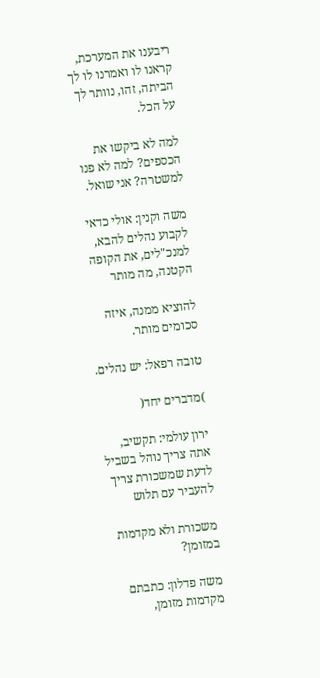ריבענו את המערכת, קראנו לו ואמרנו לו לך הביתה, זהו, נוותר לך על הכל.

למה לא ביקשו את הכספים? למה לא פנו למשטרה? אני שואל.

משה וקנין: אולי כדאי לקבוע נהלים להבא, למנכ"לים, את הקופה הקטנה, מה מותר

להוציא ממנה, איזה סכומים מותר.

טובה רפאל: יש נהלים.

)מדברים יחד(

ירון עולמי: תקשיב, אתה צריך נוהל בשביל לדעת שמשכורת צריך להעביר עם תלוש

משכורת ולא מקדמות במזומן?

משה פדלון: כתבתם מקדמות מזומן,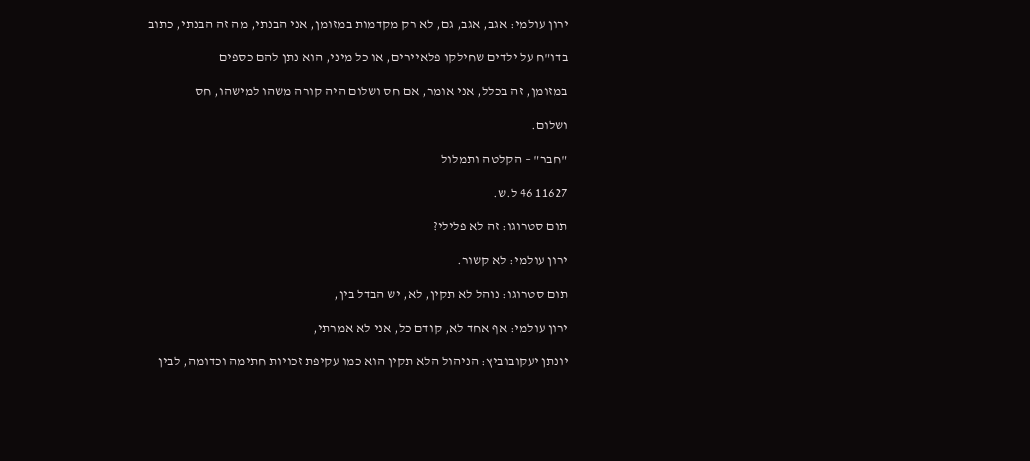ירון עולמי: אגב, אגב, גם, לא רק מקדמות במזומן, אני הבנתי, מה זה הבנתי, כתוב

בדו"ח על ילדים שחילקו פלאיירים, או כל מיני, הוא נתן להם כספים

במזומן, זה בכלל, אני אומר, אם חס ושלום היה קורה משהו למישהו, חס

ושלום.

"חבר" – הקלטה ותמלול

11627 46 ל.ש.

תום סטרוגו: זה לא פלילי?

ירון עולמי: לא קשור.

תום סטרוגו: נוהל לא תקין, לא, יש הבדל בין,

ירון עולמי: אף אחד לא, קודם כל, אני לא אמרתי,

יונתן יעקובוביץ: הניהול הלא תקין הוא כמו עקיפת זכויות חתימה וכדומה, לבין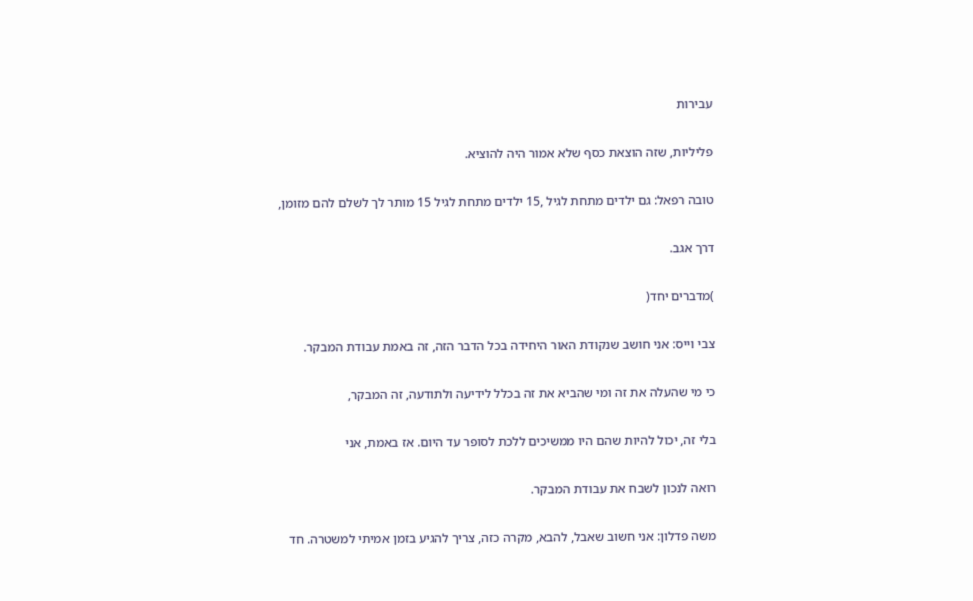עבירות

פליליות, שזה הוצאת כסף שלא אמור היה להוציא.

טובה רפאל: גם ילדים מתחת לגיל ,15 ילדים מתחת לגיל 15 מותר לך לשלם להם מזומן,

דרך אגב.

)מדברים יחד(

צבי וייס: אני חושב שנקודת האור היחידה בכל הדבר הזה, זה באמת עבודת המבקר.

כי מי שהעלה את זה ומי שהביא את זה בכלל לידיעה ולתודעה, זה המבקר,

בלי זה, יכול להיות שהם היו ממשיכים ללכת לסופר עד היום. אז באמת, אני

רואה לנכון לשבח את עבודת המבקר.

משה פדלון: אני חשוב שאבל, להבא, מקרה כזה, צריך להגיע בזמן אמיתי למשטרה. חד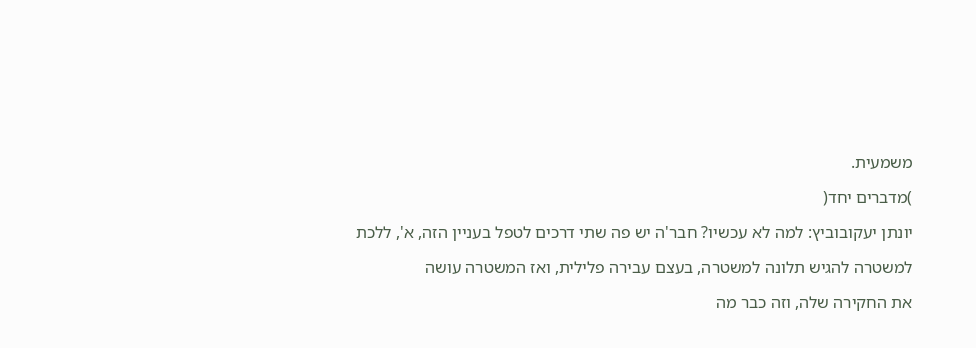משמעית.

)מדברים יחד(

יונתן יעקובוביץ: למה לא עכשיו? חבר'ה יש פה שתי דרכים לטפל בעניין הזה, א', ללכת

למשטרה להגיש תלונה למשטרה, בעצם עבירה פלילית, ואז המשטרה עושה

את החקירה שלה, וזה כבר מה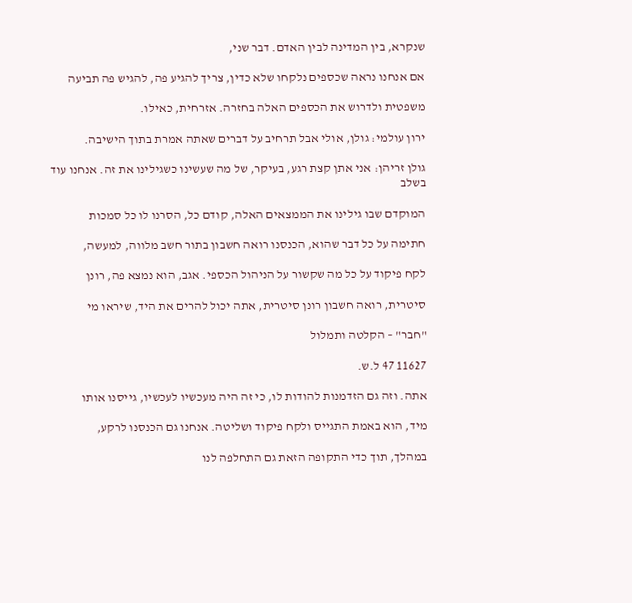שנקרא, בין המדינה לבין האדם. דבר שני,

אם אנחנו נראה שכספים נלקחו שלא כדין, צריך להגיע פה, להגיש פה תביעה

משפטית ולדרוש את הכספים האלה בחזרה. אזרחית, כאילו.

ירון עולמי: גולן, אולי אבל תרחיב על דברים שאתה אמרת בתוך הישיבה.

גולן זריהן: אני אתן קצת רגע, בעיקר, של מה שעשינו כשגילינו את זה. אנחנו עוד בשלב

המוקדם שבו גילינו את הממצאים האלה, קודם כל, הסרנו לו כל סמכות

חתימה על כל דבר שהוא, הכנסנו רואה חשבון בתור חשב מלווה, למעשה,

לקח פיקוד על כל מה שקשור על הניהול הכספי. אגב, הוא נמצא פה, רונן

סיטרית, רואה חשבון רונן סיטרית, אתה יכול להרים את היד, שיראו מי

"חבר" – הקלטה ותמלול

11627 47 ל.ש.

אתה. וזה גם הזדמנות להודות לו, כי זה היה מעכשיו לעכשיו, גייסנו אותו

מיד, הוא באמת התגייס ולקח פיקוד ושליטה. אנחנו גם הכנסנו לרקע,

במהלך, תוך כדי התקופה הזאת גם התחלפה לנו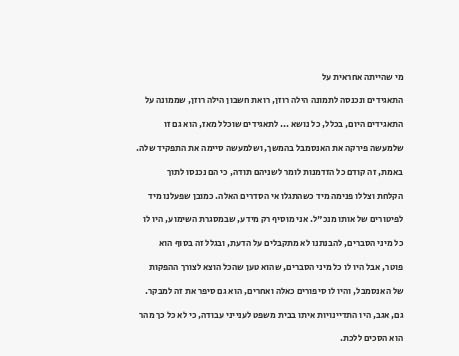מי שהייתה אחראית על

התאגידים ונכנסה לתמונה הילה רוזן, רואת חשבון הילה רוזן, שממונה על

התאגידים היום, בכלל, כל נושא ... לתאגידים שוכלל מאז, הוא גם זו

שלמעשה פירקה את האנסמבל בהמשך, ושלמעשה סיימה את התפקיד שלה.

באמת, זה קודם כל הזדמנות לומר לשניהם תודה, כי הם נכנסו לתוך

הקלחת וצללו פנימה מיד כשהתגלו אי הסדרים האלה. כמובן שפעלנו מיד

לפיטורים של אותו מנכ"ל. אני מוסיף רק מידע, שבמסגרת השימוע, היו לו

כל מיני הסברים, להבנתנו לא מתקבלים על הדעת, ובגלל זה בסוף הוא

פוטר, אבל היו לו כל מיני הסברים, שהוא טען שהכל הוצא לצורך ההפקות

של האנסמבל, והיו לו סיפורים כאלה ואחרים, הוא גם סיפר את זה למבקר.

גם, אגב, היו התדיינויות איתו בבית משפט לענייני עבודה, כי לא כל כך מהר

הוא הסכים ללכת.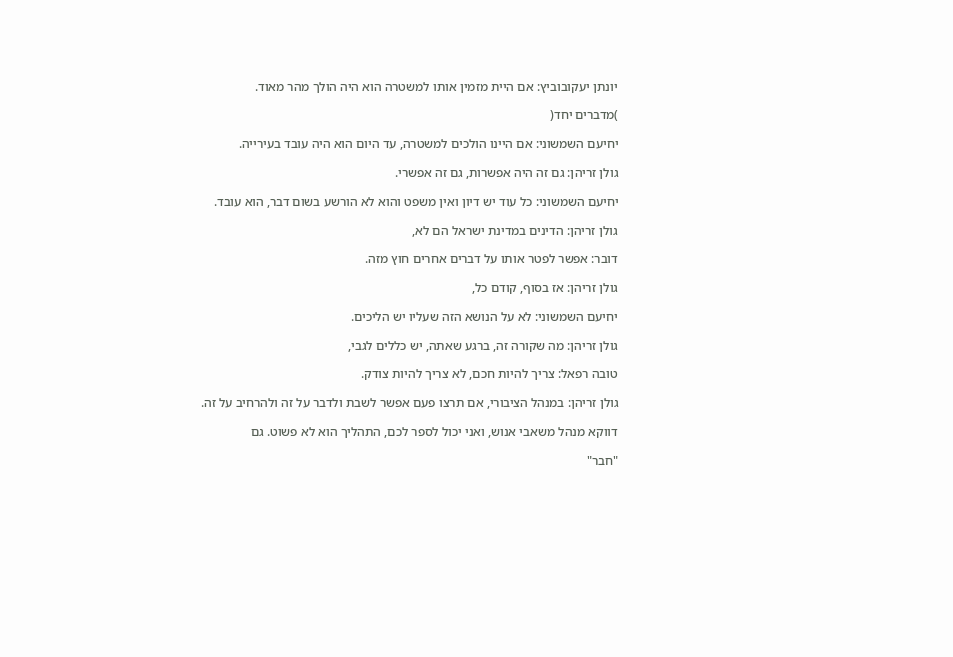יונתן יעקובוביץ: אם היית מזמין אותו למשטרה הוא היה הולך מהר מאוד.

)מדברים יחד(

יחיעם השמשוני: אם היינו הולכים למשטרה, עד היום הוא היה עובד בעירייה.

גולן זריהן: גם זה היה אפשרות, גם זה אפשרי.

יחיעם השמשוני: כל עוד יש דיון ואין משפט והוא לא הורשע בשום דבר, הוא עובד.

גולן זריהן: הדינים במדינת ישראל הם לא,

דובר: אפשר לפטר אותו על דברים אחרים חוץ מזה.

גולן זריהן: אז בסוף, קודם כל,

יחיעם השמשוני: לא על הנושא הזה שעליו יש הליכים.

גולן זריהן: מה שקורה זה, ברגע שאתה, יש כללים לגבי,

טובה רפאל: צריך להיות חכם, לא צריך להיות צודק.

גולן זריהן: במנהל הציבורי, אם תרצו פעם אפשר לשבת ולדבר על זה ולהרחיב על זה.

דווקא מנהל משאבי אנוש, ואני יכול לספר לכם, התהליך הוא לא פשוט. גם

"חבר"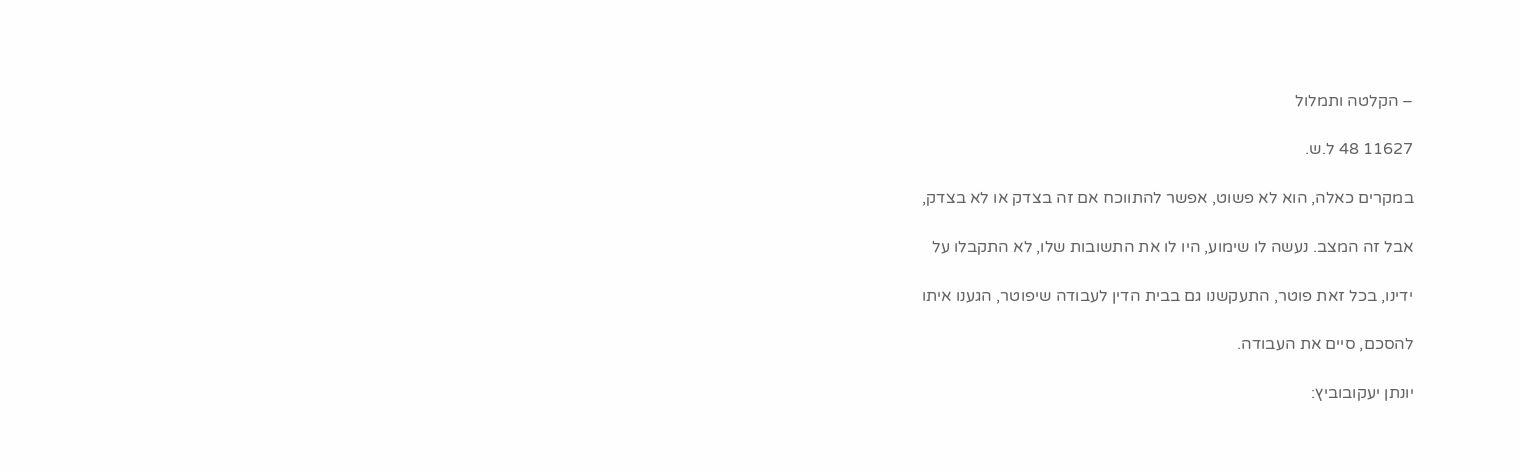– הקלטה ותמלול

11627 48 ל.ש.

במקרים כאלה, הוא לא פשוט, אפשר להתווכח אם זה בצדק או לא בצדק,

אבל זה המצב. נעשה לו שימוע, היו לו את התשובות שלו, לא התקבלו על

ידינו, בכל זאת פוטר, התעקשנו גם בבית הדין לעבודה שיפוטר, הגענו איתו

להסכם, סיים את העבודה.

יונתן יעקובוביץ: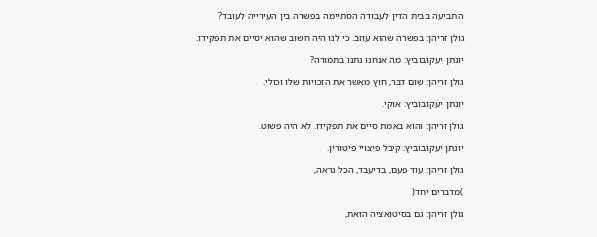התביעה בבית הדין לעבודה הסתיימה בפשרה בין העירייה לעובד?

גולן זריהן: בפשרה שהוא עוזב. כי לנו היה חשוב שהוא יסיים את תפקידו.

יונתן יעקובוביץ: מה אנחנו נתנו בתמורה?

גולן זריהן: שום דבר, חוץ מאשר את הזכויות שלו וכולי.

יונתן יעקובוביץ: אוקי.

גולן זריהן: והוא באמת סיים את תפקידו. לא היה פשוט.

יונתן יעקובוביץ: קיבל פיצויי פיטורין.

גולן זריהן: עוד פעם, בדיעבד, הכל נראה,

)מדברים יחד(

גולן זריהן: גם בסיטואציה הזאת,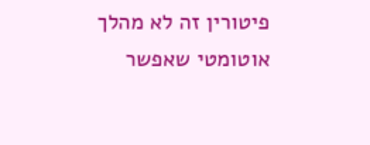פיטורין זה לא מהלך אוטומטי שאפשר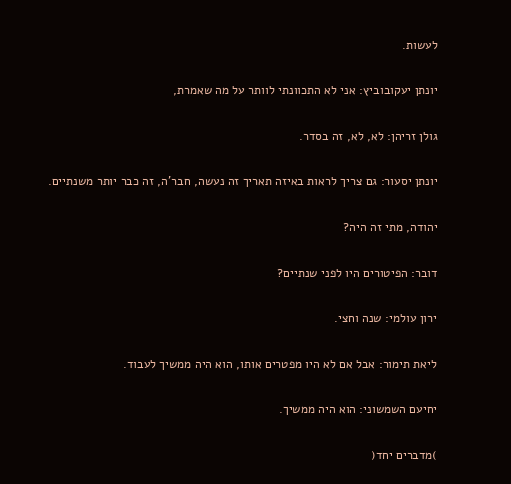לעשות.

יונתן יעקובוביץ: אני לא התכוונתי לוותר על מה שאמרת,

גולן זריהן: לא, לא, זה בסדר.

יונתן יסעור: גם צריך לראות באיזה תאריך זה נעשה, חבר'ה, זה כבר יותר משנתיים.

יהודה, מתי זה היה?

דובר: הפיטורים היו לפני שנתיים?

ירון עולמי: שנה וחצי.

ליאת תימור: אבל אם לא היו מפטרים אותו, הוא היה ממשיך לעבוד.

יחיעם השמשוני: הוא היה ממשיך.

)מדברים יחד(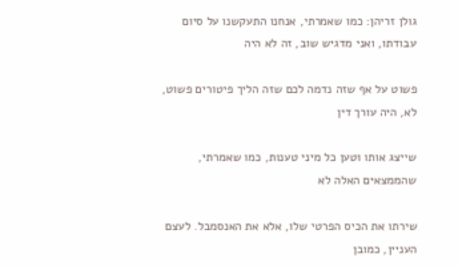גולן זריהן: כמו שאמרתי, אנחנו התעקשנו על סיום עבודתו, ואני מדגיש שוב, זה לא היה

פשוט על אף שזה נדמה לכם שזה הליך פיטורים פשוט, לא, היה עורך דין

שייצג אותו וטען כל מיני טענות, כמו שאמרתי, שהממצאים האלה לא

שירתו את הכיס הפרטי שלו, אלא את האנסמבל. לעצם העניין, כמובן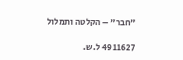"חבר" – הקלטה ותמלול

11627 49 ל.ש.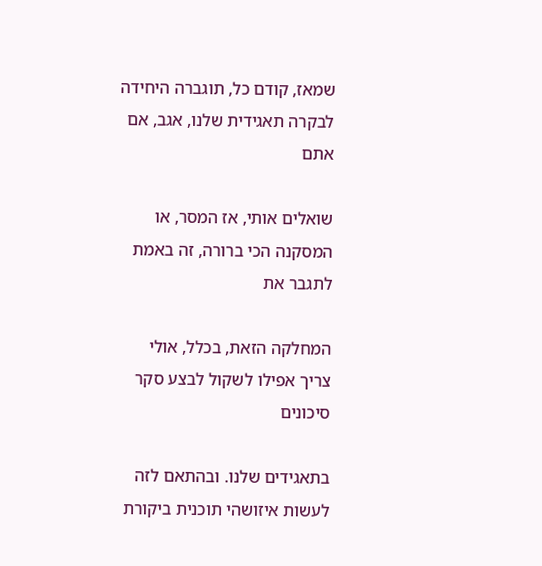שמאז, קודם כל, תוגברה היחידה לבקרה תאגידית שלנו, אגב, אם אתם

שואלים אותי, אז המסר, או המסקנה הכי ברורה, זה באמת לתגבר את

המחלקה הזאת, בכלל, אולי צריך אפילו לשקול לבצע סקר סיכונים

בתאגידים שלנו. ובהתאם לזה לעשות איזושהי תוכנית ביקורת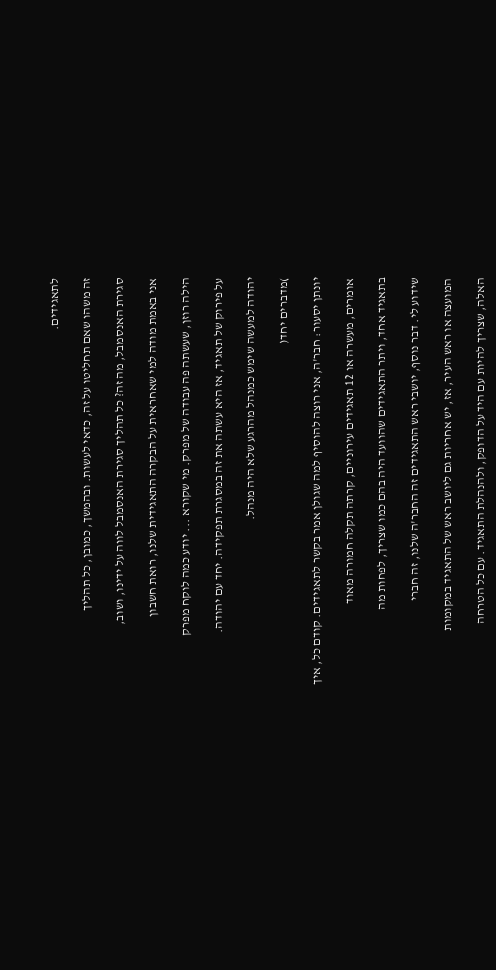לתאגידים.

זה משהו שאם תחליטו על זה, כדאי לעשות. ובהמשך, כמובן, כל תהליך

סגירת האנסמבל, מה זה? כל תהליך סגירת האנסמבל לווה על ידינו, ושוב,

אני באמת מודה למי שאחראית על הבקרה התאגידית שלנו, רואת חשבון

הילה רוזן, שעשתה פה עבודה של מפרק. מי שקורא ... יודע כמה לוקח מפרק

על פירוק של תאגיד, אז היא עשתה את זה במסגרת תפקידה. יחד עם יהודה.

יהודה למעשה שימש כמנהל מהרגע שלא היה מנהל.

)מדברים יחד(

יונתן יסעור: חבר'ה, אני רוצה להוסיף למה שגולן אמר בקשר לתאגידים. קודם כל, איך

אומרים, מעשרה או 12 תאגידים עירוניים, קרתה תקלה חמורה מאוד

בתאגיד אחד, ויתר התאגידים שהוועד היה בהם כמו שצריך, לפחות מה

שידוע לי. דבר נוסף, יושבי ראש התאגידים זה החבר'ה שלנו, זה חברי

המועצה או ראש העיר, אז, יש אחריות גם ליושב ראש של התאגיד במקומות

האלה, שצריך להיות עם היד על הדופק, ולהנהלת התאגיד. עם כל הטרחה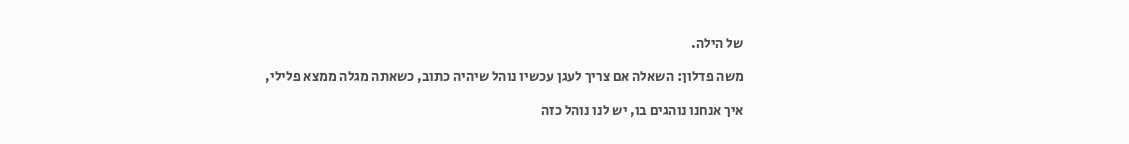של הילה.

משה פדלון: השאלה אם צריך לעגן עכשיו נוהל שיהיה כתוב, כשאתה מגלה ממצא פלילי,

איך אנחנו נוהגים בו, יש לנו נוהל כזה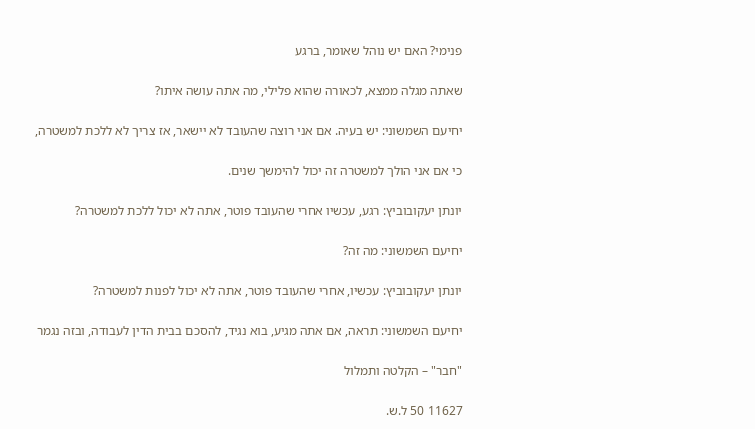פנימי? האם יש נוהל שאומר, ברגע

שאתה מגלה ממצא, לכאורה שהוא פלילי, מה אתה עושה איתו?

יחיעם השמשוני: יש בעיה. אם אני רוצה שהעובד לא יישאר, אז צריך לא ללכת למשטרה,

כי אם אני הולך למשטרה זה יכול להימשך שנים.

יונתן יעקובוביץ: רגע, עכשיו אחרי שהעובד פוטר, אתה לא יכול ללכת למשטרה?

יחיעם השמשוני: מה זה?

יונתן יעקובוביץ: עכשיו, אחרי שהעובד פוטר, אתה לא יכול לפנות למשטרה?

יחיעם השמשוני: תראה, אם אתה מגיע, בוא נגיד, להסכם בבית הדין לעבודה, ובזה נגמר

"חבר" – הקלטה ותמלול

11627 50 ל.ש.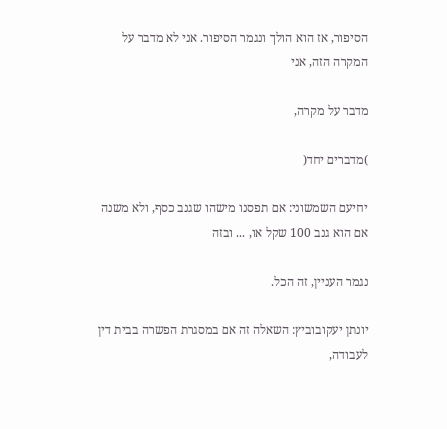הסיפור, אז הוא הולך ונגמר הסיפור. אני לא מדבר על המקרה הזה, אני

מדבר על מקרה,

)מדברים יחד(

יחיעם השמשוני: אם תפסנו מישהו שגנב כסף, ולא משנה אם הוא גנב 100 שקל או, ... ובזה

נגמר העניין, זה הכל.

יונתן יעקובוביץ: השאלה זה אם במסגרת הפשרה בבית דין לעבודה,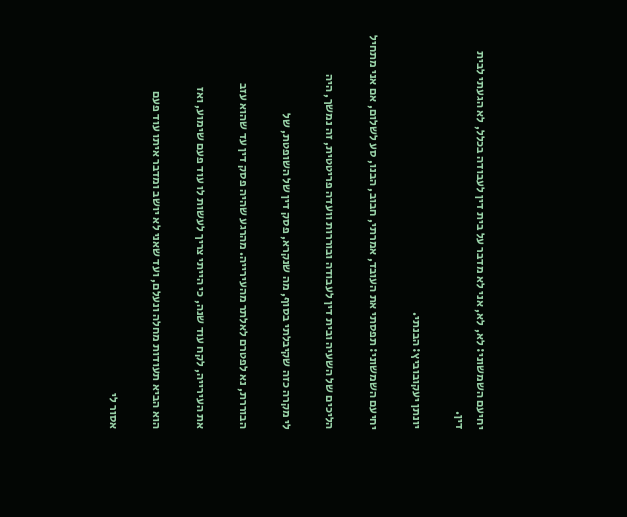יחיעם השמשוני: לא, לא, אני לא מדבר על בית דין לעבודה בכלל, לא הגעתי לבית דין.

יונתן יעקובוביץ: הבנתי.

יחיעם השמשוני: תפסתי את העובד, אמרתי, חבוב, הבנו, סע לשלום, אם אני מתחיל

הליכים של השעיה ובית דין לעבודה ובוררות וועדה פריטטית, זה נמשך, היה

לי מקרה כזה שקיבלתי בסוף, מה שנקרא, פסק דין של השופטת, של

הבוררת, נא לפטרם לאלתר מהעירייה. מהרגע שהיה פסק דין עד שהוא עזב

את העירייה, לקח עוד שנה, כי הייתי צריך לעשות לו עוד פעם שימוע, ואז

הוא הביא תעודות מחלה ונעלם, ועד שאני לא יושב ומדבר איתו עוד פעם

אסור לי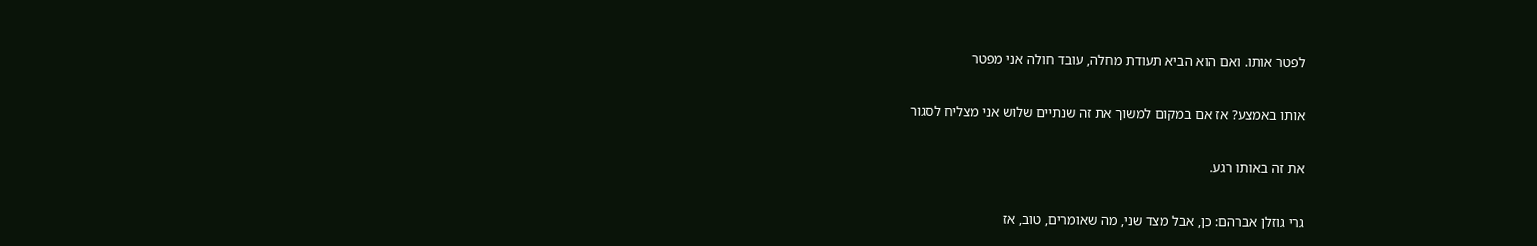לפטר אותו. ואם הוא הביא תעודת מחלה, עובד חולה אני מפטר

אותו באמצע? אז אם במקום למשוך את זה שנתיים שלוש אני מצליח לסגור

את זה באותו רגע.

גרי גוזלן אברהם: כן, אבל מצד שני, מה שאומרים, טוב, אז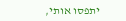יתפסו אותי,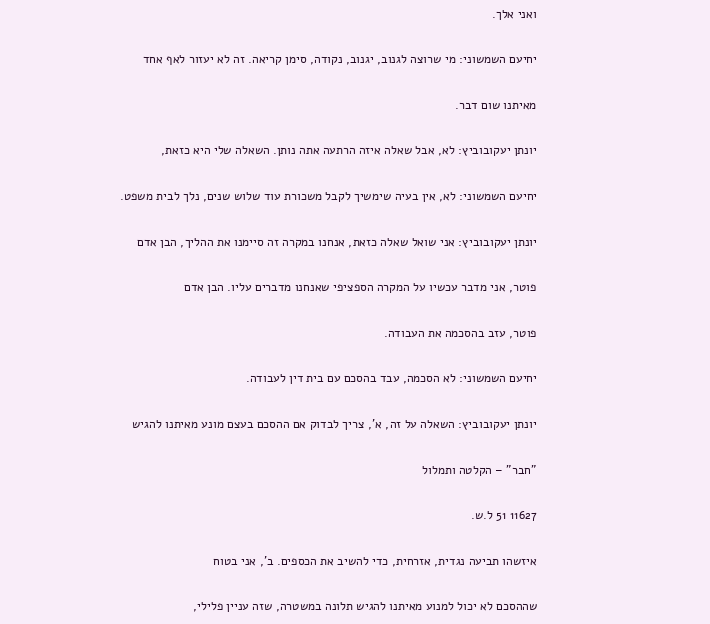ואני אלך.

יחיעם השמשוני: מי שרוצה לגנוב, יגנוב, נקודה, סימן קריאה. זה לא יעזור לאף אחד

מאיתנו שום דבר.

יונתן יעקובוביץ: לא, אבל שאלה איזה הרתעה אתה נותן. השאלה שלי היא כזאת,

יחיעם השמשוני: לא, אין בעיה שימשיך לקבל משכורת עוד שלוש שנים, נלך לבית משפט.

יונתן יעקובוביץ: אני שואל שאלה כזאת, אנחנו במקרה זה סיימנו את ההליך, הבן אדם

פוטר, אני מדבר עכשיו על המקרה הספציפי שאנחנו מדברים עליו. הבן אדם

פוטר, עזב בהסכמה את העבודה.

יחיעם השמשוני: לא הסכמה, עבד בהסכם עם בית דין לעבודה.

יונתן יעקובוביץ: השאלה על זה, א', צריך לבדוק אם ההסכם בעצם מונע מאיתנו להגיש

"חבר" – הקלטה ותמלול

11627 51 ל.ש.

איזשהו תביעה נגדית, אזרחית, כדי להשיב את הכספים. ב', אני בטוח

שההסכם לא יכול למנוע מאיתנו להגיש תלונה במשטרה, שזה עניין פלילי,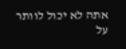אתה לא יכול לוותר על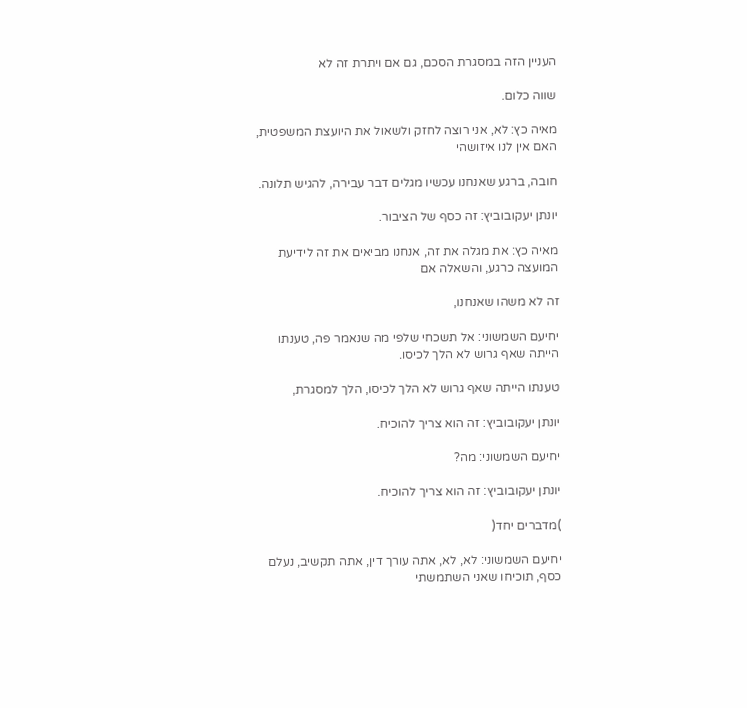העניין הזה במסגרת הסכם, גם אם ויתרת זה לא

שווה כלום.

מאיה כץ: לא, אני רוצה לחזק ולשאול את היועצת המשפטית, האם אין לנו איזושהי

חובה, ברגע שאנחנו עכשיו מגלים דבר עבירה, להגיש תלונה.

יונתן יעקובוביץ: זה כסף של הציבור.

מאיה כץ: את מגלה את זה, אנחנו מביאים את זה לידיעת המועצה כרגע, והשאלה אם

זה לא משהו שאנחנו,

יחיעם השמשוני: אל תשכחי שלפי מה שנאמר פה, טענתו הייתה שאף גרוש לא הלך לכיסו.

טענתו הייתה שאף גרוש לא הלך לכיסו, הלך למסגרת,

יונתן יעקובוביץ: זה הוא צריך להוכיח.

יחיעם השמשוני: מה?

יונתן יעקובוביץ: זה הוא צריך להוכיח.

)מדברים יחד(

יחיעם השמשוני: לא, לא, אתה עורך דין, אתה תקשיב, נעלם כסף, תוכיחו שאני השתמשתי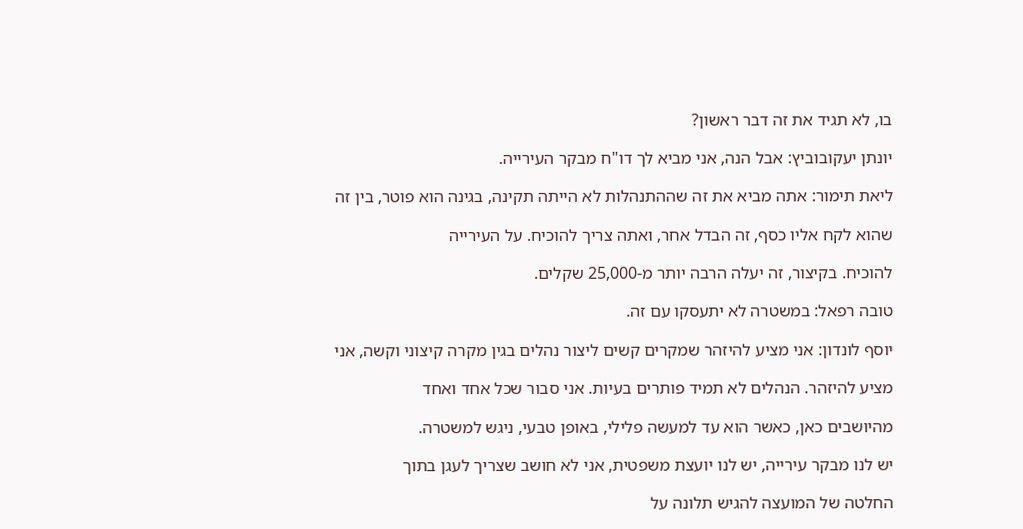בו, לא תגיד את זה דבר ראשון?

יונתן יעקובוביץ: אבל הנה, אני מביא לך דו"ח מבקר העירייה.

ליאת תימור: אתה מביא את זה שההתנהלות לא הייתה תקינה, בגינה הוא פוטר, בין זה

שהוא לקח אליו כסף, זה הבדל אחר, ואתה צריך להוכיח. על העירייה

להוכיח. בקיצור, זה יעלה הרבה יותר מ-25,000 שקלים.

טובה רפאל: במשטרה לא יתעסקו עם זה.

יוסף לונדון: אני מציע להיזהר שמקרים קשים ליצור נהלים בגין מקרה קיצוני וקשה, אני

מציע להיזהר. הנהלים לא תמיד פותרים בעיות. אני סבור שכל אחד ואחד

מהיושבים כאן, כאשר הוא עד למעשה פלילי, באופן טבעי, ניגש למשטרה.

יש לנו מבקר עירייה, יש לנו יועצת משפטית, אני לא חושב שצריך לעגן בתוך

החלטה של המועצה להגיש תלונה על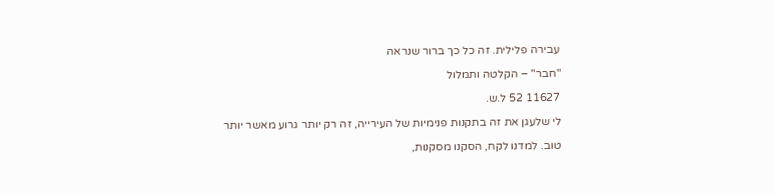עבירה פלילית. זה כל כך ברור שנראה

"חבר" – הקלטה ותמלול

11627 52 ל.ש.

לי שלעגן את זה בתקנות פנימיות של העירייה, זה רק יותר גרוע מאשר יותר

טוב. למדנו לקח, הסקנו מסקנות,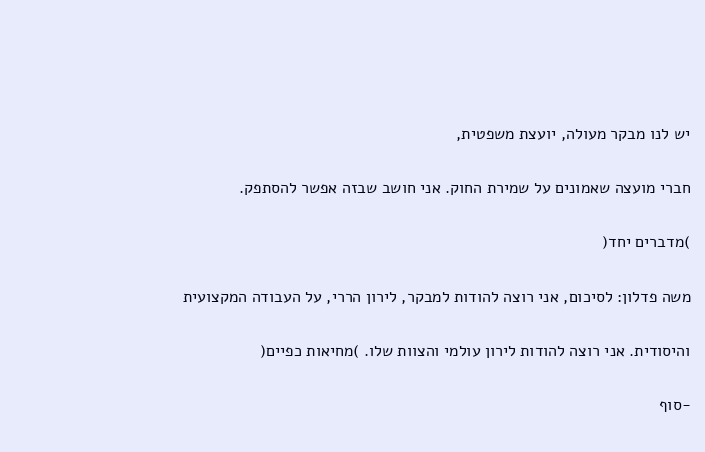יש לנו מבקר מעולה, יועצת משפטית,

חברי מועצה שאמונים על שמירת החוק. אני חושב שבזה אפשר להסתפק.

)מדברים יחד(

משה פדלון: לסיכום, אני רוצה להודות למבקר, לירון הררי, על העבודה המקצועית

והיסודית. אני רוצה להודות לירון עולמי והצוות שלו. )מחיאות כפיים(

-סוף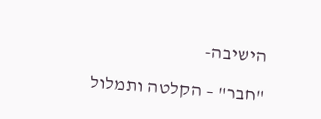הישיבה-

"חבר" – הקלטה ותמלול